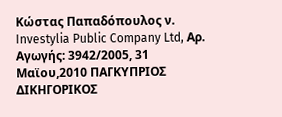Κώστας Παπαδόπουλος ν. Investylia Public Company Ltd, Αρ. Αγωγής: 3942/2005, 31 Μαϊου,2010 ΠΑΓΚΥΠΡΙΟΣ ΔΙΚΗΓΟΡΙΚΟΣ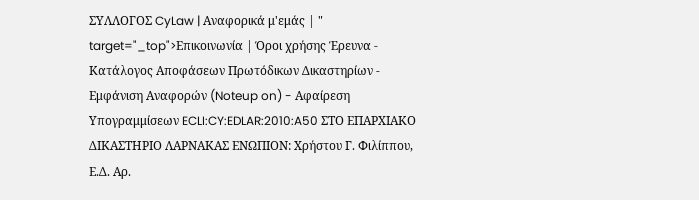ΣΥΛΛΟΓΟΣ CyLaw | Αναφορικά μ'εμάς | " target="_top">Επικοινωνία | Όροι χρήσης Έρευνα - Κατάλογος Αποφάσεων Πρωτόδικων Δικαστηρίων - Εμφάνιση Αναφορών (Noteup on) - Αφαίρεση Υπογραμμίσεων ECLI:CY:EDLAR:2010:A50 ΣΤΟ ΕΠΑΡΧΙΑΚΟ ΔΙΚΑΣΤΗΡΙΟ ΛΑΡΝΑΚΑΣ ΕΝΩΠΙΟΝ: Χρήστου Γ. Φιλίππου, Ε.Δ. Αρ.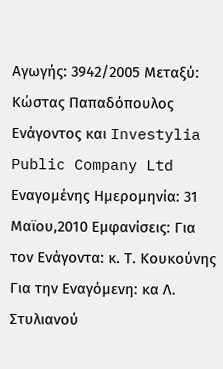Αγωγής: 3942/2005 Μεταξύ: Κώστας Παπαδόπουλος Ενάγοντος και Investylia Public Company Ltd Εναγομένης Ημερομηνία: 31 Μαϊου,2010 Εμφανίσεις: Για τον Ενάγοντα: κ. Τ. Κουκούνης Για την Εναγόμενη: κα Λ. Στυλιανού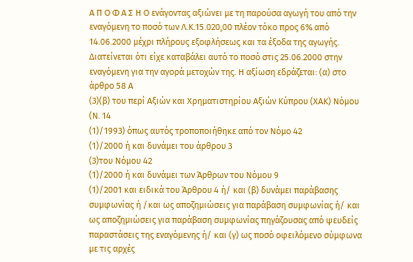Α Π Ο Φ Α Σ Η Ο ενάγοντας αξιώνει με τη παρούσα αγωγή του από την εναγόμενη το ποσό των Λ.Κ.15.020,00 πλέον τόκο προς 6% από 14.06.2000 μέχρι πλήρους εξοφλήσεως και τα έξοδα της αγωγής. Διατείνεται ότι είχε καταβάλει αυτό το ποσό στις 25.06.2000 στην εναγόμενη για την αγορά μετοχών της. Η αξίωση εδράζεται: (α) στο άρθρο 58 Α
(3)(β) του περί Αξιών και Χρηματιστηρίου Αξιών Κύπρου (ΧΑΚ) Νόμου (Ν. 14
(1)/1993) όπως αυτός τροποποιήθηκε από τον Νόμο 42
(1)/2000 ή και δυνάμει του άρθρου 3
(3)του Νόμου 42
(1)/2000 ή και δυνάμει των Άρθρων του Νόμου 9
(1)/2001 και ειδικά του Άρθρου 4 ή/ και (β) δυνάμει παράβασης συμφωνίας ή /και ως αποζημιώσεις για παράβαση συμφωνίας ή/ και ως αποζημιώσεις για παράβαση συμφωνίας πηγάζουσας από ψευδείς παραστάσεις της εναγόμενης ή/ και (γ) ως ποσό οφειλόμενο σύμφωνα με τις αρχές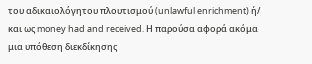του αδικαιολόγητου πλουτισμού (unlawful enrichment) ή/ και ως money had and received. Η παρούσα αφορά ακόμα μια υπόθεση διεκδίκησης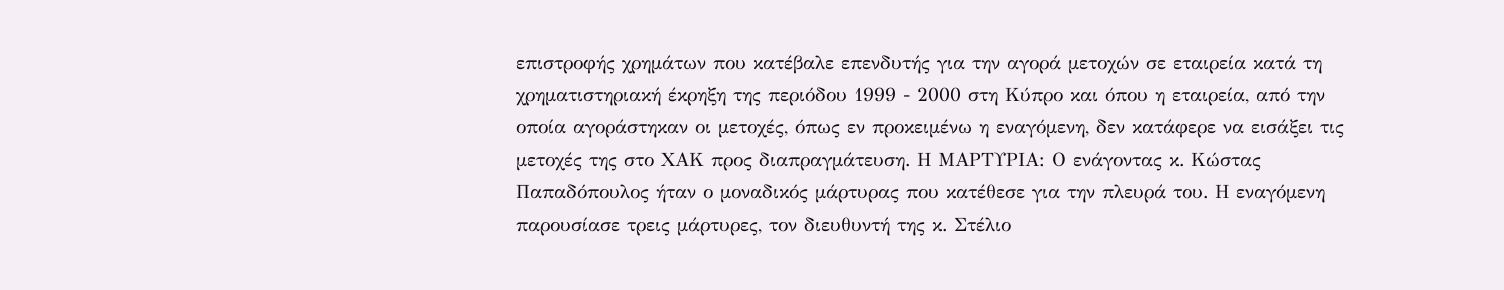επιστροφής χρημάτων που κατέβαλε επενδυτής για την αγορά μετοχών σε εταιρεία κατά τη χρηματιστηριακή έκρηξη της περιόδου 1999 - 2000 στη Κύπρο και όπου η εταιρεία, από την οποία αγοράστηκαν οι μετοχές, όπως εν προκειμένω η εναγόμενη, δεν κατάφερε να εισάξει τις μετοχές της στο ΧΑΚ προς διαπραγμάτευση. Η ΜΑΡΤΥΡΙΑ: Ο ενάγοντας κ. Κώστας Παπαδόπουλος ήταν ο μοναδικός μάρτυρας που κατέθεσε για την πλευρά του. Η εναγόμενη παρουσίασε τρεις μάρτυρες, τον διευθυντή της κ. Στέλιο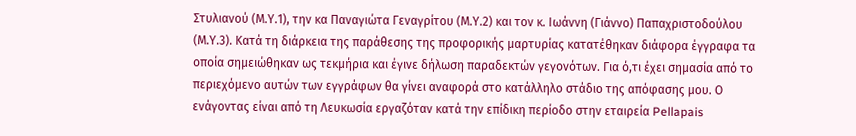Στυλιανού (Μ.Υ.1), την κα Παναγιώτα Γεναγρίτου (Μ.Υ.2) και τον κ. Ιωάννη (Γιάννο) Παπαχριστοδούλου (Μ.Υ.3). Κατά τη διάρκεια της παράθεσης της προφορικής μαρτυρίας κατατέθηκαν διάφορα έγγραφα τα οποία σημειώθηκαν ως τεκμήρια και έγινε δήλωση παραδεκτών γεγονότων. Για ό,τι έχει σημασία από το περιεχόμενο αυτών των εγγράφων θα γίνει αναφορά στο κατάλληλο στάδιο της απόφασης μου. Ο ενάγοντας είναι από τη Λευκωσία εργαζόταν κατά την επίδικη περίοδο στην εταιρεία Pellapais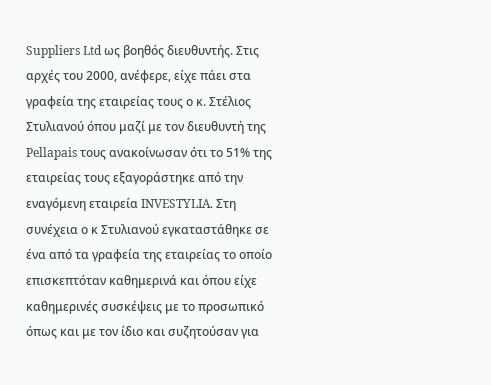Suppliers Ltd ως βοηθός διευθυντής. Στις αρχές του 2000, ανέφερε, είχε πάει στα γραφεία της εταιρείας τους ο κ. Στέλιος Στυλιανού όπου μαζί με τον διευθυντή της Pellapais τους ανακοίνωσαν ότι το 51% της εταιρείας τους εξαγοράστηκε από την εναγόμενη εταιρεία INVESTYLIA. Στη συνέχεια ο κ Στυλιανού εγκαταστάθηκε σε ένα από τα γραφεία της εταιρείας το οποίο επισκεπτόταν καθημερινά και όπου είχε καθημερινές συσκέψεις με το προσωπικό όπως και με τον ίδιο και συζητούσαν για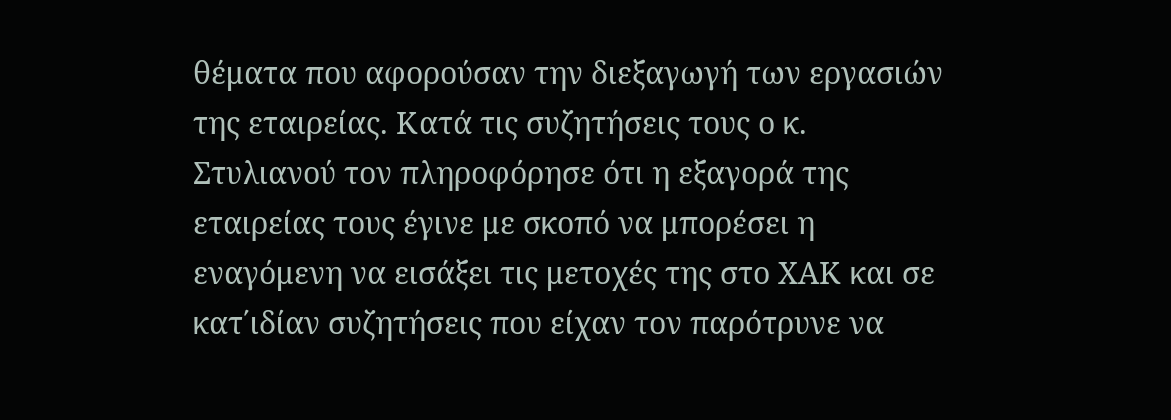θέματα που αφορούσαν την διεξαγωγή των εργασιών της εταιρείας. Κατά τις συζητήσεις τους ο κ. Στυλιανού τον πληροφόρησε ότι η εξαγορά της εταιρείας τους έγινε με σκοπό να μπορέσει η εναγόμενη να εισάξει τις μετοχές της στο ΧΑΚ και σε κατ΄ιδίαν συζητήσεις που είχαν τον παρότρυνε να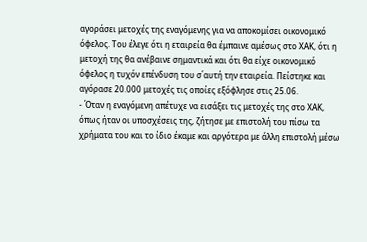αγοράσει μετοχές της εναγόμενης για να αποκομίσει οικονομικό όφελος. Του έλεγε ότι η εταιρεία θα έμπαινε αμέσως στο ΧΑΚ, ότι η μετοχή της θα ανέβαινε σημαντικά και ότι θα είχε οικονομικό όφελος η τυχόν επένδυση του σ΄αυτή την εταιρεία. Πείστηκε και αγόρασε 20.000 μετοχές τις οποίες εξόφλησε στις 25.06.
- Όταν η εναγόμενη απέτυχε να εισάξει τις μετοχές της στο ΧΑΚ, όπως ήταν οι υποσχέσεις της, ζήτησε με επιστολή του πίσω τα χρήματα του και το ίδιο έκαμε και αργότερα με άλλη επιστολή μέσω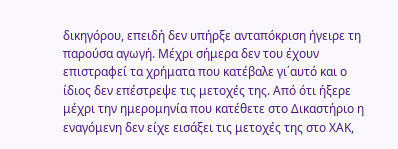δικηγόρου, επειδή δεν υπήρξε ανταπόκριση ήγειρε τη παρούσα αγωγή. Μέχρι σήμερα δεν του έχουν επιστραφεί τα χρήματα που κατέβαλε γι΄αυτό και ο ίδιος δεν επέστρεψε τις μετοχές της. Από ότι ήξερε μέχρι την ημερομηνία που κατέθετε στο Δικαστήριο η εναγόμενη δεν είχε εισάξει τις μετοχές της στο ΧΑΚ,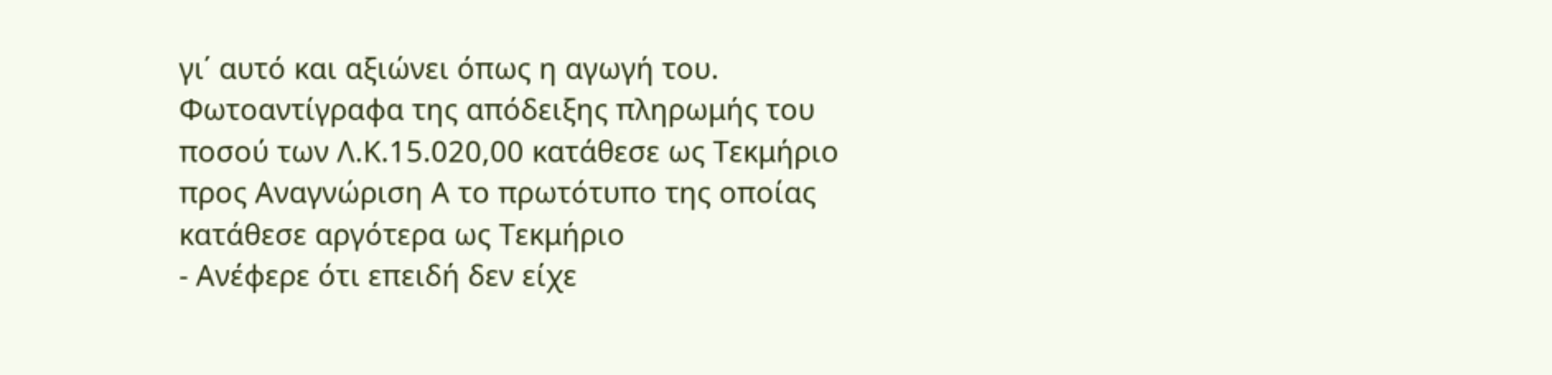γι΄ αυτό και αξιώνει όπως η αγωγή του. Φωτοαντίγραφα της απόδειξης πληρωμής του ποσού των Λ.Κ.15.020,00 κατάθεσε ως Τεκμήριο προς Αναγνώριση Α το πρωτότυπο της οποίας κατάθεσε αργότερα ως Τεκμήριο
- Ανέφερε ότι επειδή δεν είχε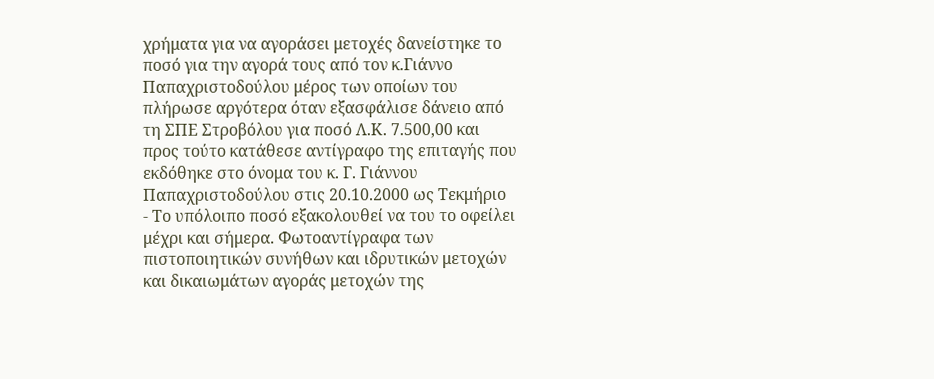χρήματα για να αγοράσει μετοχές δανείστηκε το ποσό για την αγορά τους από τον κ.Γιάννο Παπαχριστοδούλου μέρος των οποίων του πλήρωσε αργότερα όταν εξασφάλισε δάνειο από τη ΣΠΕ Στροβόλου για ποσό Λ.Κ. 7.500,00 και προς τούτο κατάθεσε αντίγραφο της επιταγής που εκδόθηκε στο όνομα του κ. Γ. Γιάννου Παπαχριστοδούλου στις 20.10.2000 ως Τεκμήριο
- Το υπόλοιπο ποσό εξακολουθεί να του το οφείλει μέχρι και σήμερα. Φωτοαντίγραφα των πιστοποιητικών συνήθων και ιδρυτικών μετοχών και δικαιωμάτων αγοράς μετοχών της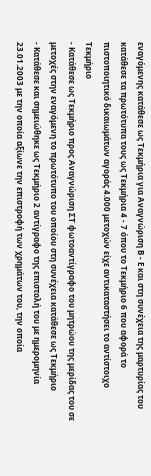εναγόμενης κατάθεσε ως Τεκμήρια για Αναγνώριση Β - Ε και στη συνέχεια της μαρτυρίας του κατάθεσε τα πρωτότυπα τους ως Τεκμήρια 4 - 7 όπου το Τεκμήριο 6 που αφορά το πιστοποιητικό δικαιωμάτων αγοράς 4.000 μετοχών είχε αντικαταστήσει το αντίστοιχο Τεκμήριο
- Κατάθεσε ως Τεκμήριο προς Αναγνώριση ΣΤ φωτοαντίγραφο του μητρώου της μερίδας του σε μετοχές στην εναγόμενη το πρωτότυπο του οποίου στη συνέχεια κατάθεσε ως Τεκμήριο
- Κατάθεσε και σημειώθηκε ως Τεκμήριο 2 αντίγραφο της επιστολή του με ημερομηνία 23.01.2003 με την οποία αξίωνε την επιστροφή των χρημάτων του, την οποία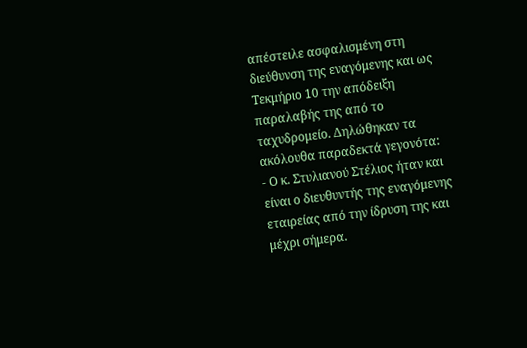απέστειλε ασφαλισμένη στη διεύθυνση της εναγόμενης και ως Τεκμήριο 10 την απόδειξη παραλαβής της από το ταχυδρομείο. Δηλώθηκαν τα ακόλουθα παραδεκτά γεγονότα:
- Ο κ. Στυλιανού Στέλιος ήταν και είναι ο διευθυντής της εναγόμενης εταιρείας από την ίδρυση της και μέχρι σήμερα.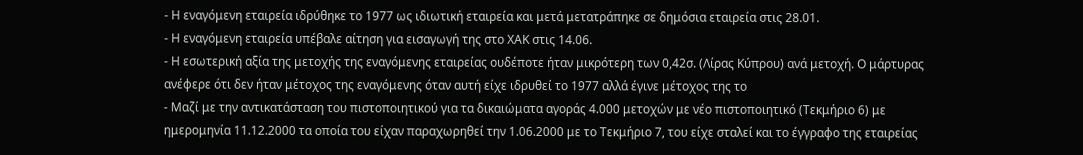- Η εναγόμενη εταιρεία ιδρύθηκε το 1977 ως ιδιωτική εταιρεία και μετά μετατράπηκε σε δημόσια εταιρεία στις 28.01.
- Η εναγόμενη εταιρεία υπέβαλε αίτηση για εισαγωγή της στο ΧΑΚ στις 14.06.
- Η εσωτερική αξία της μετοχής της εναγόμενης εταιρείας ουδέποτε ήταν μικρότερη των 0,42σ. (Λίρας Κύπρου) ανά μετοχή. Ο μάρτυρας ανέφερε ότι δεν ήταν μέτοχος της εναγόμενης όταν αυτή είχε ιδρυθεί το 1977 αλλά έγινε μέτοχος της το
- Μαζί με την αντικατάσταση του πιστοποιητικού για τα δικαιώματα αγοράς 4.000 μετοχών με νέο πιστοποιητικό (Τεκμήριο 6) με ημερομηνία 11.12.2000 τα οποία του είχαν παραχωρηθεί την 1.06.2000 με το Τεκμήριο 7, του είχε σταλεί και το έγγραφο της εταιρείας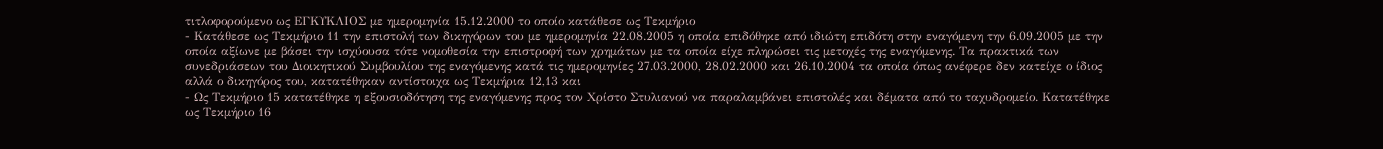τιτλοφορούμενο ως ΕΓΚΥΚΛΙΟΣ με ημερομηνία 15.12.2000 το οποίο κατάθεσε ως Τεκμήριο
- Κατάθεσε ως Τεκμήριο 11 την επιστολή των δικηγόρων του με ημερομηνία 22.08.2005 η οποία επιδόθηκε από ιδιώτη επιδότη στην εναγόμενη την 6.09.2005 με την οποία αξίωνε με βάσει την ισχύουσα τότε νομοθεσία την επιστροφή των χρημάτων με τα οποία είχε πληρώσει τις μετοχές της εναγόμενης. Τα πρακτικά των συνεδριάσεων του Διοικητικού Συμβουλίου της εναγόμενης κατά τις ημερομηνίες 27.03.2000, 28.02.2000 και 26.10.2004 τα οποία όπως ανέφερε δεν κατείχε ο ίδιος αλλά ο δικηγόρος του, κατατέθηκαν αντίστοιχα ως Τεκμήρια 12,13 και
- Ως Τεκμήριο 15 κατατέθηκε η εξουσιοδότηση της εναγόμενης προς τον Χρίστο Στυλιανού να παραλαμβάνει επιστολές και δέματα από το ταχυδρομείο. Κατατέθηκε ως Τεκμήριο 16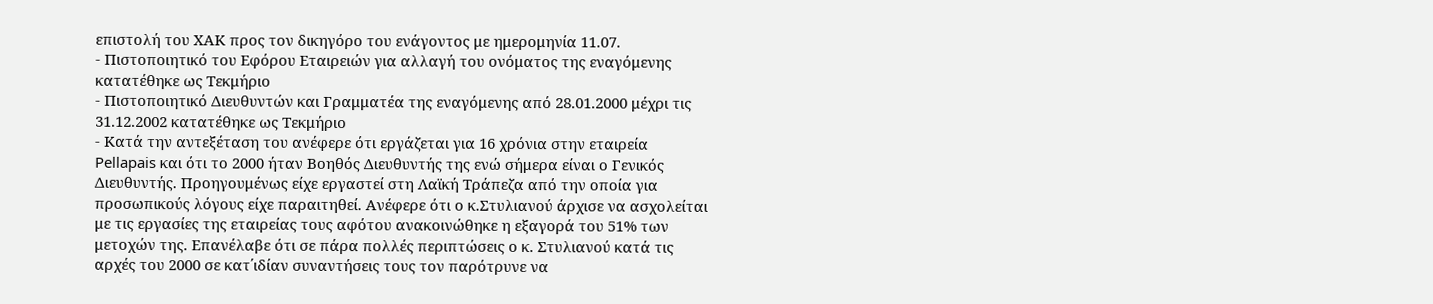επιστολή του ΧΑΚ προς τον δικηγόρο του ενάγοντος με ημερομηνία 11.07.
- Πιστοποιητικό του Εφόρου Εταιρειών για αλλαγή του ονόματος της εναγόμενης κατατέθηκε ως Τεκμήριο
- Πιστοποιητικό Διευθυντών και Γραμματέα της εναγόμενης από 28.01.2000 μέχρι τις 31.12.2002 κατατέθηκε ως Τεκμήριο
- Κατά την αντεξέταση του ανέφερε ότι εργάζεται για 16 χρόνια στην εταιρεία Pellapais και ότι το 2000 ήταν Βοηθός Διευθυντής της ενώ σήμερα είναι ο Γενικός Διευθυντής. Προηγουμένως είχε εργαστεί στη Λαϊκή Τράπεζα από την οποία για προσωπικούς λόγους είχε παραιτηθεί. Ανέφερε ότι ο κ.Στυλιανού άρχισε να ασχολείται με τις εργασίες της εταιρείας τους αφότου ανακοινώθηκε η εξαγορά του 51% των μετοχών της. Επανέλαβε ότι σε πάρα πολλές περιπτώσεις ο κ. Στυλιανού κατά τις αρχές του 2000 σε κατ΄ιδίαν συναντήσεις τους τον παρότρυνε να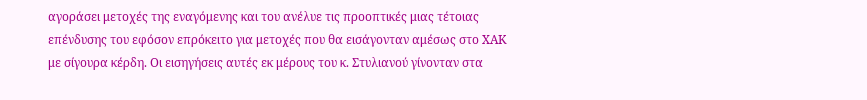αγοράσει μετοχές της εναγόμενης και του ανέλυε τις προοπτικές μιας τέτοιας επένδυσης του εφόσον επρόκειτο για μετοχές που θα εισάγονταν αμέσως στο ΧΑΚ με σίγουρα κέρδη. Οι εισηγήσεις αυτές εκ μέρους του κ. Στυλιανού γίνονταν στα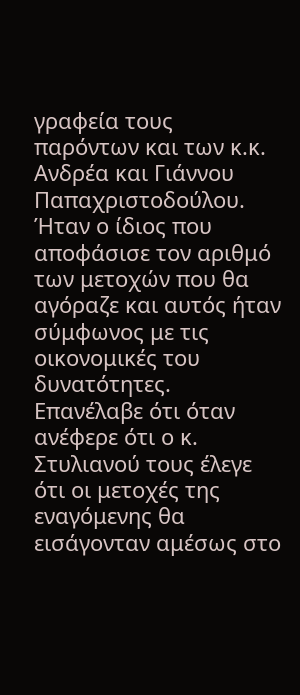γραφεία τους παρόντων και των κ.κ. Ανδρέα και Γιάννου Παπαχριστοδούλου. Ήταν ο ίδιος που αποφάσισε τον αριθμό των μετοχών που θα αγόραζε και αυτός ήταν σύμφωνος με τις οικονομικές του δυνατότητες. Επανέλαβε ότι όταν ανέφερε ότι ο κ. Στυλιανού τους έλεγε ότι οι μετοχές της εναγόμενης θα εισάγονταν αμέσως στο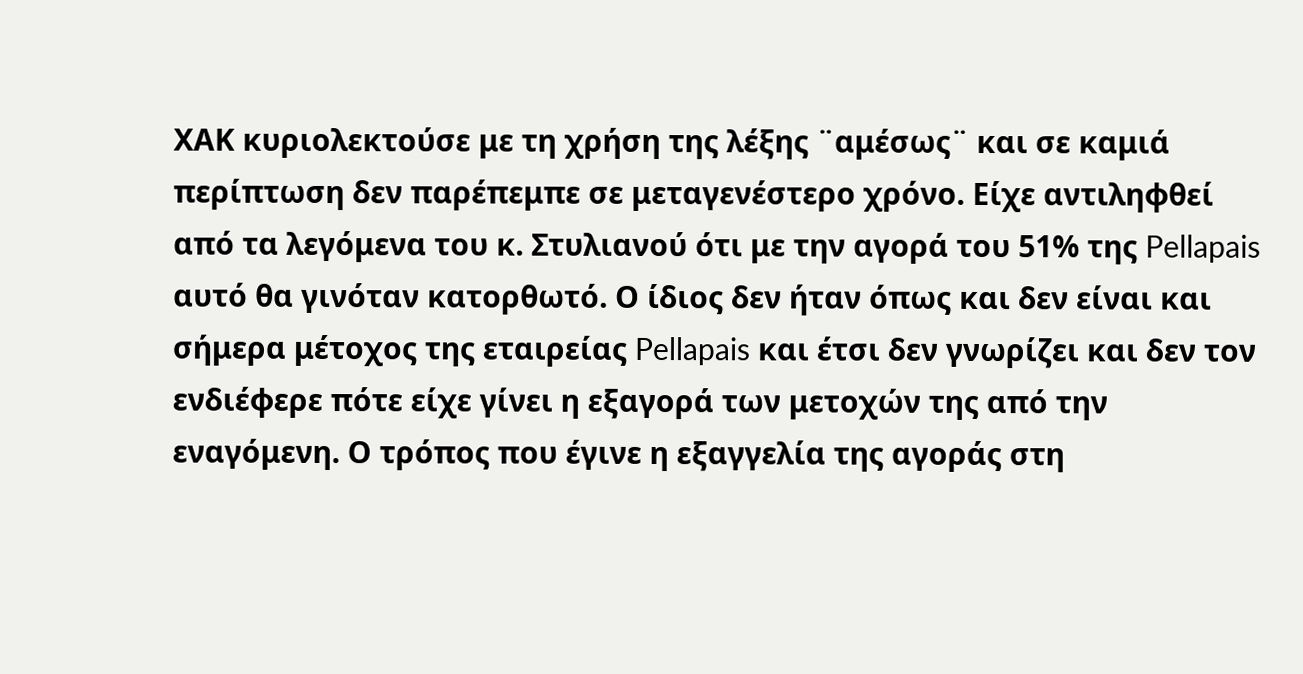ΧΑΚ κυριολεκτούσε με τη χρήση της λέξης ¨αμέσως¨ και σε καμιά περίπτωση δεν παρέπεμπε σε μεταγενέστερο χρόνο. Είχε αντιληφθεί από τα λεγόμενα του κ. Στυλιανού ότι με την αγορά του 51% της Pellapais αυτό θα γινόταν κατορθωτό. Ο ίδιος δεν ήταν όπως και δεν είναι και σήμερα μέτοχος της εταιρείας Pellapais και έτσι δεν γνωρίζει και δεν τον ενδιέφερε πότε είχε γίνει η εξαγορά των μετοχών της από την εναγόμενη. Ο τρόπος που έγινε η εξαγγελία της αγοράς στη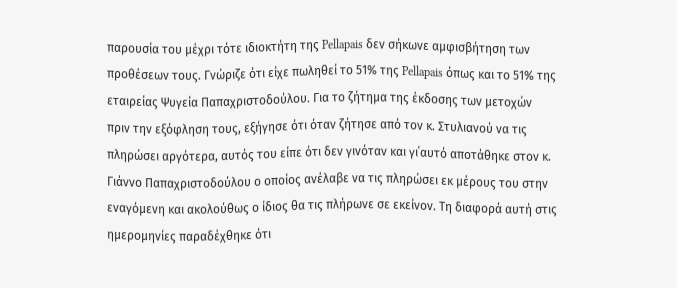παρουσία του μέχρι τότε ιδιοκτήτη της Pellapais δεν σήκωνε αμφισβήτηση των προθέσεων τους. Γνώριζε ότι είχε πωληθεί το 51% της Pellapais όπως και το 51% της εταιρείας Ψυγεία Παπαχριστοδούλου. Για το ζήτημα της έκδοσης των μετοχών πριν την εξόφληση τους, εξήγησε ότι όταν ζήτησε από τον κ. Στυλιανού να τις πληρώσει αργότερα, αυτός του είπε ότι δεν γινόταν και γι΄αυτό αποτάθηκε στον κ. Γιάννο Παπαχριστοδούλου ο οποίος ανέλαβε να τις πληρώσει εκ μέρους του στην εναγόμενη και ακολούθως ο ίδιος θα τις πλήρωνε σε εκείνον. Τη διαφορά αυτή στις ημερομηνίες παραδέχθηκε ότι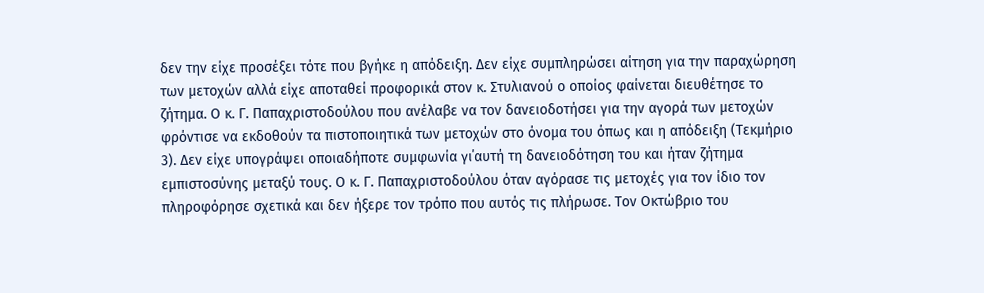δεν την είχε προσέξει τότε που βγήκε η απόδειξη. Δεν είχε συμπληρώσει αίτηση για την παραχώρηση των μετοχών αλλά είχε αποταθεί προφορικά στον κ. Στυλιανού ο οποίος φαίνεται διευθέτησε το ζήτημα. Ο κ. Γ. Παπαχριστοδούλου που ανέλαβε να τον δανειοδοτήσει για την αγορά των μετοχών φρόντισε να εκδοθούν τα πιστοποιητικά των μετοχών στο όνομα του όπως και η απόδειξη (Τεκμήριο 3). Δεν είχε υπογράψει οποιαδήποτε συμφωνία γι΄αυτή τη δανειοδότηση του και ήταν ζήτημα εμπιστοσύνης μεταξύ τους. Ο κ. Γ. Παπαχριστοδούλου όταν αγόρασε τις μετοχές για τον ίδιο τον πληροφόρησε σχετικά και δεν ήξερε τον τρόπο που αυτός τις πλήρωσε. Τον Οκτώβριο του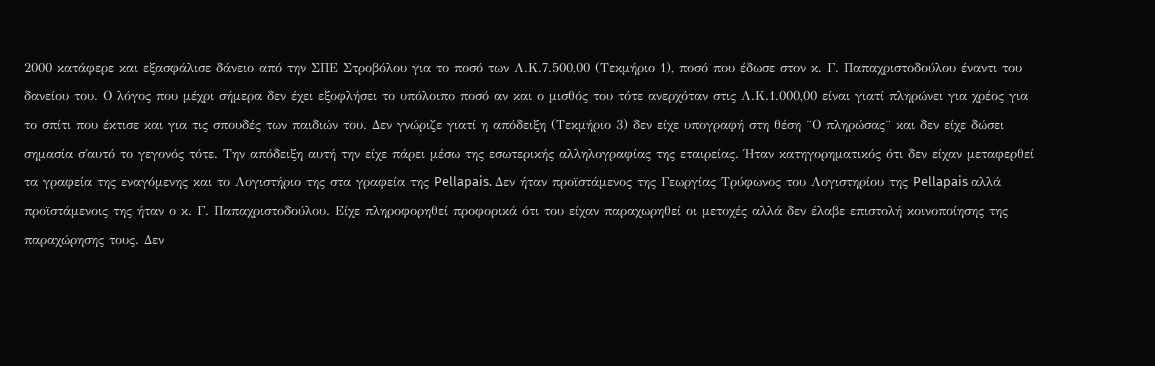2000 κατάφερε και εξασφάλισε δάνειο από την ΣΠΕ Στροβόλου για το ποσό των Λ.Κ.7.500,00 (Τεκμήριο 1), ποσό που έδωσε στον κ. Γ. Παπαχριστοδούλου έναντι του δανείου του. Ο λόγος που μέχρι σήμερα δεν έχει εξοφλήσει το υπόλοιπο ποσό αν και ο μισθός του τότε ανερχόταν στις Λ.Κ.1.000,00 είναι γιατί πληρώνει για χρέος για το σπίτι που έκτισε και για τις σπουδές των παιδιών του. Δεν γνώριζε γιατί η απόδειξη (Τεκμήριο 3) δεν είχε υπογραφή στη θέση ¨Ο πληρώσας¨ και δεν είχε δώσει σημασία σ΄αυτό το γεγονός τότε. Την απόδειξη αυτή την είχε πάρει μέσω της εσωτερικής αλληλογραφίας της εταιρείας. Ήταν κατηγορηματικός ότι δεν είχαν μεταφερθεί τα γραφεία της εναγόμενης και το Λογιστήριο της στα γραφεία της Pellapais. Δεν ήταν προϊστάμενος της Γεωργίας Τρύφωνος του Λογιστηρίου της Pellapais αλλά προϊστάμενοις της ήταν ο κ. Γ. Παπαχριστοδούλου. Είχε πληροφορηθεί προφορικά ότι του είχαν παραχωρηθεί οι μετοχές αλλά δεν έλαβε επιστολή κοινοποίησης της παραχώρησης τους. Δεν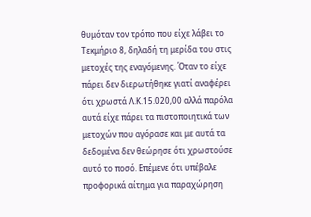θυμόταν τον τρόπο που είχε λάβει το Τεκμήριο 8, δηλαδή τη μερίδα του στις μετοχές της εναγόμενης. Όταν το είχε πάρει δεν διερωτήθηκε γιατί αναφέρει ότι χρωστά Λ.Κ.15.020,00 αλλά παρόλα αυτά είχε πάρει τα πιστοποιητικά των μετοχών που αγόρασε και με αυτά τα δεδομένα δεν θεώρησε ότι χρωστούσε αυτό το ποσό. Επέμενε ότι υπέβαλε προφορικά αίτημα για παραχώρηση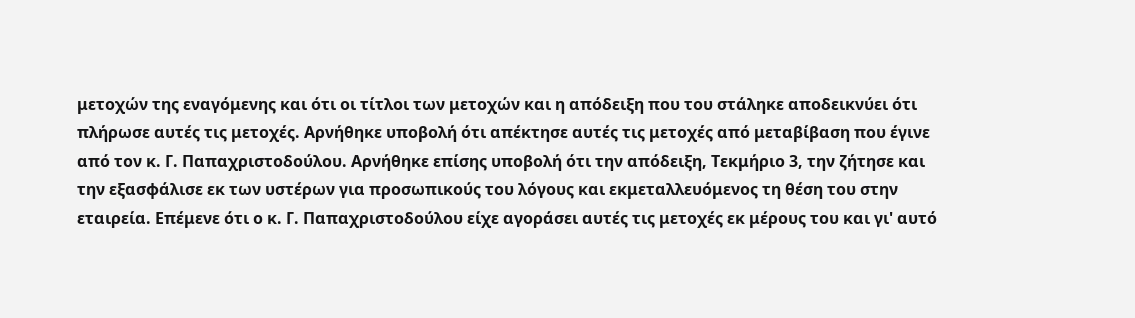μετοχών της εναγόμενης και ότι οι τίτλοι των μετοχών και η απόδειξη που του στάληκε αποδεικνύει ότι πλήρωσε αυτές τις μετοχές. Αρνήθηκε υποβολή ότι απέκτησε αυτές τις μετοχές από μεταβίβαση που έγινε από τον κ. Γ. Παπαχριστοδούλου. Αρνήθηκε επίσης υποβολή ότι την απόδειξη, Τεκμήριο 3, την ζήτησε και την εξασφάλισε εκ των υστέρων για προσωπικούς του λόγους και εκμεταλλευόμενος τη θέση του στην εταιρεία. Επέμενε ότι ο κ. Γ. Παπαχριστοδούλου είχε αγοράσει αυτές τις μετοχές εκ μέρους του και γι' αυτό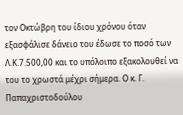τον Οκτώβρη του ίδιου χρόνου όταν εξασφάλισε δάνειο του έδωσε το ποσό των Λ.Κ.7.500,00 και το υπόλοιπο εξακολουθεί να του το χρωστά μέχρι σήμερα. Ο κ. Γ. Παπαχριστοδούλου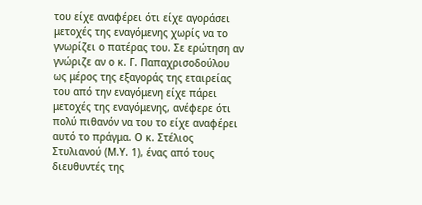του είχε αναφέρει ότι είχε αγοράσει μετοχές της εναγόμενης χωρίς να το γνωρίζει ο πατέρας του. Σε ερώτηση αν γνώριζε αν ο κ. Γ. Παπαχρισοδούλου ως μέρος της εξαγοράς της εταιρείας του από την εναγόμενη είχε πάρει μετοχές της εναγόμενης, ανέφερε ότι πολύ πιθανόν να του το είχε αναφέρει αυτό το πράγμα. Ο κ. Στέλιος Στυλιανού (Μ.Υ. 1), ένας από τους διευθυντές της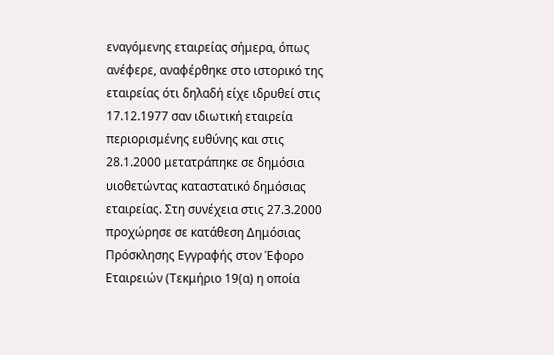εναγόμενης εταιρείας σήμερα, όπως ανέφερε, αναφέρθηκε στο ιστορικό της εταιρείας ότι δηλαδή είχε ιδρυθεί στις 17.12.1977 σαν ιδιωτική εταιρεία περιορισμένης ευθύνης και στις 28.1.2000 μετατράπηκε σε δημόσια υιοθετώντας καταστατικό δημόσιας εταιρείας. Στη συνέχεια στις 27.3.2000 προχώρησε σε κατάθεση Δημόσιας Πρόσκλησης Εγγραφής στον Έφορο Εταιρειών (Τεκμήριο 19(α) η οποία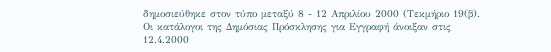δημοσιεύθηκε στον τύπο μεταξύ 8 - 12 Απριλίου 2000 (Τεκμήριο 19(β). Οι κατάλογοι της Δημόσιας Πρόσκλησης για Εγγραφή άνοιξαν στις 12.4.2000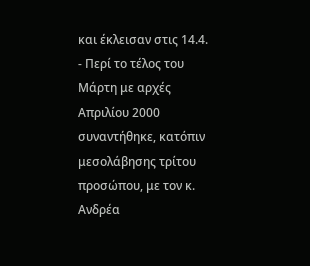και έκλεισαν στις 14.4.
- Περί το τέλος του Μάρτη με αρχές Απριλίου 2000 συναντήθηκε, κατόπιν μεσολάβησης τρίτου προσώπου, με τον κ. Ανδρέα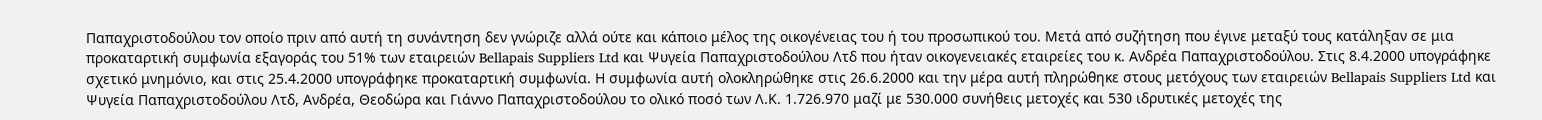Παπαχριστοδούλου τον οποίο πριν από αυτή τη συνάντηση δεν γνώριζε αλλά ούτε και κάποιο μέλος της οικογένειας του ή του προσωπικού του. Μετά από συζήτηση που έγινε μεταξύ τους κατάληξαν σε μια προκαταρτική συμφωνία εξαγοράς του 51% των εταιρειών Bellapais Suppliers Ltd και Ψυγεία Παπαχριστοδούλου Λτδ που ήταν οικογενειακές εταιρείες του κ. Ανδρέα Παπαχριστοδούλου. Στις 8.4.2000 υπογράφηκε σχετικό μνημόνιο, και στις 25.4.2000 υπογράφηκε προκαταρτική συμφωνία. Η συμφωνία αυτή ολοκληρώθηκε στις 26.6.2000 και την μέρα αυτή πληρώθηκε στους μετόχους των εταιρειών Bellapais Suppliers Ltd και Ψυγεία Παπαχριστοδούλου Λτδ, Ανδρέα, Θεοδώρα και Γιάννο Παπαχριστοδούλου το ολικό ποσό των Λ.Κ. 1.726.970 μαζί με 530.000 συνήθεις μετοχές και 530 ιδρυτικές μετοχές της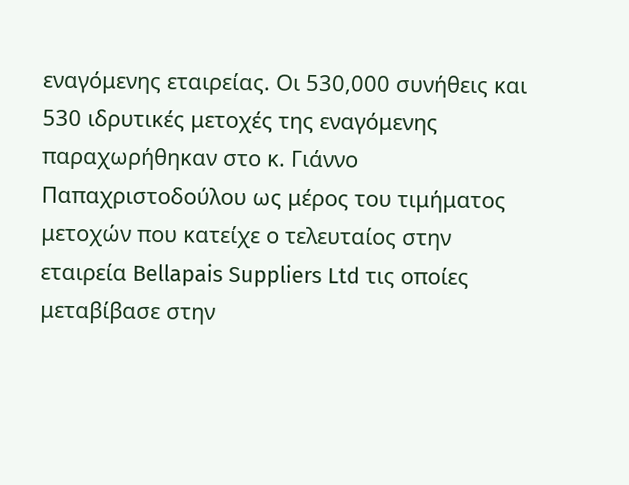εναγόμενης εταιρείας. Οι 530,000 συνήθεις και 530 ιδρυτικές μετοχές της εναγόμενης παραχωρήθηκαν στο κ. Γιάννο Παπαχριστοδούλου ως μέρος του τιμήματος μετοχών που κατείχε ο τελευταίος στην εταιρεία Bellapais Suppliers Ltd τις οποίες μεταβίβασε στην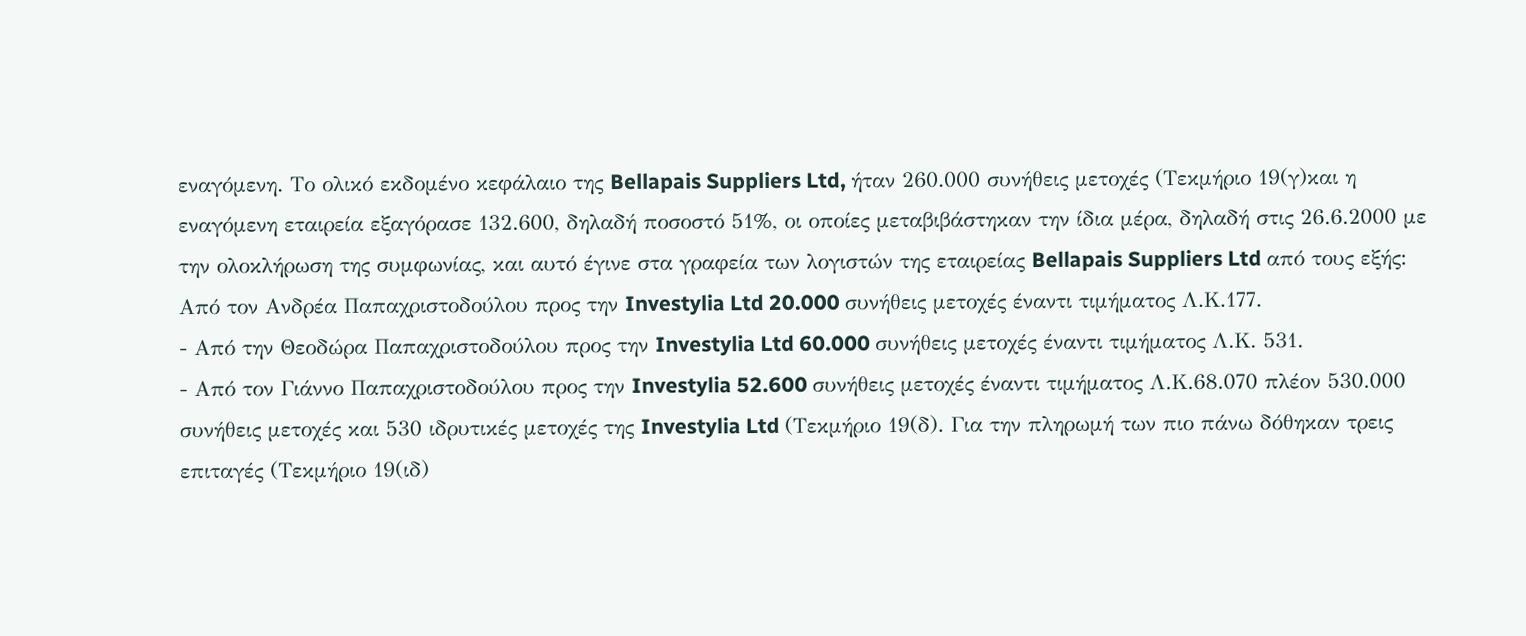εναγόμενη. Το ολικό εκδομένο κεφάλαιο της Bellapais Suppliers Ltd, ήταν 260.000 συνήθεις μετοχές (Τεκμήριο 19(γ)και η εναγόμενη εταιρεία εξαγόρασε 132.600, δηλαδή ποσοστό 51%, οι οποίες μεταβιβάστηκαν την ίδια μέρα, δηλαδή στις 26.6.2000 με την ολοκλήρωση της συμφωνίας, και αυτό έγινε στα γραφεία των λογιστών της εταιρείας Bellapais Suppliers Ltd από τους εξής: Από τον Ανδρέα Παπαχριστοδούλου προς την Investylia Ltd 20.000 συνήθεις μετοχές έναντι τιμήματος Λ.Κ.177.
- Από την Θεοδώρα Παπαχριστοδούλου προς την Investylia Ltd 60.000 συνήθεις μετοχές έναντι τιμήματος Λ.Κ. 531.
- Από τον Γιάννο Παπαχριστοδούλου προς την Investylia 52.600 συνήθεις μετοχές έναντι τιμήματος Λ.Κ.68.070 πλέον 530.000 συνήθεις μετοχές και 530 ιδρυτικές μετοχές της Investylia Ltd (Τεκμήριο 19(δ). Για την πληρωμή των πιο πάνω δόθηκαν τρεις επιταγές (Τεκμήριο 19(ιδ)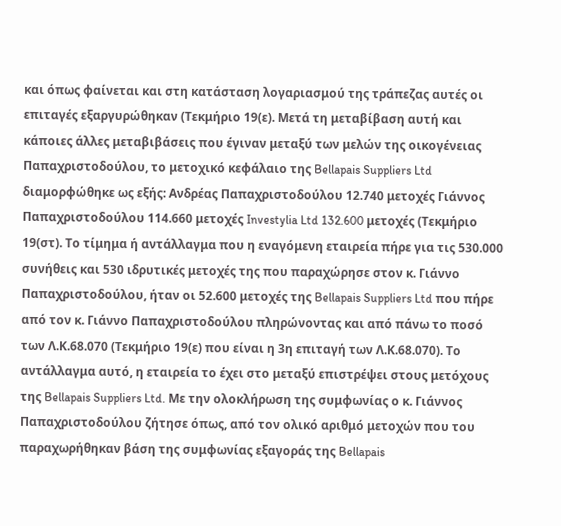και όπως φαίνεται και στη κατάσταση λογαριασμού της τράπεζας αυτές οι επιταγές εξαργυρώθηκαν (Τεκμήριο 19(ε). Μετά τη μεταβίβαση αυτή και κάποιες άλλες μεταβιβάσεις που έγιναν μεταξύ των μελών της οικογένειας Παπαχριστοδούλου, το μετοχικό κεφάλαιο της Bellapais Suppliers Ltd διαμορφώθηκε ως εξής: Ανδρέας Παπαχριστοδούλου 12.740 μετοχές Γιάννος Παπαχριστοδούλου 114.660 μετοχές Investylia Ltd 132.600 μετοχές (Τεκμήριο 19(στ). Το τίμημα ή αντάλλαγμα που η εναγόμενη εταιρεία πήρε για τις 530.000 συνήθεις και 530 ιδρυτικές μετοχές της που παραχώρησε στον κ. Γιάννο Παπαχριστοδούλου, ήταν οι 52.600 μετοχές της Bellapais Suppliers Ltd που πήρε από τον κ. Γιάννο Παπαχριστοδούλου πληρώνοντας και από πάνω το ποσό των Λ.Κ.68.070 (Τεκμήριο 19(ε) που είναι η 3η επιταγή των Λ.Κ.68.070). Το αντάλλαγμα αυτό, η εταιρεία το έχει στο μεταξύ επιστρέψει στους μετόχους της Bellapais Suppliers Ltd. Με την ολοκλήρωση της συμφωνίας ο κ. Γιάννος Παπαχριστοδούλου ζήτησε όπως, από τον ολικό αριθμό μετοχών που του παραχωρήθηκαν βάση της συμφωνίας εξαγοράς της Bellapais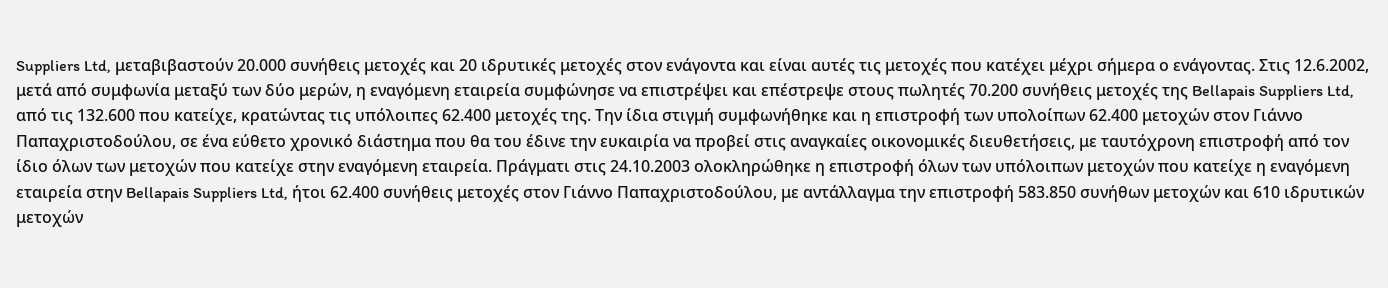Suppliers Ltd, μεταβιβαστούν 20.000 συνήθεις μετοχές και 20 ιδρυτικές μετοχές στον ενάγοντα και είναι αυτές τις μετοχές που κατέχει μέχρι σήμερα ο ενάγοντας. Στις 12.6.2002, μετά από συμφωνία μεταξύ των δύο μερών, η εναγόμενη εταιρεία συμφώνησε να επιστρέψει και επέστρεψε στους πωλητές 70.200 συνήθεις μετοχές της Bellapais Suppliers Ltd, από τις 132.600 που κατείχε, κρατώντας τις υπόλοιπες 62.400 μετοχές της. Την ίδια στιγμή συμφωνήθηκε και η επιστροφή των υπολοίπων 62.400 μετοχών στον Γιάννο Παπαχριστοδούλου, σε ένα εύθετο χρονικό διάστημα που θα του έδινε την ευκαιρία να προβεί στις αναγκαίες οικονομικές διευθετήσεις, με ταυτόχρονη επιστροφή από τον ίδιο όλων των μετοχών που κατείχε στην εναγόμενη εταιρεία. Πράγματι στις 24.10.2003 ολοκληρώθηκε η επιστροφή όλων των υπόλοιπων μετοχών που κατείχε η εναγόμενη εταιρεία στην Bellapais Suppliers Ltd, ήτοι 62.400 συνήθεις μετοχές στον Γιάννο Παπαχριστοδούλου, με αντάλλαγμα την επιστροφή 583.850 συνήθων μετοχών και 610 ιδρυτικών μετοχών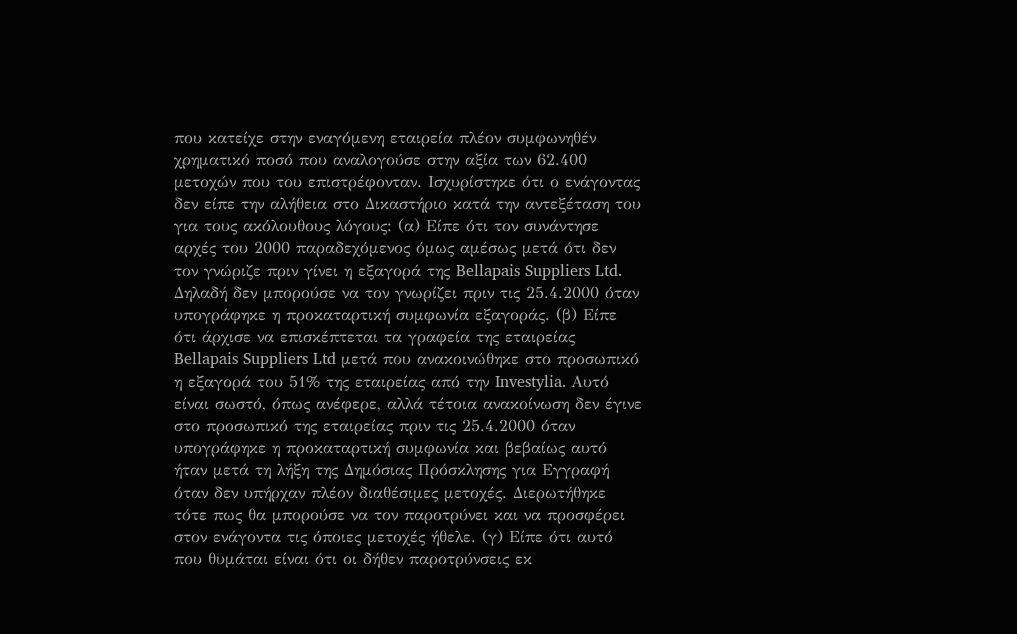που κατείχε στην εναγόμενη εταιρεία πλέον συμφωνηθέν χρηματικό ποσό που αναλογούσε στην αξία των 62.400 μετοχών που του επιστρέφονταν. Ισχυρίστηκε ότι ο ενάγοντας δεν είπε την αλήθεια στο Δικαστήριο κατά την αντεξέταση του για τους ακόλουθους λόγους: (α) Είπε ότι τον συνάντησε αρχές του 2000 παραδεχόμενος όμως αμέσως μετά ότι δεν τον γνώριζε πριν γίνει η εξαγορά της Bellapais Suppliers Ltd. Δηλαδή δεν μπορούσε να τον γνωρίζει πριν τις 25.4.2000 όταν υπογράφηκε η προκαταρτική συμφωνία εξαγοράς. (β) Είπε ότι άρχισε να επισκέπτεται τα γραφεία της εταιρείας Bellapais Suppliers Ltd μετά που ανακοινώθηκε στο προσωπικό η εξαγορά του 51% της εταιρείας από την Investylia. Αυτό είναι σωστό, όπως ανέφερε, αλλά τέτοια ανακοίνωση δεν έγινε στο προσωπικό της εταιρείας πριν τις 25.4.2000 όταν υπογράφηκε η προκαταρτική συμφωνία και βεβαίως αυτό ήταν μετά τη λήξη της Δημόσιας Πρόσκλησης για Εγγραφή όταν δεν υπήρχαν πλέον διαθέσιμες μετοχές. Διερωτήθηκε τότε πως θα μπορούσε να τον παροτρύνει και να προσφέρει στον ενάγοντα τις όποιες μετοχές ήθελε. (γ) Είπε ότι αυτό που θυμάται είναι ότι οι δήθεν παροτρύνσεις εκ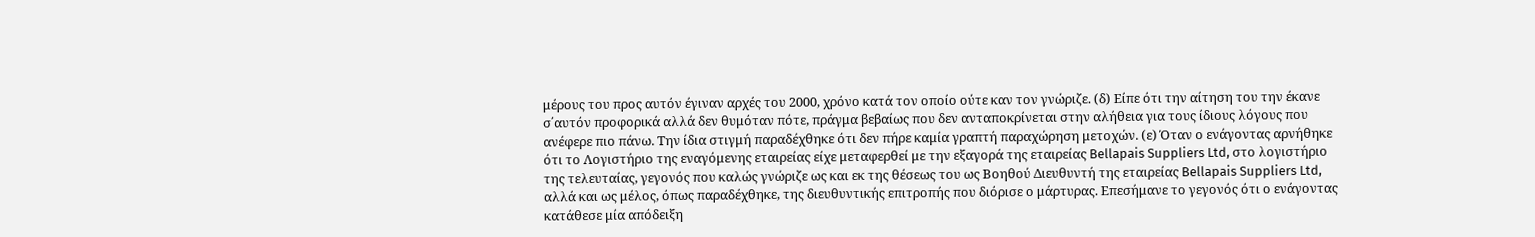μέρους του προς αυτόν έγιναν αρχές του 2000, χρόνο κατά τον οποίο ούτε καν τον γνώριζε. (δ) Είπε ότι την αίτηση του την έκανε σ΄αυτόν προφορικά αλλά δεν θυμόταν πότε, πράγμα βεβαίως που δεν ανταποκρίνεται στην αλήθεια για τους ίδιους λόγους που ανέφερε πιο πάνω. Την ίδια στιγμή παραδέχθηκε ότι δεν πήρε καμία γραπτή παραχώρηση μετοχών. (ε) Όταν ο ενάγοντας αρνήθηκε ότι το Λογιστήριο της εναγόμενης εταιρείας είχε μεταφερθεί με την εξαγορά της εταιρείας Bellapais Suppliers Ltd, στο λογιστήριο της τελευταίας, γεγονός που καλώς γνώριζε ως και εκ της θέσεως του ως Βοηθού Διευθυντή της εταιρείας Bellapais Suppliers Ltd, αλλά και ως μέλος, όπως παραδέχθηκε, της διευθυντικής επιτροπής που διόρισε ο μάρτυρας. Επεσήμανε το γεγονός ότι ο ενάγοντας κατάθεσε μία απόδειξη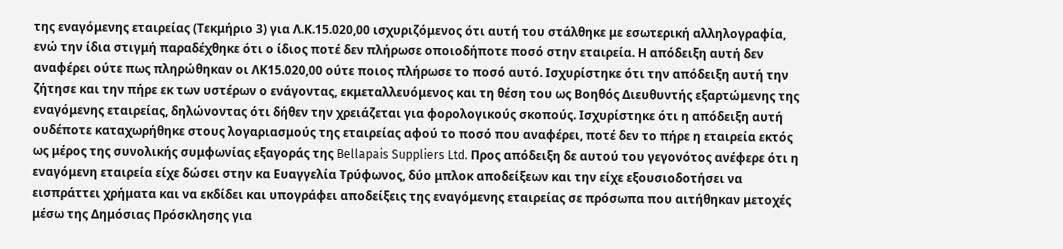της εναγόμενης εταιρείας (Τεκμήριο 3) για Λ.Κ.15.020,00 ισχυριζόμενος ότι αυτή του στάλθηκε με εσωτερική αλληλογραφία, ενώ την ίδια στιγμή παραδέχθηκε ότι ο ίδιος ποτέ δεν πλήρωσε οποιοδήποτε ποσό στην εταιρεία. Η απόδειξη αυτή δεν αναφέρει ούτε πως πληρώθηκαν οι ΛΚ15.020,00 ούτε ποιος πλήρωσε το ποσό αυτό. Ισχυρίστηκε ότι την απόδειξη αυτή την ζήτησε και την πήρε εκ των υστέρων ο ενάγοντας, εκμεταλλευόμενος και τη θέση του ως Βοηθός Διευθυντής εξαρτώμενης της εναγόμενης εταιρείας, δηλώνοντας ότι δήθεν την χρειάζεται για φορολογικούς σκοπούς. Ισχυρίστηκε ότι η απόδειξη αυτή ουδέποτε καταχωρήθηκε στους λογαριασμούς της εταιρείας αφού το ποσό που αναφέρει, ποτέ δεν το πήρε η εταιρεία εκτός ως μέρος της συνολικής συμφωνίας εξαγοράς της Bellapais Suppliers Ltd. Προς απόδειξη δε αυτού του γεγονότος ανέφερε ότι η εναγόμενη εταιρεία είχε δώσει στην κα Ευαγγελία Τρύφωνος, δύο μπλοκ αποδείξεων και την είχε εξουσιοδοτήσει να εισπράττει χρήματα και να εκδίδει και υπογράφει αποδείξεις της εναγόμενης εταιρείας σε πρόσωπα που αιτήθηκαν μετοχές μέσω της Δημόσιας Πρόσκλησης για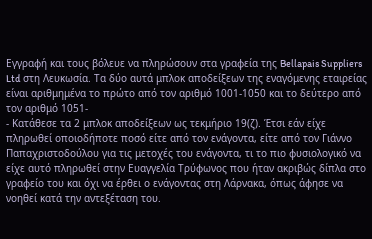Εγγραφή και τους βόλευε να πληρώσουν στα γραφεία της Bellapais Suppliers Ltd στη Λευκωσία. Τα δύο αυτά μπλοκ αποδείξεων της εναγόμενης εταιρείας είναι αριθμημένα το πρώτο από τον αριθμό 1001-1050 και το δεύτερο από τον αριθμό 1051-
- Κατάθεσε τα 2 μπλοκ αποδείξεων ως τεκμήριο 19(ζ). Έτσι εάν είχε πληρωθεί οποιοδήποτε ποσό είτε από τον ενάγοντα, είτε από τον Γιάννο Παπαχριστοδούλου για τις μετοχές του ενάγοντα, τι το πιο φυσιολογικό να είχε αυτό πληρωθεί στην Ευαγγελία Τρύφωνος που ήταν ακριβώς δίπλα στο γραφείο του και όχι να έρθει ο ενάγοντας στη Λάρνακα, όπως άφησε να νοηθεί κατά την αντεξέταση του.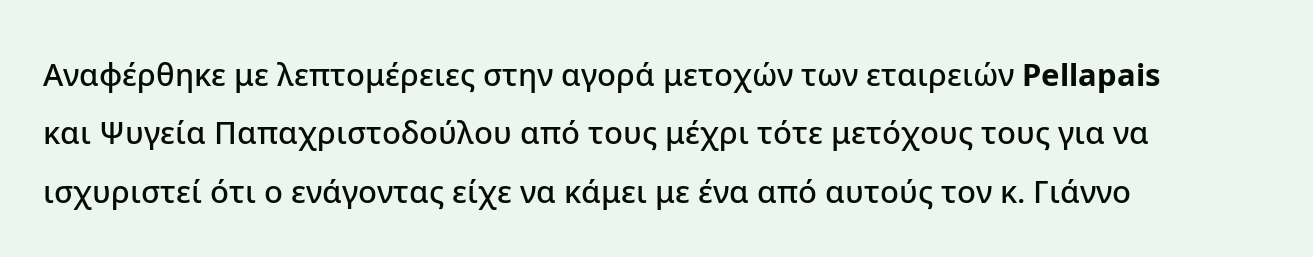Αναφέρθηκε με λεπτομέρειες στην αγορά μετοχών των εταιρειών Pellapais και Ψυγεία Παπαχριστοδούλου από τους μέχρι τότε μετόχους τους για να ισχυριστεί ότι ο ενάγοντας είχε να κάμει με ένα από αυτούς τον κ. Γιάννο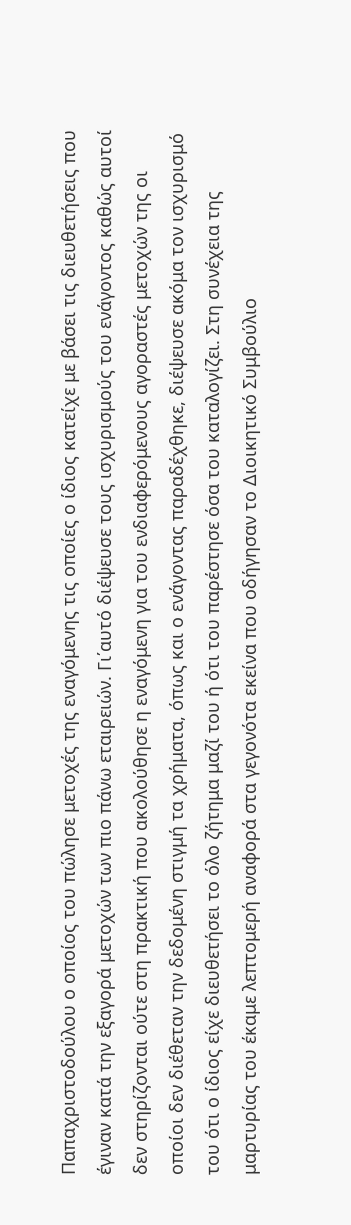Παπαχριστοδούλου ο οποίος του πώλησε μετοχές της εναγόμενης τις οποίες ο ίδιος κατείχε με βάσει τις διευθετήσεις που έγιναν κατά την εξαγορά μετοχών των πιο πάνω εταιρειών. Γι΄αυτό διέψευσε τους ισχυρισμούς του ενάγοντος καθώς αυτοί δεν στηρίζονται ούτε στη πρακτική που ακολούθησε η εναγόμενη για του ενδιαφερόμενους αγοραστές μετοχών της οι οποίοι δεν διέθεταν την δεδομένη στιγμή τα χρήματα, όπως και ο ενάγοντας παραδέχθηκε, διέψευσε ακόμα τον ισχυρισμό του ότι ο ίδιος είχε διευθετήσει το όλο ζήτημα μαζί του ή ότι του παρέστησε όσα του καταλογίζει. Στη συνέχεια της μαρτυρίας του έκαμε λεπτομερή αναφορά στα γεγονότα εκείνα που οδήγησαν το Διοικητικό Συμβούλιο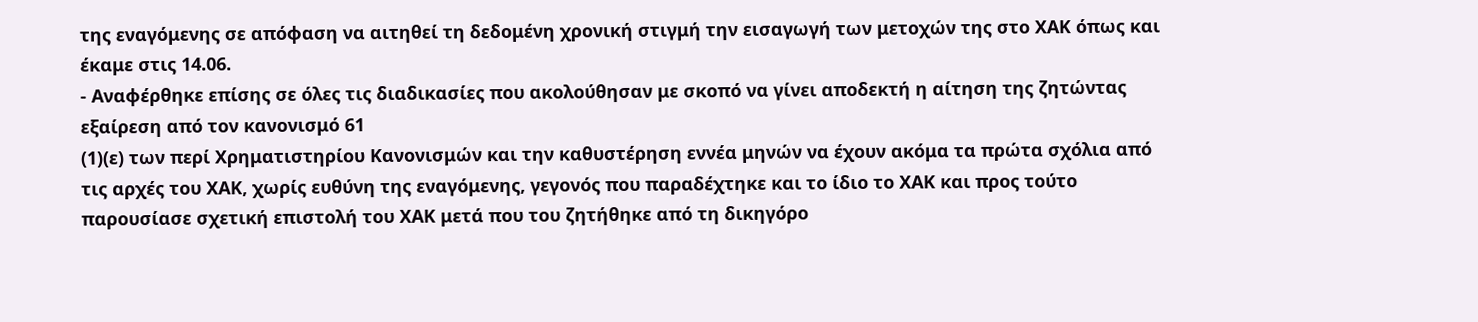της εναγόμενης σε απόφαση να αιτηθεί τη δεδομένη χρονική στιγμή την εισαγωγή των μετοχών της στο ΧΑΚ όπως και έκαμε στις 14.06.
- Αναφέρθηκε επίσης σε όλες τις διαδικασίες που ακολούθησαν με σκοπό να γίνει αποδεκτή η αίτηση της ζητώντας εξαίρεση από τον κανονισμό 61
(1)(ε) των περί Χρηματιστηρίου Κανονισμών και την καθυστέρηση εννέα μηνών να έχουν ακόμα τα πρώτα σχόλια από τις αρχές του ΧΑΚ, χωρίς ευθύνη της εναγόμενης, γεγονός που παραδέχτηκε και το ίδιο το ΧΑΚ και προς τούτο παρουσίασε σχετική επιστολή του ΧΑΚ μετά που του ζητήθηκε από τη δικηγόρο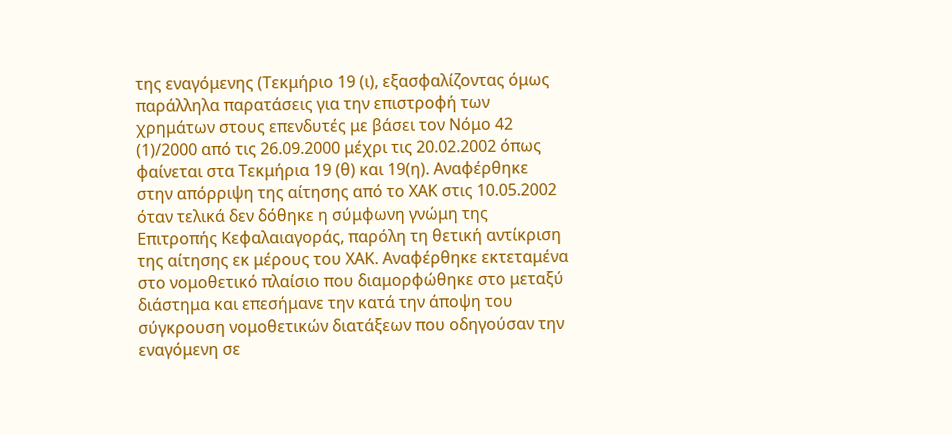της εναγόμενης (Τεκμήριο 19 (ι), εξασφαλίζοντας όμως παράλληλα παρατάσεις για την επιστροφή των χρημάτων στους επενδυτές με βάσει τον Νόμο 42
(1)/2000 από τις 26.09.2000 μέχρι τις 20.02.2002 όπως φαίνεται στα Τεκμήρια 19 (θ) και 19(η). Αναφέρθηκε στην απόρριψη της αίτησης από το ΧΑΚ στις 10.05.2002 όταν τελικά δεν δόθηκε η σύμφωνη γνώμη της Επιτροπής Κεφαλαιαγοράς, παρόλη τη θετική αντίκριση της αίτησης εκ μέρους του ΧΑΚ. Αναφέρθηκε εκτεταμένα στο νομοθετικό πλαίσιο που διαμορφώθηκε στο μεταξύ διάστημα και επεσήμανε την κατά την άποψη του σύγκρουση νομοθετικών διατάξεων που οδηγούσαν την εναγόμενη σε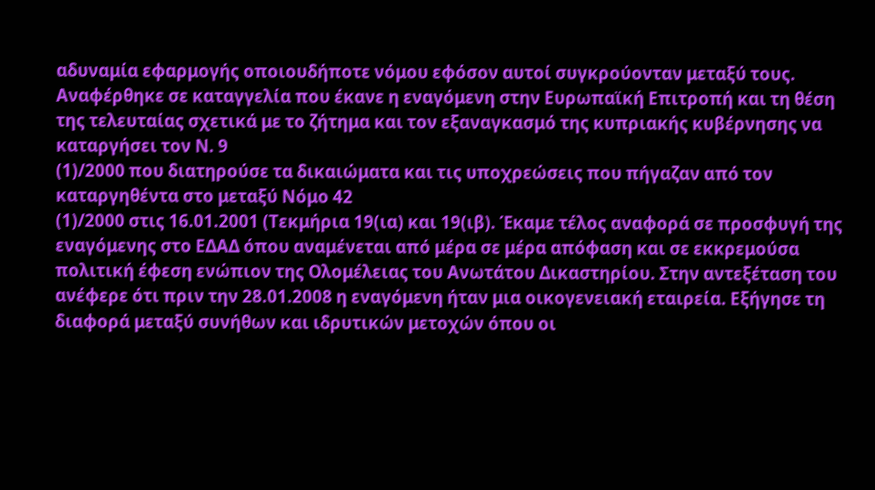αδυναμία εφαρμογής οποιουδήποτε νόμου εφόσον αυτοί συγκρούονταν μεταξύ τους. Αναφέρθηκε σε καταγγελία που έκανε η εναγόμενη στην Ευρωπαϊκή Επιτροπή και τη θέση της τελευταίας σχετικά με το ζήτημα και τον εξαναγκασμό της κυπριακής κυβέρνησης να καταργήσει τον Ν. 9
(1)/2000 που διατηρούσε τα δικαιώματα και τις υποχρεώσεις που πήγαζαν από τον καταργηθέντα στο μεταξύ Νόμο 42
(1)/2000 στις 16.01.2001 (Τεκμήρια 19(ια) και 19(ιβ). Έκαμε τέλος αναφορά σε προσφυγή της εναγόμενης στο ΕΔΑΔ όπου αναμένεται από μέρα σε μέρα απόφαση και σε εκκρεμούσα πολιτική έφεση ενώπιον της Ολομέλειας του Ανωτάτου Δικαστηρίου. Στην αντεξέταση του ανέφερε ότι πριν την 28.01.2008 η εναγόμενη ήταν μια οικογενειακή εταιρεία. Εξήγησε τη διαφορά μεταξύ συνήθων και ιδρυτικών μετοχών όπου οι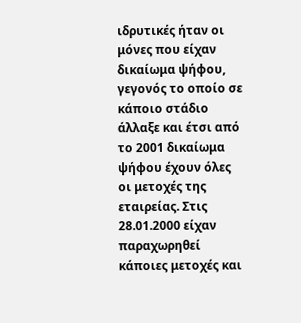ιδρυτικές ήταν οι μόνες που είχαν δικαίωμα ψήφου, γεγονός το οποίο σε κάποιο στάδιο άλλαξε και έτσι από το 2001 δικαίωμα ψήφου έχουν όλες οι μετοχές της εταιρείας. Στις 28.01.2000 είχαν παραχωρηθεί κάποιες μετοχές και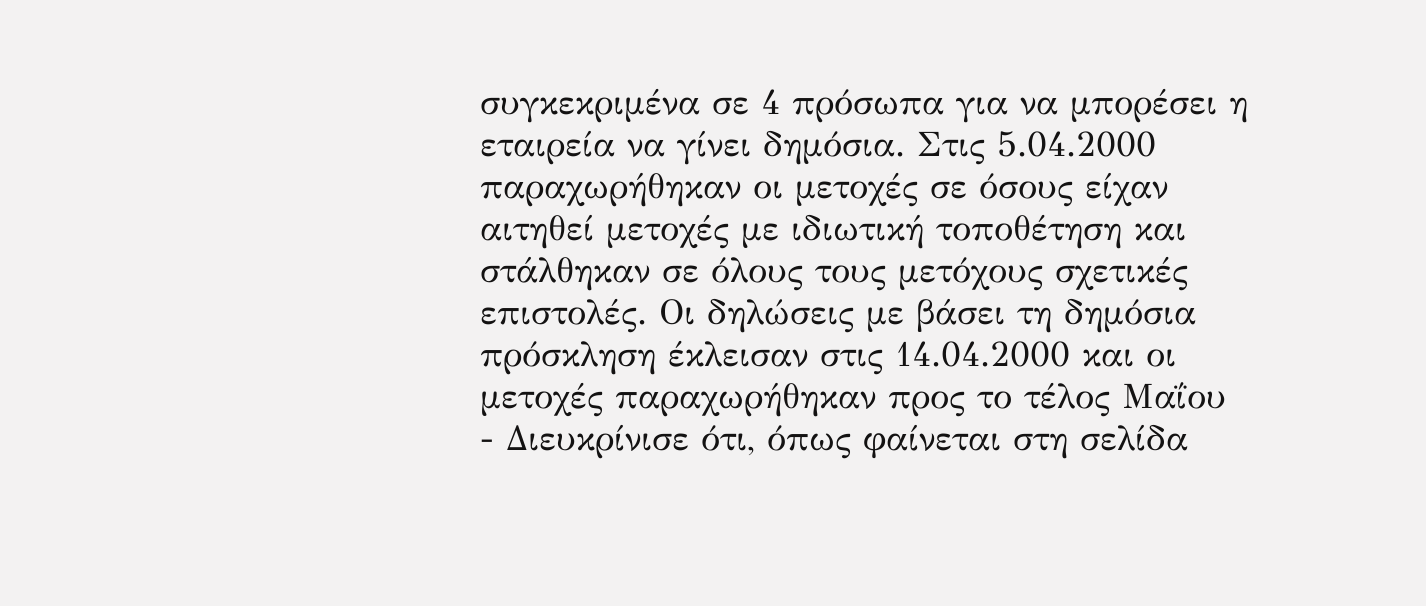συγκεκριμένα σε 4 πρόσωπα για να μπορέσει η εταιρεία να γίνει δημόσια. Στις 5.04.2000 παραχωρήθηκαν οι μετοχές σε όσους είχαν αιτηθεί μετοχές με ιδιωτική τοποθέτηση και στάλθηκαν σε όλους τους μετόχους σχετικές επιστολές. Οι δηλώσεις με βάσει τη δημόσια πρόσκληση έκλεισαν στις 14.04.2000 και οι μετοχές παραχωρήθηκαν προς το τέλος Μαΐου
- Διευκρίνισε ότι, όπως φαίνεται στη σελίδα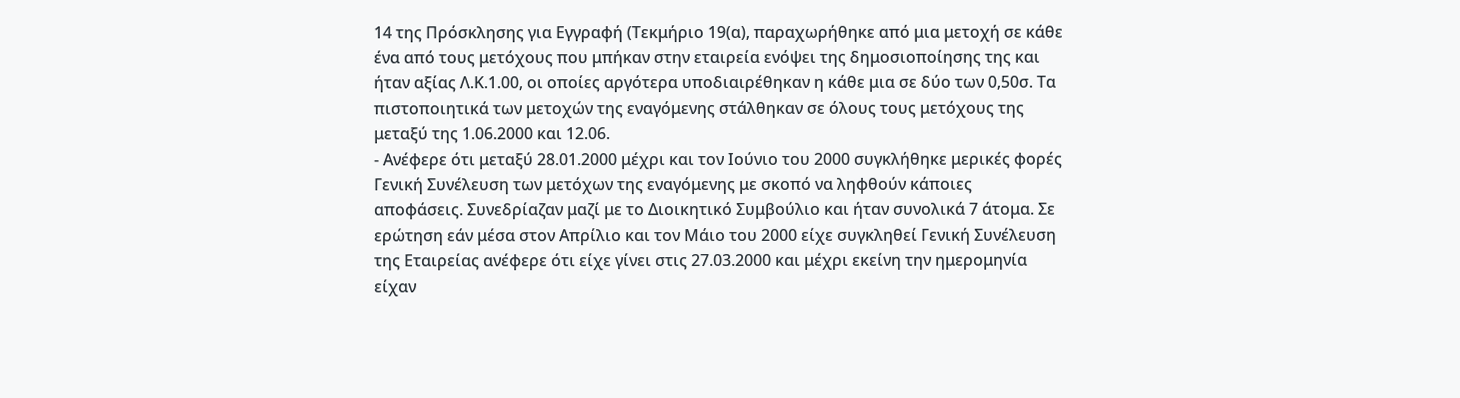14 της Πρόσκλησης για Εγγραφή (Τεκμήριο 19(α), παραχωρήθηκε από μια μετοχή σε κάθε ένα από τους μετόχους που μπήκαν στην εταιρεία ενόψει της δημοσιοποίησης της και ήταν αξίας Λ.Κ.1.00, οι οποίες αργότερα υποδιαιρέθηκαν η κάθε μια σε δύο των 0,50σ. Τα πιστοποιητικά των μετοχών της εναγόμενης στάλθηκαν σε όλους τους μετόχους της μεταξύ της 1.06.2000 και 12.06.
- Ανέφερε ότι μεταξύ 28.01.2000 μέχρι και τον Ιούνιο του 2000 συγκλήθηκε μερικές φορές Γενική Συνέλευση των μετόχων της εναγόμενης με σκοπό να ληφθούν κάποιες αποφάσεις. Συνεδρίαζαν μαζί με το Διοικητικό Συμβούλιο και ήταν συνολικά 7 άτομα. Σε ερώτηση εάν μέσα στον Απρίλιο και τον Μάιο του 2000 είχε συγκληθεί Γενική Συνέλευση της Εταιρείας ανέφερε ότι είχε γίνει στις 27.03.2000 και μέχρι εκείνη την ημερομηνία είχαν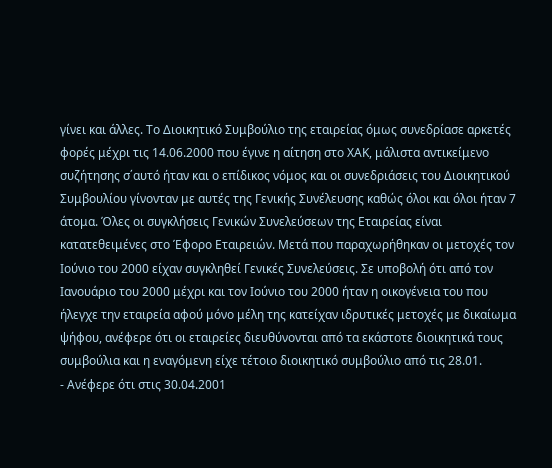γίνει και άλλες. Το Διοικητικό Συμβούλιο της εταιρείας όμως συνεδρίασε αρκετές φορές μέχρι τις 14.06.2000 που έγινε η αίτηση στο ΧΑΚ, μάλιστα αντικείμενο συζήτησης σ΄αυτό ήταν και ο επίδικος νόμος και οι συνεδριάσεις του Διοικητικού Συμβουλίου γίνονταν με αυτές της Γενικής Συνέλευσης καθώς όλοι και όλοι ήταν 7 άτομα. Όλες οι συγκλήσεις Γενικών Συνελεύσεων της Εταιρείας είναι κατατεθειμένες στο Έφορο Εταιρειών. Μετά που παραχωρήθηκαν οι μετοχές τον Ιούνιο του 2000 είχαν συγκληθεί Γενικές Συνελεύσεις. Σε υποβολή ότι από τον Ιανουάριο του 2000 μέχρι και τον Ιούνιο του 2000 ήταν η οικογένεια του που ήλεγχε την εταιρεία αφού μόνο μέλη της κατείχαν ιδρυτικές μετοχές με δικαίωμα ψήφου, ανέφερε ότι οι εταιρείες διευθύνονται από τα εκάστοτε διοικητικά τους συμβούλια και η εναγόμενη είχε τέτοιο διοικητικό συμβούλιο από τις 28.01.
- Ανέφερε ότι στις 30.04.2001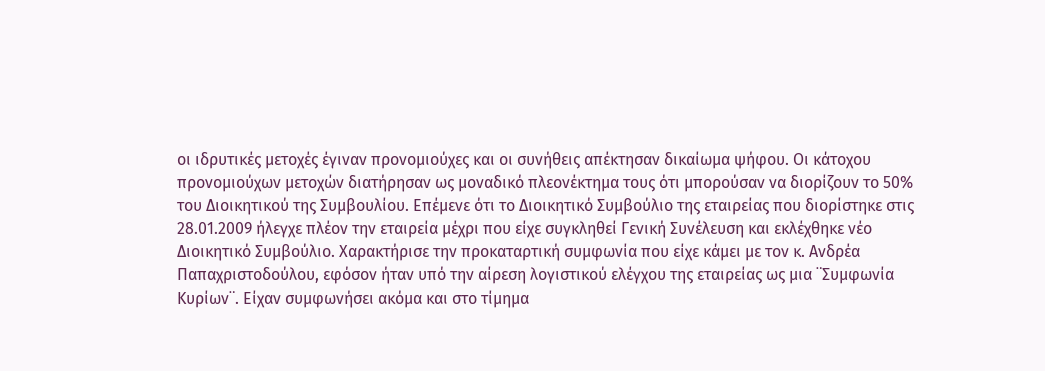οι ιδρυτικές μετοχές έγιναν προνομιούχες και οι συνήθεις απέκτησαν δικαίωμα ψήφου. Οι κάτοχου προνομιούχων μετοχών διατήρησαν ως μοναδικό πλεονέκτημα τους ότι μπορούσαν να διορίζουν το 50% του Διοικητικού της Συμβουλίου. Επέμενε ότι το Διοικητικό Συμβούλιο της εταιρείας που διορίστηκε στις 28.01.2009 ήλεγχε πλέον την εταιρεία μέχρι που είχε συγκληθεί Γενική Συνέλευση και εκλέχθηκε νέο Διοικητικό Συμβούλιο. Χαρακτήρισε την προκαταρτική συμφωνία που είχε κάμει με τον κ. Ανδρέα Παπαχριστοδούλου, εφόσον ήταν υπό την αίρεση λογιστικού ελέγχου της εταιρείας ως μια ¨Συμφωνία Κυρίων¨. Είχαν συμφωνήσει ακόμα και στο τίμημα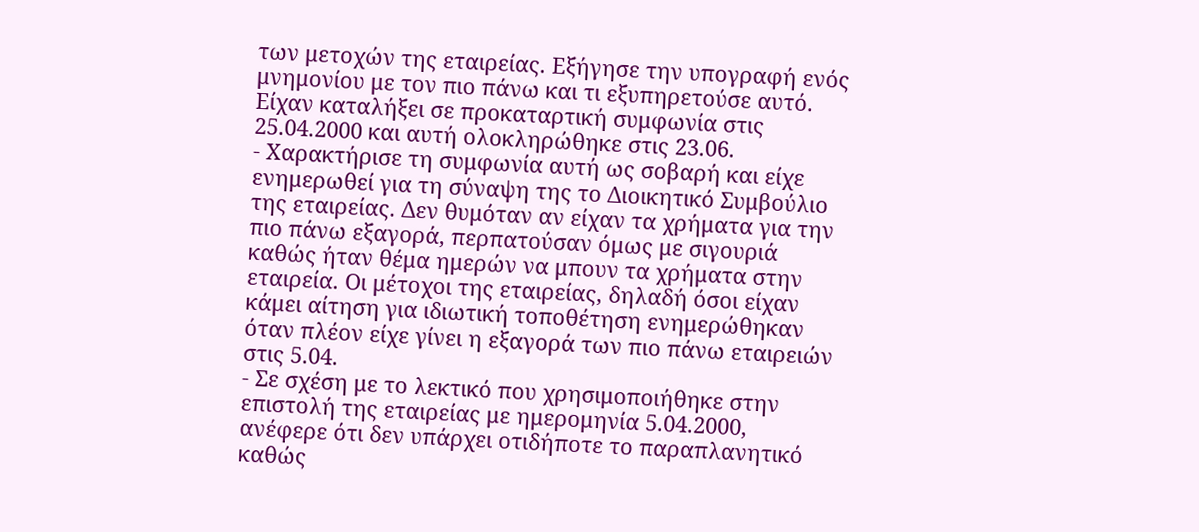των μετοχών της εταιρείας. Εξήγησε την υπογραφή ενός μνημονίου με τον πιο πάνω και τι εξυπηρετούσε αυτό. Είχαν καταλήξει σε προκαταρτική συμφωνία στις 25.04.2000 και αυτή ολοκληρώθηκε στις 23.06.
- Χαρακτήρισε τη συμφωνία αυτή ως σοβαρή και είχε ενημερωθεί για τη σύναψη της το Διοικητικό Συμβούλιο της εταιρείας. Δεν θυμόταν αν είχαν τα χρήματα για την πιο πάνω εξαγορά, περπατούσαν όμως με σιγουριά καθώς ήταν θέμα ημερών να μπουν τα χρήματα στην εταιρεία. Οι μέτοχοι της εταιρείας, δηλαδή όσοι είχαν κάμει αίτηση για ιδιωτική τοποθέτηση ενημερώθηκαν όταν πλέον είχε γίνει η εξαγορά των πιο πάνω εταιρειών στις 5.04.
- Σε σχέση με το λεκτικό που χρησιμοποιήθηκε στην επιστολή της εταιρείας με ημερομηνία 5.04.2000, ανέφερε ότι δεν υπάρχει οτιδήποτε το παραπλανητικό καθώς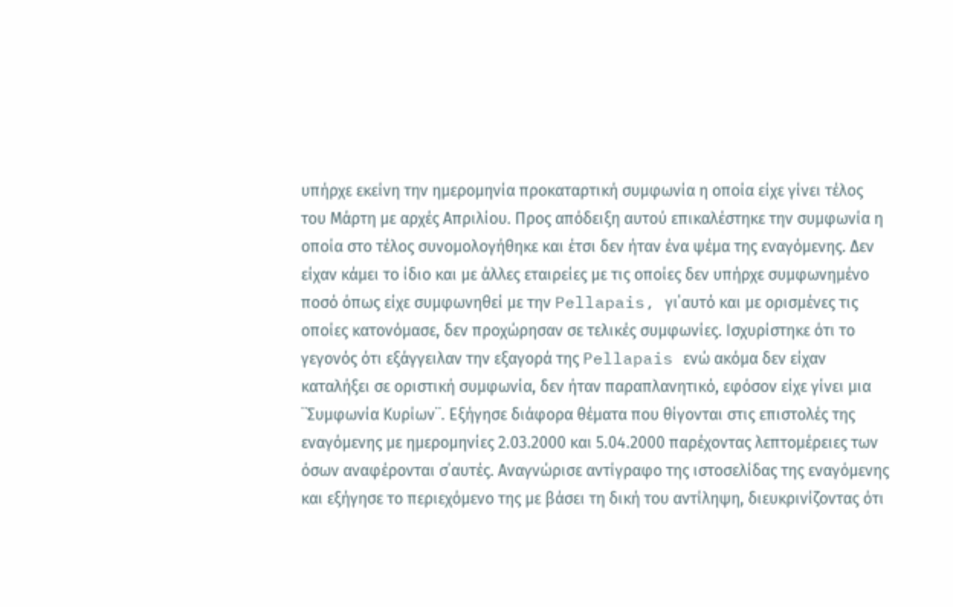υπήρχε εκείνη την ημερομηνία προκαταρτική συμφωνία η οποία είχε γίνει τέλος του Μάρτη με αρχές Απριλίου. Προς απόδειξη αυτού επικαλέστηκε την συμφωνία η οποία στο τέλος συνομολογήθηκε και έτσι δεν ήταν ένα ψέμα της εναγόμενης. Δεν είχαν κάμει το ίδιο και με άλλες εταιρείες με τις οποίες δεν υπήρχε συμφωνημένο ποσό όπως είχε συμφωνηθεί με την Pellapais, γι΄αυτό και με ορισμένες τις οποίες κατονόμασε, δεν προχώρησαν σε τελικές συμφωνίες. Ισχυρίστηκε ότι το γεγονός ότι εξάγγειλαν την εξαγορά της Pellapais ενώ ακόμα δεν είχαν καταλήξει σε οριστική συμφωνία, δεν ήταν παραπλανητικό, εφόσον είχε γίνει μια ¨Συμφωνία Κυρίων¨. Εξήγησε διάφορα θέματα που θίγονται στις επιστολές της εναγόμενης με ημερομηνίες 2.03.2000 και 5.04.2000 παρέχοντας λεπτομέρειες των όσων αναφέρονται σ΄αυτές. Αναγνώρισε αντίγραφο της ιστοσελίδας της εναγόμενης και εξήγησε το περιεχόμενο της με βάσει τη δική του αντίληψη, διευκρινίζοντας ότι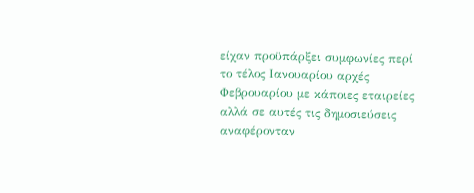είχαν προϋπάρξει συμφωνίες περί το τέλος Ιανουαρίου αρχές Φεβρουαρίου με κάποιες εταιρείες αλλά σε αυτές τις δημοσιεύσεις αναφέρονταν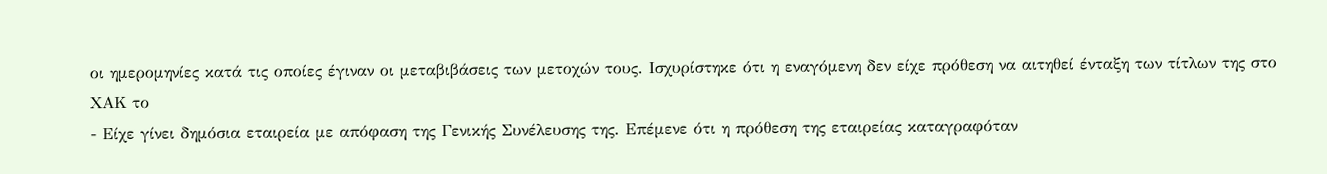οι ημερομηνίες κατά τις οποίες έγιναν οι μεταβιβάσεις των μετοχών τους. Ισχυρίστηκε ότι η εναγόμενη δεν είχε πρόθεση να αιτηθεί ένταξη των τίτλων της στο ΧΑΚ το
- Είχε γίνει δημόσια εταιρεία με απόφαση της Γενικής Συνέλευσης της. Επέμενε ότι η πρόθεση της εταιρείας καταγραφόταν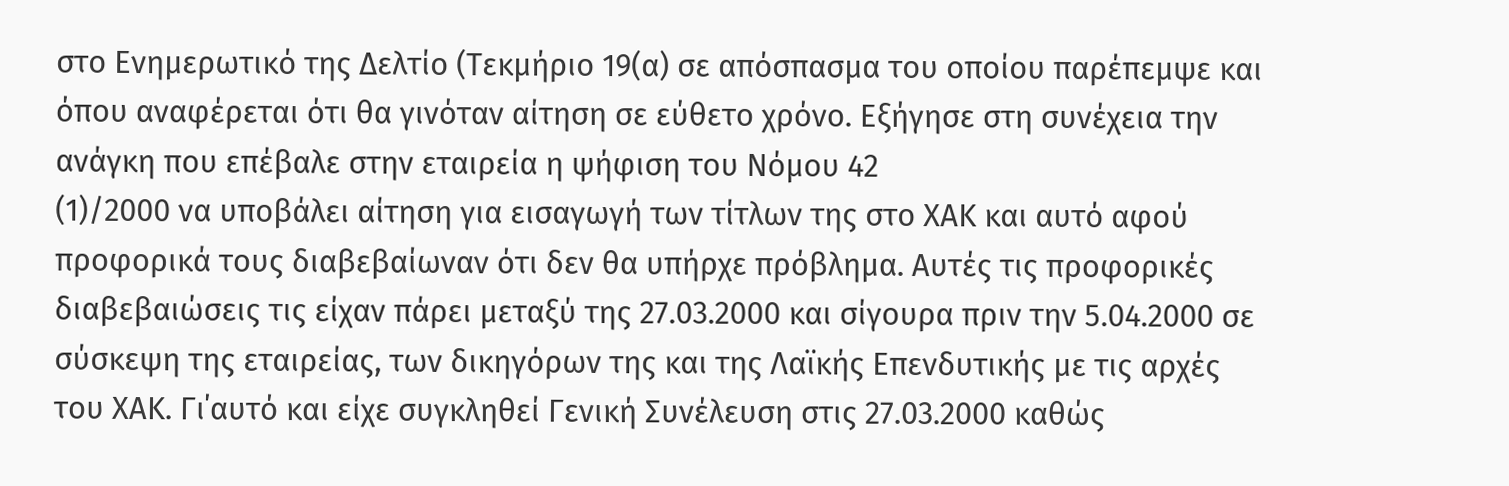στο Ενημερωτικό της Δελτίο (Τεκμήριο 19(α) σε απόσπασμα του οποίου παρέπεμψε και όπου αναφέρεται ότι θα γινόταν αίτηση σε εύθετο χρόνο. Εξήγησε στη συνέχεια την ανάγκη που επέβαλε στην εταιρεία η ψήφιση του Νόμου 42
(1)/2000 να υποβάλει αίτηση για εισαγωγή των τίτλων της στο ΧΑΚ και αυτό αφού προφορικά τους διαβεβαίωναν ότι δεν θα υπήρχε πρόβλημα. Αυτές τις προφορικές διαβεβαιώσεις τις είχαν πάρει μεταξύ της 27.03.2000 και σίγουρα πριν την 5.04.2000 σε σύσκεψη της εταιρείας, των δικηγόρων της και της Λαϊκής Επενδυτικής με τις αρχές του ΧΑΚ. Γι΄αυτό και είχε συγκληθεί Γενική Συνέλευση στις 27.03.2000 καθώς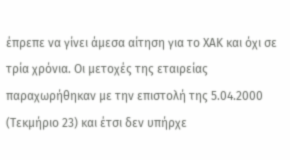έπρεπε να γίνει άμεσα αίτηση για το ΧΑΚ και όχι σε τρία χρόνια. Οι μετοχές της εταιρείας παραχωρήθηκαν με την επιστολή της 5.04.2000 (Τεκμήριο 23) και έτσι δεν υπήρχε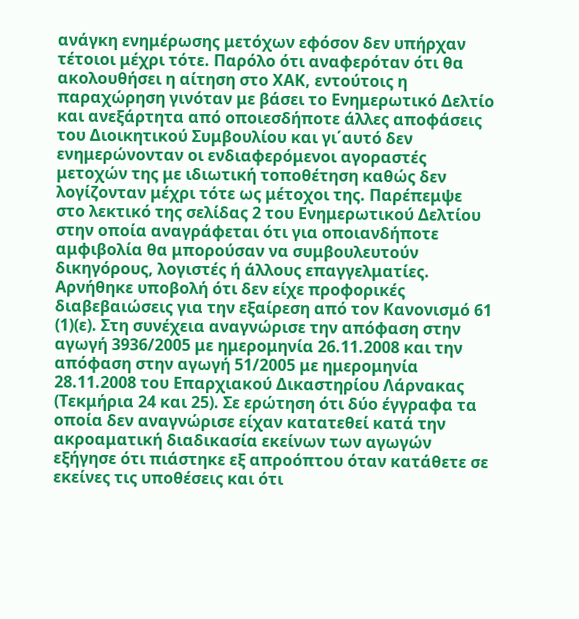ανάγκη ενημέρωσης μετόχων εφόσον δεν υπήρχαν τέτοιοι μέχρι τότε. Παρόλο ότι αναφερόταν ότι θα ακολουθήσει η αίτηση στο ΧΑΚ, εντούτοις η παραχώρηση γινόταν με βάσει το Ενημερωτικό Δελτίο και ανεξάρτητα από οποιεσδήποτε άλλες αποφάσεις του Διοικητικού Συμβουλίου και γι΄αυτό δεν ενημερώνονταν οι ενδιαφερόμενοι αγοραστές μετοχών της με ιδιωτική τοποθέτηση καθώς δεν λογίζονταν μέχρι τότε ως μέτοχοι της. Παρέπεμψε στο λεκτικό της σελίδας 2 του Ενημερωτικού Δελτίου στην οποία αναγράφεται ότι για οποιανδήποτε αμφιβολία θα μπορούσαν να συμβουλευτούν δικηγόρους, λογιστές ή άλλους επαγγελματίες. Αρνήθηκε υποβολή ότι δεν είχε προφορικές διαβεβαιώσεις για την εξαίρεση από τον Κανονισμό 61
(1)(ε). Στη συνέχεια αναγνώρισε την απόφαση στην αγωγή 3936/2005 με ημερομηνία 26.11.2008 και την απόφαση στην αγωγή 51/2005 με ημερομηνία 28.11.2008 του Επαρχιακού Δικαστηρίου Λάρνακας (Τεκμήρια 24 και 25). Σε ερώτηση ότι δύο έγγραφα τα οποία δεν αναγνώρισε είχαν κατατεθεί κατά την ακροαματική διαδικασία εκείνων των αγωγών εξήγησε ότι πιάστηκε εξ απροόπτου όταν κατάθετε σε εκείνες τις υποθέσεις και ότι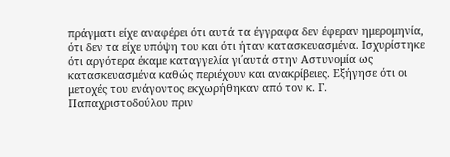πράγματι είχε αναφέρει ότι αυτά τα έγγραφα δεν έφεραν ημερομηνία, ότι δεν τα είχε υπόψη του και ότι ήταν κατασκευασμένα. Ισχυρίστηκε ότι αργότερα έκαμε καταγγελία γι΄αυτά στην Αστυνομία ως κατασκευασμένα καθώς περιέχουν και ανακρίβειες. Εξήγησε ότι οι μετοχές του ενάγοντος εκχωρήθηκαν από τον κ. Γ. Παπαχριστοδούλου πριν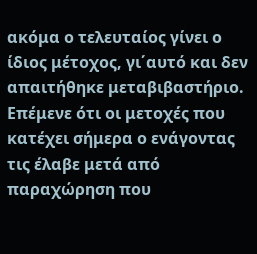ακόμα ο τελευταίος γίνει ο ίδιος μέτοχος, γι΄αυτό και δεν απαιτήθηκε μεταβιβαστήριο. Επέμενε ότι οι μετοχές που κατέχει σήμερα ο ενάγοντας τις έλαβε μετά από παραχώρηση που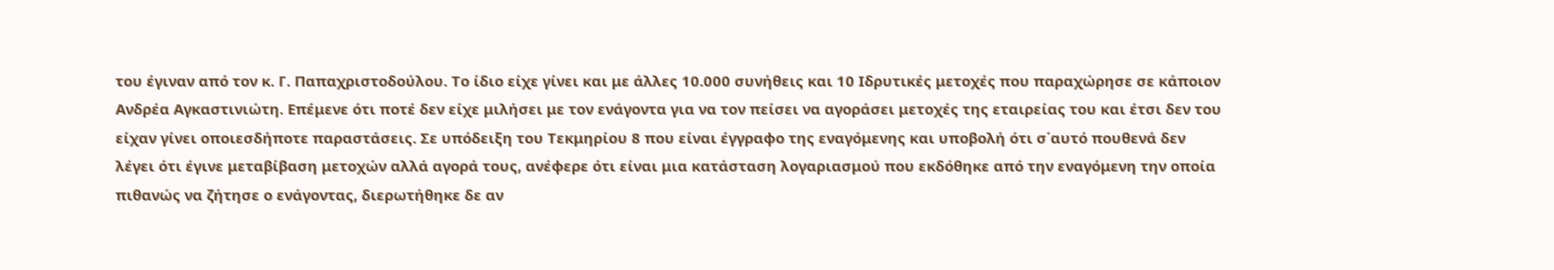του έγιναν από τον κ. Γ. Παπαχριστοδούλου. Το ίδιο είχε γίνει και με άλλες 10.000 συνήθεις και 10 Ιδρυτικές μετοχές που παραχώρησε σε κάποιον Ανδρέα Αγκαστινιώτη. Επέμενε ότι ποτέ δεν είχε μιλήσει με τον ενάγοντα για να τον πείσει να αγοράσει μετοχές της εταιρείας του και έτσι δεν του είχαν γίνει οποιεσδήποτε παραστάσεις. Σε υπόδειξη του Τεκμηρίου 8 που είναι έγγραφο της εναγόμενης και υποβολή ότι σ΄αυτό πουθενά δεν λέγει ότι έγινε μεταβίβαση μετοχών αλλά αγορά τους, ανέφερε ότι είναι μια κατάσταση λογαριασμού που εκδόθηκε από την εναγόμενη την οποία πιθανώς να ζήτησε ο ενάγοντας, διερωτήθηκε δε αν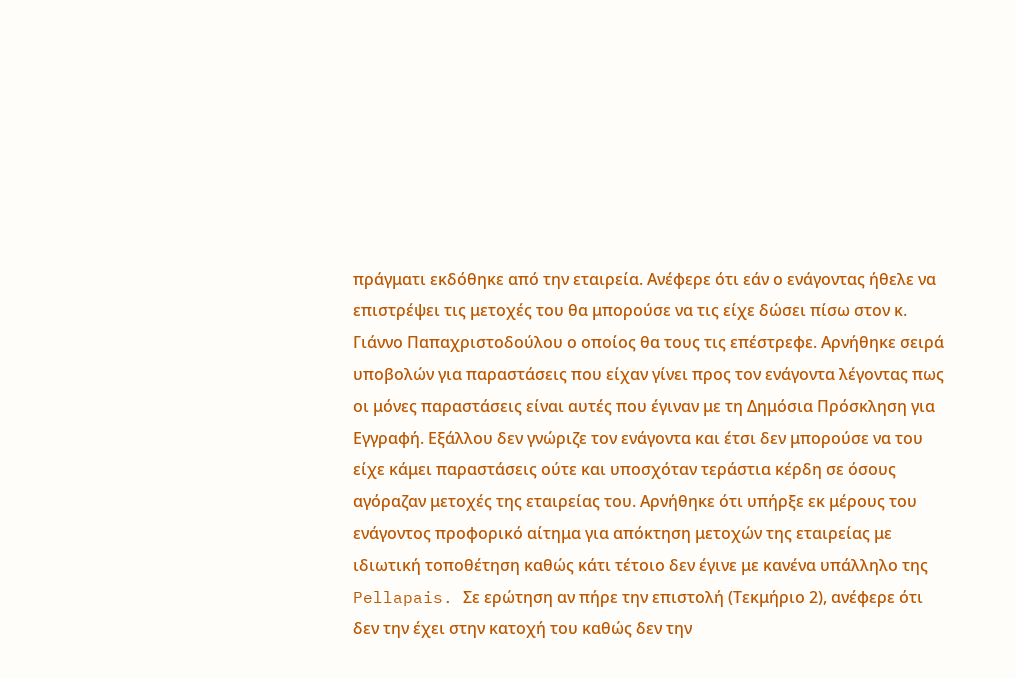πράγματι εκδόθηκε από την εταιρεία. Ανέφερε ότι εάν ο ενάγοντας ήθελε να επιστρέψει τις μετοχές του θα μπορούσε να τις είχε δώσει πίσω στον κ. Γιάννο Παπαχριστοδούλου ο οποίος θα τους τις επέστρεφε. Αρνήθηκε σειρά υποβολών για παραστάσεις που είχαν γίνει προς τον ενάγοντα λέγοντας πως οι μόνες παραστάσεις είναι αυτές που έγιναν με τη Δημόσια Πρόσκληση για Εγγραφή. Εξάλλου δεν γνώριζε τον ενάγοντα και έτσι δεν μπορούσε να του είχε κάμει παραστάσεις ούτε και υποσχόταν τεράστια κέρδη σε όσους αγόραζαν μετοχές της εταιρείας του. Αρνήθηκε ότι υπήρξε εκ μέρους του ενάγοντος προφορικό αίτημα για απόκτηση μετοχών της εταιρείας με ιδιωτική τοποθέτηση καθώς κάτι τέτοιο δεν έγινε με κανένα υπάλληλο της Pellapais. Σε ερώτηση αν πήρε την επιστολή (Τεκμήριο 2), ανέφερε ότι δεν την έχει στην κατοχή του καθώς δεν την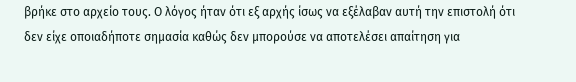βρήκε στο αρχείο τους. Ο λόγος ήταν ότι εξ αρχής ίσως να εξέλαβαν αυτή την επιστολή ότι δεν είχε οποιαδήποτε σημασία καθώς δεν μπορούσε να αποτελέσει απαίτηση για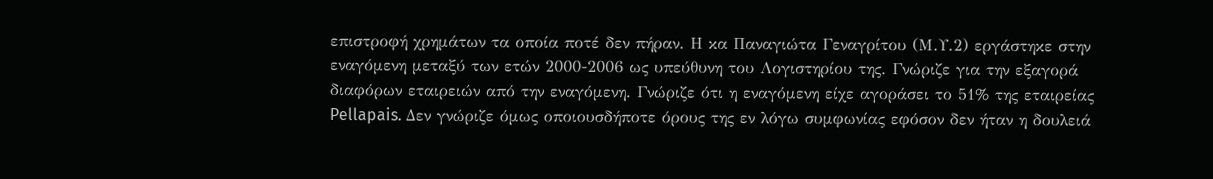επιστροφή χρημάτων τα οποία ποτέ δεν πήραν. Η κα Παναγιώτα Γεναγρίτου (Μ.Υ.2) εργάστηκε στην εναγόμενη μεταξύ των ετών 2000-2006 ως υπεύθυνη του Λογιστηρίου της. Γνώριζε για την εξαγορά διαφόρων εταιρειών από την εναγόμενη. Γνώριζε ότι η εναγόμενη είχε αγοράσει το 51% της εταιρείας Pellapais. Δεν γνώριζε όμως οποιουσδήποτε όρους της εν λόγω συμφωνίας εφόσον δεν ήταν η δουλειά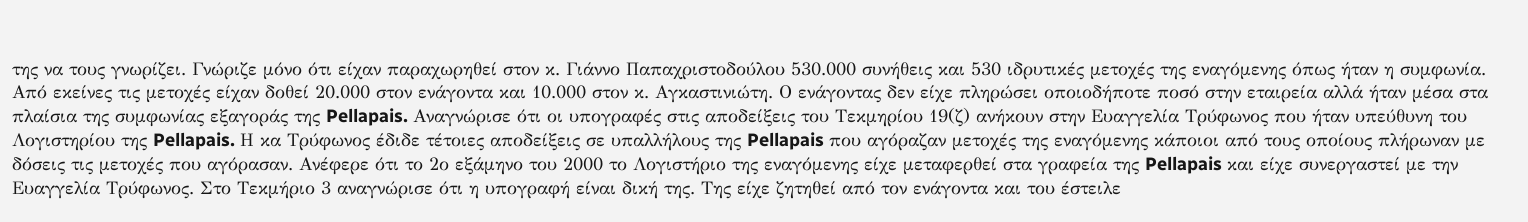της να τους γνωρίζει. Γνώριζε μόνο ότι είχαν παραχωρηθεί στον κ. Γιάννο Παπαχριστοδούλου 530.000 συνήθεις και 530 ιδρυτικές μετοχές της εναγόμενης όπως ήταν η συμφωνία. Από εκείνες τις μετοχές είχαν δοθεί 20.000 στον ενάγοντα και 10.000 στον κ. Αγκαστινιώτη. Ο ενάγοντας δεν είχε πληρώσει οποιοδήποτε ποσό στην εταιρεία αλλά ήταν μέσα στα πλαίσια της συμφωνίας εξαγοράς της Pellapais. Αναγνώρισε ότι οι υπογραφές στις αποδείξεις του Τεκμηρίου 19(ζ) ανήκουν στην Ευαγγελία Τρύφωνος που ήταν υπεύθυνη του Λογιστηρίου της Pellapais. Η κα Τρύφωνος έδιδε τέτοιες αποδείξεις σε υπαλλήλους της Pellapais που αγόραζαν μετοχές της εναγόμενης κάποιοι από τους οποίους πλήρωναν με δόσεις τις μετοχές που αγόρασαν. Ανέφερε ότι το 2ο εξάμηνο του 2000 το Λογιστήριο της εναγόμενης είχε μεταφερθεί στα γραφεία της Pellapais και είχε συνεργαστεί με την Ευαγγελία Τρύφωνος. Στο Τεκμήριο 3 αναγνώρισε ότι η υπογραφή είναι δική της. Της είχε ζητηθεί από τον ενάγοντα και του έστειλε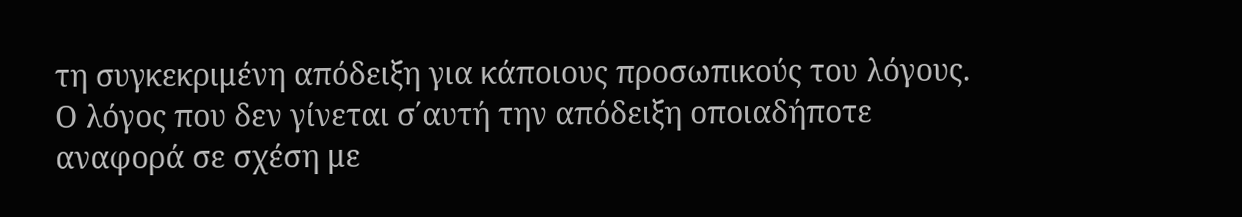τη συγκεκριμένη απόδειξη για κάποιους προσωπικούς του λόγους. Ο λόγος που δεν γίνεται σ΄αυτή την απόδειξη οποιαδήποτε αναφορά σε σχέση με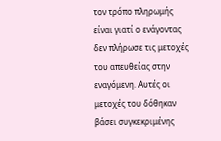τον τρόπο πληρωμής είναι γιατί ο ενάγοντας δεν πλήρωσε τις μετοχές του απευθείας στην εναγόμενη. Αυτές οι μετοχές του δόθηκαν βάσει συγκεκριμένης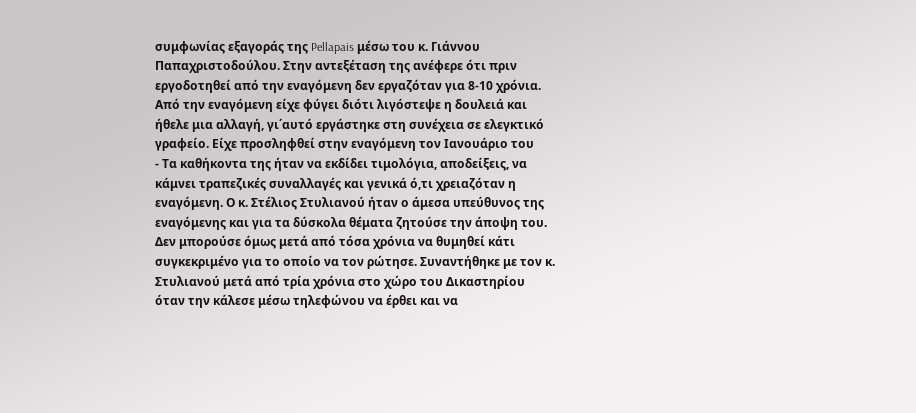συμφωνίας εξαγοράς της Pellapais μέσω του κ. Γιάννου Παπαχριστοδούλου. Στην αντεξέταση της ανέφερε ότι πριν εργοδοτηθεί από την εναγόμενη δεν εργαζόταν για 8-10 χρόνια. Από την εναγόμενη είχε φύγει διότι λιγόστεψε η δουλειά και ήθελε μια αλλαγή, γι΄αυτό εργάστηκε στη συνέχεια σε ελεγκτικό γραφείο. Είχε προσληφθεί στην εναγόμενη τον Ιανουάριο του
- Τα καθήκοντα της ήταν να εκδίδει τιμολόγια, αποδείξεις, να κάμνει τραπεζικές συναλλαγές και γενικά ό,τι χρειαζόταν η εναγόμενη. Ο κ. Στέλιος Στυλιανού ήταν ο άμεσα υπεύθυνος της εναγόμενης και για τα δύσκολα θέματα ζητούσε την άποψη του. Δεν μπορούσε όμως μετά από τόσα χρόνια να θυμηθεί κάτι συγκεκριμένο για το οποίο να τον ρώτησε. Συναντήθηκε με τον κ. Στυλιανού μετά από τρία χρόνια στο χώρο του Δικαστηρίου όταν την κάλεσε μέσω τηλεφώνου να έρθει και να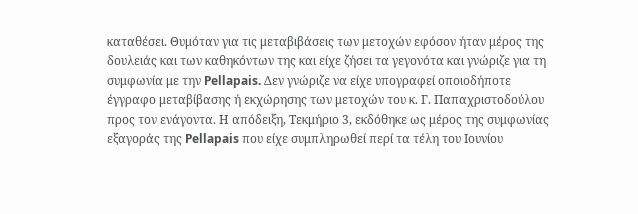καταθέσει. Θυμόταν για τις μεταβιβάσεις των μετοχών εφόσον ήταν μέρος της δουλειάς και των καθηκόντων της και είχε ζήσει τα γεγονότα και γνώριζε για τη συμφωνία με την Pellapais. Δεν γνώριζε να είχε υπογραφεί οποιοδήποτε έγγραφο μεταβίβασης ή εκχώρησης των μετοχών του κ. Γ. Παπαχριστοδούλου προς τον ενάγοντα. Η απόδειξη, Τεκμήριο 3, εκδόθηκε ως μέρος της συμφωνίας εξαγοράς της Pellapais που είχε συμπληρωθεί περί τα τέλη του Ιουνίου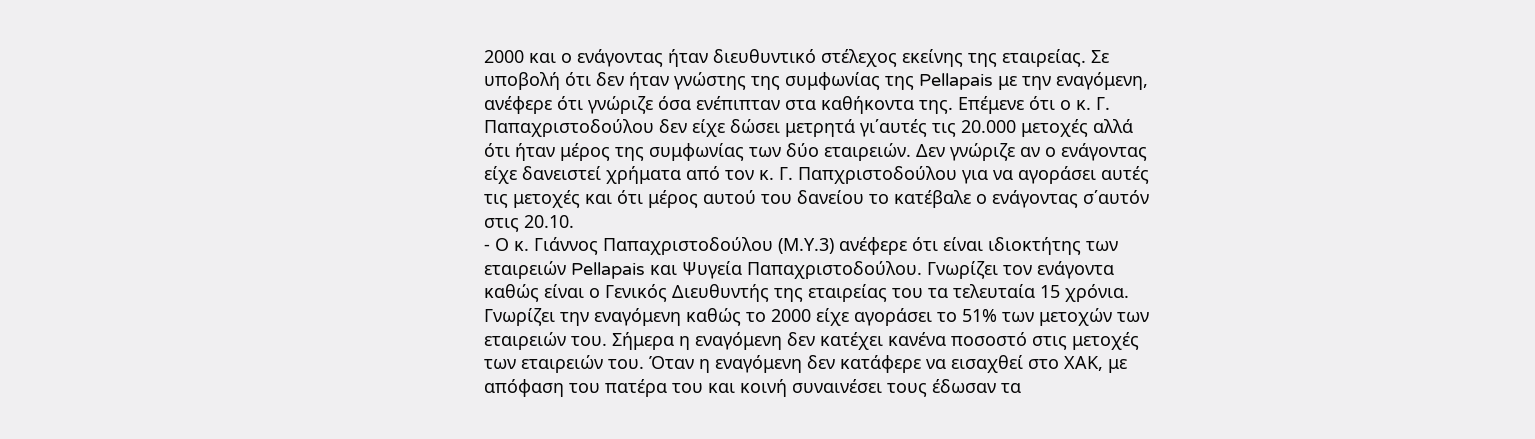2000 και ο ενάγοντας ήταν διευθυντικό στέλεχος εκείνης της εταιρείας. Σε υποβολή ότι δεν ήταν γνώστης της συμφωνίας της Pellapais με την εναγόμενη, ανέφερε ότι γνώριζε όσα ενέπιπταν στα καθήκοντα της. Επέμενε ότι ο κ. Γ. Παπαχριστοδούλου δεν είχε δώσει μετρητά γι΄αυτές τις 20.000 μετοχές αλλά ότι ήταν μέρος της συμφωνίας των δύο εταιρειών. Δεν γνώριζε αν ο ενάγοντας είχε δανειστεί χρήματα από τον κ. Γ. Παπχριστοδούλου για να αγοράσει αυτές τις μετοχές και ότι μέρος αυτού του δανείου το κατέβαλε ο ενάγοντας σ΄αυτόν στις 20.10.
- Ο κ. Γιάννος Παπαχριστοδούλου (Μ.Υ.3) ανέφερε ότι είναι ιδιοκτήτης των εταιρειών Pellapais και Ψυγεία Παπαχριστοδούλου. Γνωρίζει τον ενάγοντα καθώς είναι ο Γενικός Διευθυντής της εταιρείας του τα τελευταία 15 χρόνια. Γνωρίζει την εναγόμενη καθώς το 2000 είχε αγοράσει το 51% των μετοχών των εταιρειών του. Σήμερα η εναγόμενη δεν κατέχει κανένα ποσοστό στις μετοχές των εταιρειών του. Όταν η εναγόμενη δεν κατάφερε να εισαχθεί στο ΧΑΚ, με απόφαση του πατέρα του και κοινή συναινέσει τους έδωσαν τα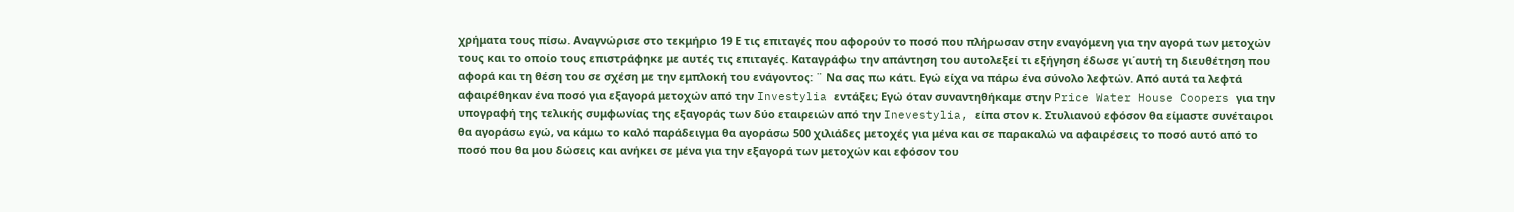χρήματα τους πίσω. Αναγνώρισε στο τεκμήριο 19 Ε τις επιταγές που αφορούν το ποσό που πλήρωσαν στην εναγόμενη για την αγορά των μετοχών τους και το οποίο τους επιστράφηκε με αυτές τις επιταγές. Καταγράφω την απάντηση του αυτολεξεί τι εξήγηση έδωσε γι΄αυτή τη διευθέτηση που αφορά και τη θέση του σε σχέση με την εμπλοκή του ενάγοντος: ¨ Να σας πω κάτι. Εγώ είχα να πάρω ένα σύνολο λεφτών. Από αυτά τα λεφτά αφαιρέθηκαν ένα ποσό για εξαγορά μετοχών από την Investylia εντάξει; Εγώ όταν συναντηθήκαμε στην Price Water House Coopers για την υπογραφή της τελικής συμφωνίας της εξαγοράς των δύο εταιρειών από την Inevestylia, είπα στον κ. Στυλιανού εφόσον θα είμαστε συνέταιροι θα αγοράσω εγώ, να κάμω το καλό παράδειγμα θα αγοράσω 500 χιλιάδες μετοχές για μένα και σε παρακαλώ να αφαιρέσεις το ποσό αυτό από το ποσό που θα μου δώσεις και ανήκει σε μένα για την εξαγορά των μετοχών και εφόσον του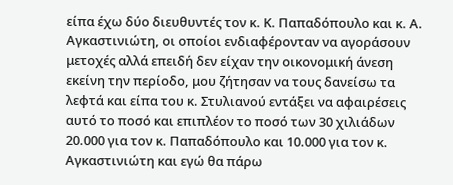είπα έχω δύο διευθυντές τον κ. Κ. Παπαδόπουλο και κ. Α. Αγκαστινιώτη, οι οποίοι ενδιαφέρονταν να αγοράσουν μετοχές αλλά επειδή δεν είχαν την οικονομική άνεση εκείνη την περίοδο, μου ζήτησαν να τους δανείσω τα λεφτά και είπα του κ. Στυλιανού εντάξει να αφαιρέσεις αυτό το ποσό και επιπλέον το ποσό των 30 χιλιάδων 20.000 για τον κ. Παπαδόπουλο και 10.000 για τον κ. Αγκαστινιώτη και εγώ θα πάρω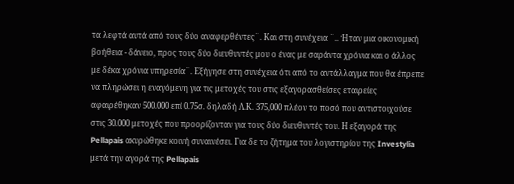τα λεφτά αυτά από τους δύο αναφερθέντες¨. Και στη συνέχεια ¨.. Ήταν μια οικονομική βοήθεια - δάνειο, προς τους δύο διευθυντές μου ο ένας με σαράντα χρόνια και ο άλλος με δέκα χρόνια υπηρεσία¨. Εξήγησε στη συνέχεια ότι από το αντάλλαγμα που θα έπρεπε να πληρώσει η εναγόμενη για τις μετοχές του στις εξαγορασθείσες εταιρείες αφαιρέθηκαν 500.000 επί 0.75σ. δηλαδή Λ.Κ. 375,000 πλέον το ποσό που αντιστοιχούσε στις 30.000 μετοχές που προορίζονταν για τους δύο διευθυντές του. Η εξαγορά της Pellapais ακυρώθηκε κοινή συναινέσει. Για δε το ζήτημα του λογιστηρίου της Investylia μετά την αγορά της Pellapais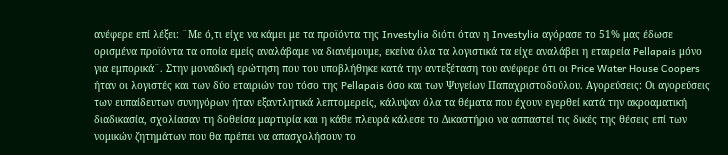ανέφερε επί λέξει: ¨Με ό,τι είχε να κάμει με τα προϊόντα της Investylia διότι όταν η Investylia αγόρασε το 51% μας έδωσε ορισμένα προϊόντα τα οποία εμείς αναλάβαμε να διανέμουμε, εκείνα όλα τα λογιστικά τα είχε αναλάβει η εταιρεία Pellapais μόνο για εμπορικά¨. Στην μοναδική ερώτηση που του υποβλήθηκε κατά την αντεξέταση του ανέφερε ότι οι Price Water House Coopers ήταν οι λογιστές και των δύο εταιριών του τόσο της Pellapais όσο και των Ψυγείων Παπαχριστοδούλου. Αγορεύσεις: Οι αγορεύσεις των ευπαίδευτων συνηγόρων ήταν εξαντλητικά λεπτομερείς, κάλυψαν όλα τα θέματα που έχουν εγερθεί κατά την ακροαματική διαδικασία, σχολίασαν τη δοθείσα μαρτυρία και η κάθε πλευρά κάλεσε το Δικαστήριο να ασπαστεί τις δικές της θέσεις επί των νομικών ζητημάτων που θα πρέπει να απασχολήσουν το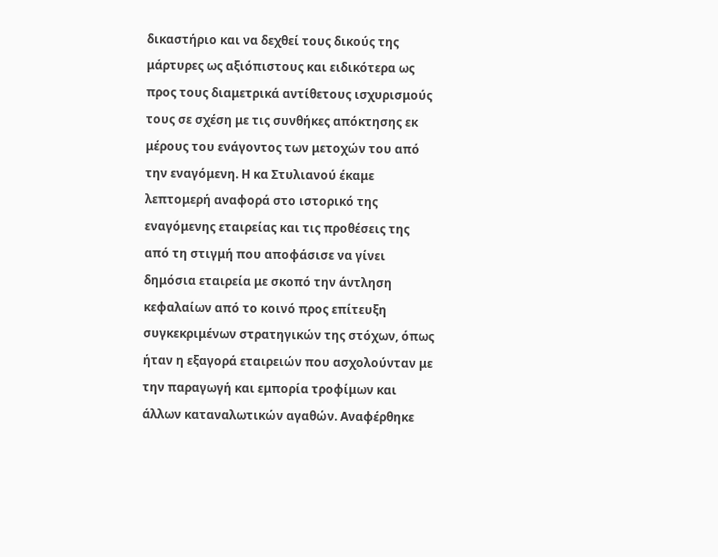δικαστήριο και να δεχθεί τους δικούς της μάρτυρες ως αξιόπιστους και ειδικότερα ως προς τους διαμετρικά αντίθετους ισχυρισμούς τους σε σχέση με τις συνθήκες απόκτησης εκ μέρους του ενάγοντος των μετοχών του από την εναγόμενη. Η κα Στυλιανού έκαμε λεπτομερή αναφορά στο ιστορικό της εναγόμενης εταιρείας και τις προθέσεις της από τη στιγμή που αποφάσισε να γίνει δημόσια εταιρεία με σκοπό την άντληση κεφαλαίων από το κοινό προς επίτευξη συγκεκριμένων στρατηγικών της στόχων, όπως ήταν η εξαγορά εταιρειών που ασχολούνταν με την παραγωγή και εμπορία τροφίμων και άλλων καταναλωτικών αγαθών. Αναφέρθηκε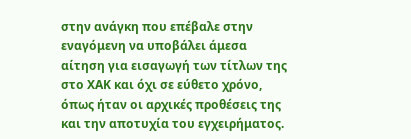στην ανάγκη που επέβαλε στην εναγόμενη να υποβάλει άμεσα αίτηση για εισαγωγή των τίτλων της στο ΧΑΚ και όχι σε εύθετο χρόνο, όπως ήταν οι αρχικές προθέσεις της και την αποτυχία του εγχειρήματος.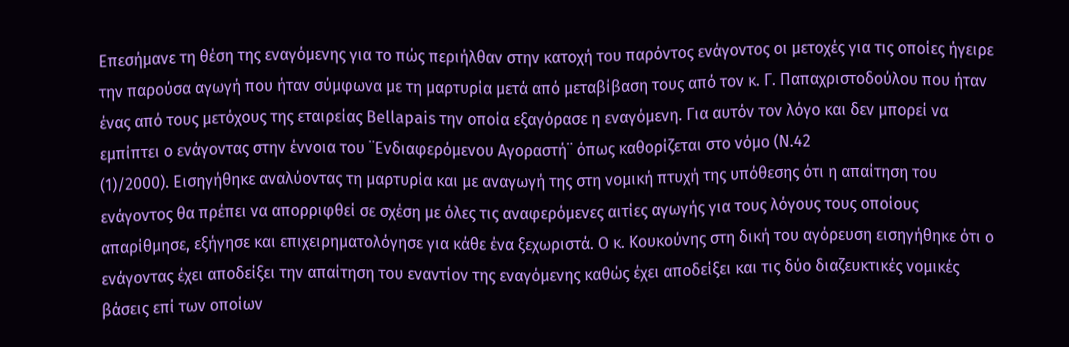Επεσήμανε τη θέση της εναγόμενης για το πώς περιήλθαν στην κατοχή του παρόντος ενάγοντος οι μετοχές για τις οποίες ήγειρε την παρούσα αγωγή που ήταν σύμφωνα με τη μαρτυρία μετά από μεταβίβαση τους από τον κ. Γ. Παπαχριστοδούλου που ήταν ένας από τους μετόχους της εταιρείας Bellapais την οποία εξαγόρασε η εναγόμενη. Για αυτόν τον λόγο και δεν μπορεί να εμπίπτει ο ενάγοντας στην έννοια του ¨Ενδιαφερόμενου Αγοραστή¨ όπως καθορίζεται στο νόμο (Ν.42
(1)/2000). Εισηγήθηκε αναλύοντας τη μαρτυρία και με αναγωγή της στη νομική πτυχή της υπόθεσης ότι η απαίτηση του ενάγοντος θα πρέπει να απορριφθεί σε σχέση με όλες τις αναφερόμενες αιτίες αγωγής για τους λόγους τους οποίους απαρίθμησε, εξήγησε και επιχειρηματολόγησε για κάθε ένα ξεχωριστά. Ο κ. Κουκούνης στη δική του αγόρευση εισηγήθηκε ότι ο ενάγοντας έχει αποδείξει την απαίτηση του εναντίον της εναγόμενης καθώς έχει αποδείξει και τις δύο διαζευκτικές νομικές βάσεις επί των οποίων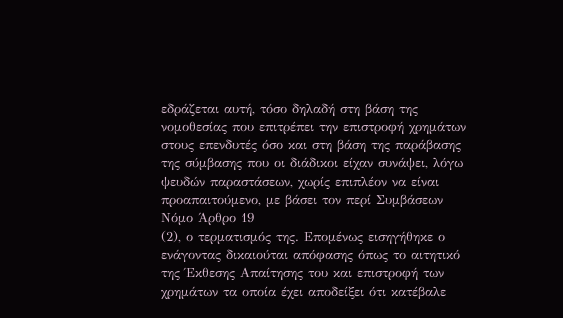εδράζεται αυτή, τόσο δηλαδή στη βάση της νομοθεσίας που επιτρέπει την επιστροφή χρημάτων στους επενδυτές όσο και στη βάση της παράβασης της σύμβασης που οι διάδικοι είχαν συνάψει, λόγω ψευδών παραστάσεων, χωρίς επιπλέον να είναι προαπαιτούμενο, με βάσει τον περί Συμβάσεων Νόμο Άρθρο 19
(2), ο τερματισμός της. Επομένως εισηγήθηκε ο ενάγοντας δικαιούται απόφασης όπως το αιτητικό της Έκθεσης Απαίτησης του και επιστροφή των χρημάτων τα οποία έχει αποδείξει ότι κατέβαλε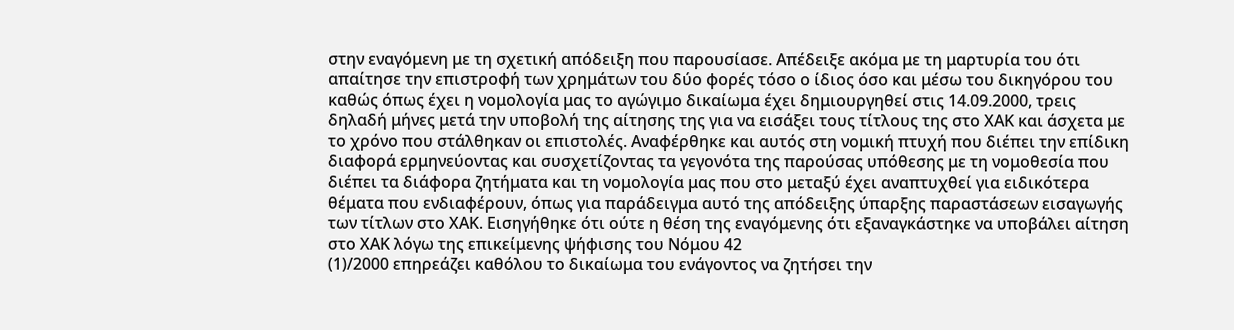στην εναγόμενη με τη σχετική απόδειξη που παρουσίασε. Απέδειξε ακόμα με τη μαρτυρία του ότι απαίτησε την επιστροφή των χρημάτων του δύο φορές τόσο ο ίδιος όσο και μέσω του δικηγόρου του καθώς όπως έχει η νομολογία μας το αγώγιμο δικαίωμα έχει δημιουργηθεί στις 14.09.2000, τρεις δηλαδή μήνες μετά την υποβολή της αίτησης της για να εισάξει τους τίτλους της στο ΧΑΚ και άσχετα με το χρόνο που στάλθηκαν οι επιστολές. Αναφέρθηκε και αυτός στη νομική πτυχή που διέπει την επίδικη διαφορά ερμηνεύοντας και συσχετίζοντας τα γεγονότα της παρούσας υπόθεσης με τη νομοθεσία που διέπει τα διάφορα ζητήματα και τη νομολογία μας που στο μεταξύ έχει αναπτυχθεί για ειδικότερα θέματα που ενδιαφέρουν, όπως για παράδειγμα αυτό της απόδειξης ύπαρξης παραστάσεων εισαγωγής των τίτλων στο ΧΑΚ. Εισηγήθηκε ότι ούτε η θέση της εναγόμενης ότι εξαναγκάστηκε να υποβάλει αίτηση στο ΧΑΚ λόγω της επικείμενης ψήφισης του Νόμου 42
(1)/2000 επηρεάζει καθόλου το δικαίωμα του ενάγοντος να ζητήσει την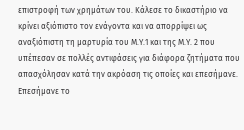επιστροφή των χρημάτων του. Κάλεσε το δικαστήριο να κρίνει αξιόπιστο τον ενάγοντα και να απορρίψει ως αναξιόπιστη τη μαρτυρία του Μ.Υ.1 και της Μ.Υ. 2 που υπέπεσαν σε πολλές αντιφάσεις για διάφορα ζητήματα που απασχόλησαν κατά την ακρόαση τις οποίες και επεσήμανε. Επεσήμανε το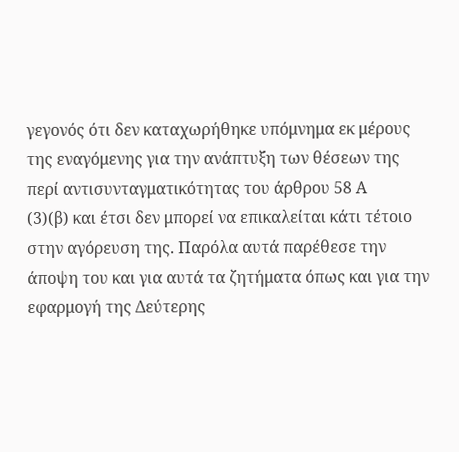γεγονός ότι δεν καταχωρήθηκε υπόμνημα εκ μέρους της εναγόμενης για την ανάπτυξη των θέσεων της περί αντισυνταγματικότητας του άρθρου 58 Α
(3)(β) και έτσι δεν μπορεί να επικαλείται κάτι τέτοιο στην αγόρευση της. Παρόλα αυτά παρέθεσε την άποψη του και για αυτά τα ζητήματα όπως και για την εφαρμογή της Δεύτερης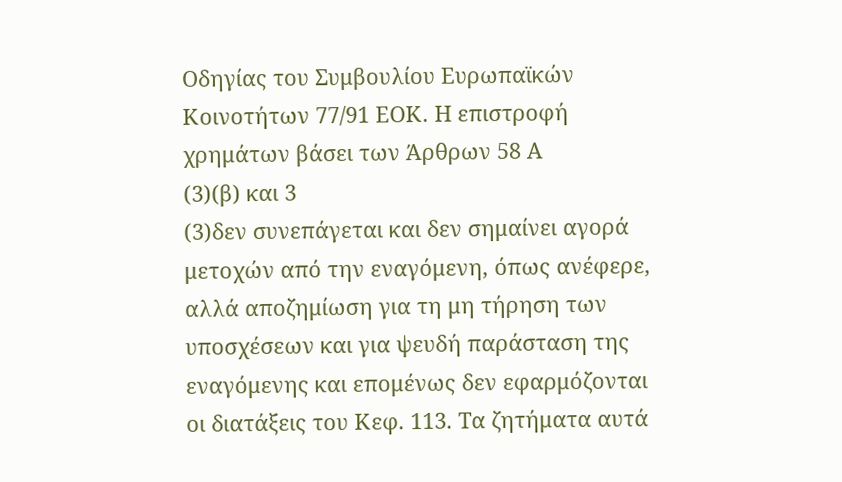Οδηγίας του Συμβουλίου Ευρωπαϊκών Κοινοτήτων 77/91 ΕΟΚ. Η επιστροφή χρημάτων βάσει των Άρθρων 58 Α
(3)(β) και 3
(3)δεν συνεπάγεται και δεν σημαίνει αγορά μετοχών από την εναγόμενη, όπως ανέφερε, αλλά αποζημίωση για τη μη τήρηση των υποσχέσεων και για ψευδή παράσταση της εναγόμενης και επομένως δεν εφαρμόζονται οι διατάξεις του Κεφ. 113. Τα ζητήματα αυτά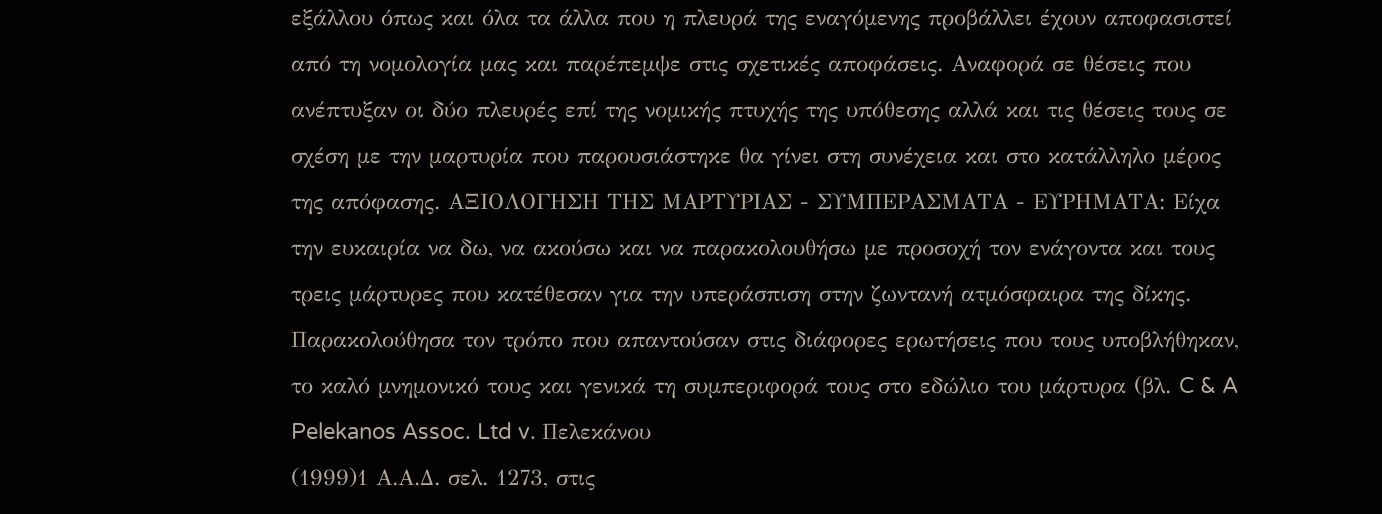εξάλλου όπως και όλα τα άλλα που η πλευρά της εναγόμενης προβάλλει έχουν αποφασιστεί από τη νομολογία μας και παρέπεμψε στις σχετικές αποφάσεις. Αναφορά σε θέσεις που ανέπτυξαν οι δύο πλευρές επί της νομικής πτυχής της υπόθεσης αλλά και τις θέσεις τους σε σχέση με την μαρτυρία που παρουσιάστηκε θα γίνει στη συνέχεια και στο κατάλληλο μέρος της απόφασης. ΑΞΙΟΛΟΓΗΣΗ ΤΗΣ ΜΑΡΤΥΡΙΑΣ - ΣΥΜΠΕΡΑΣΜΑΤΑ - ΕΥΡΗΜΑΤΑ: Είχα την ευκαιρία να δω, να ακούσω και να παρακολουθήσω με προσοχή τον ενάγοντα και τους τρεις μάρτυρες που κατέθεσαν για την υπεράσπιση στην ζωντανή ατμόσφαιρα της δίκης. Παρακολούθησα τον τρόπο που απαντούσαν στις διάφορες ερωτήσεις που τους υποβλήθηκαν, το καλό μνημονικό τους και γενικά τη συμπεριφορά τους στο εδώλιο του μάρτυρα (βλ. C & A Pelekanos Assoc. Ltd v. Πελεκάνου
(1999)1 Α.Α.Δ. σελ. 1273, στις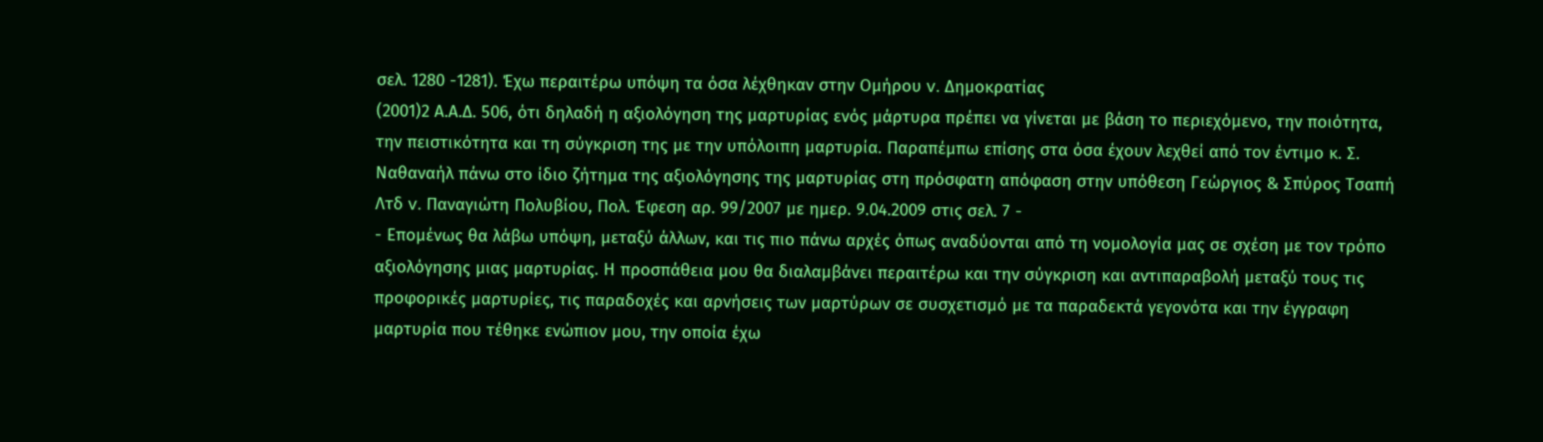σελ. 1280 -1281). Έχω περαιτέρω υπόψη τα όσα λέχθηκαν στην Ομήρου v. Δημοκρατίας
(2001)2 Α.Α.Δ. 506, ότι δηλαδή η αξιολόγηση της μαρτυρίας ενός μάρτυρα πρέπει να γίνεται με βάση το περιεχόμενο, την ποιότητα, την πειστικότητα και τη σύγκριση της με την υπόλοιπη μαρτυρία. Παραπέμπω επίσης στα όσα έχουν λεχθεί από τον έντιμο κ. Σ. Ναθαναήλ πάνω στο ίδιο ζήτημα της αξιολόγησης της μαρτυρίας στη πρόσφατη απόφαση στην υπόθεση Γεώργιος & Σπύρος Τσαπή Λτδ v. Παναγιώτη Πολυβίου, Πολ. Έφεση αρ. 99/2007 με ημερ. 9.04.2009 στις σελ. 7 -
- Επομένως θα λάβω υπόψη, μεταξύ άλλων, και τις πιο πάνω αρχές όπως αναδύονται από τη νομολογία μας σε σχέση με τον τρόπο αξιολόγησης μιας μαρτυρίας. Η προσπάθεια μου θα διαλαμβάνει περαιτέρω και την σύγκριση και αντιπαραβολή μεταξύ τους τις προφορικές μαρτυρίες, τις παραδοχές και αρνήσεις των μαρτύρων σε συσχετισμό με τα παραδεκτά γεγονότα και την έγγραφη μαρτυρία που τέθηκε ενώπιον μου, την οποία έχω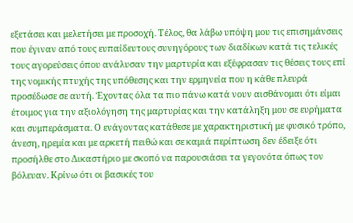εξετάσει και μελετήσει με προσοχή. Τέλος, θα λάβω υπόψη μου τις επισημάνσεις που έγιναν από τους ευπαίδευτους συνηγόρους των διαδίκων κατά τις τελικές τους αγορεύσεις όπου ανάλυσαν την μαρτυρία και εξέφρασαν τις θέσεις τους επί της νομικής πτυχής της υπόθεσης και την ερμηνεία που η κάθε πλευρά προσέδωσε σε αυτή. Έχοντας όλα τα πιο πάνω κατά νουν αισθάνομαι ότι είμαι έτοιμος για την αξιολόγηση της μαρτυρίας και την κατάληξη μου σε ευρήματα και συμπεράσματα. Ο ενάγοντας κατάθεσε με χαρακτηριστική με φυσικό τρόπο, άνεση, ηρεμία και με αρκετή πειθώ και σε καμιά περίπτωση δεν έδειξε ότι προσήλθε στο Δικαστήριο με σκοπό να παρουσιάσει τα γεγονότα όπως τον βόλευαν. Κρίνω ότι οι βασικές του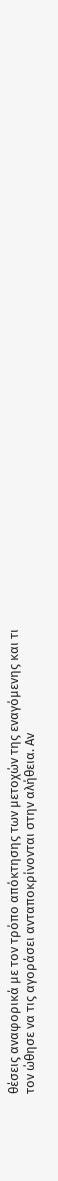θέσεις αναφορικά με τον τρόπο απόκτησης των μετοχών της εναγόμενης και τι τον ώθησε να τις αγοράσει ανταποκρίνονται στην αλήθεια. Αν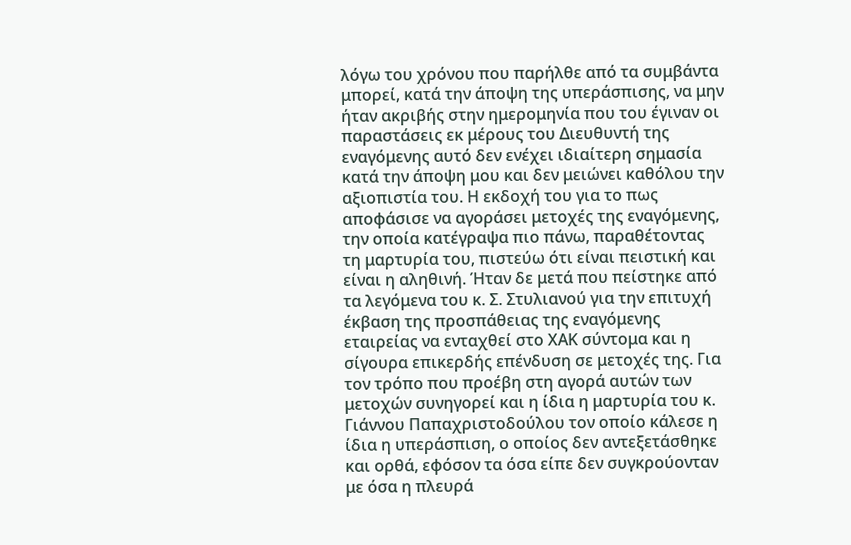λόγω του χρόνου που παρήλθε από τα συμβάντα μπορεί, κατά την άποψη της υπεράσπισης, να μην ήταν ακριβής στην ημερομηνία που του έγιναν οι παραστάσεις εκ μέρους του Διευθυντή της εναγόμενης αυτό δεν ενέχει ιδιαίτερη σημασία κατά την άποψη μου και δεν μειώνει καθόλου την αξιοπιστία του. Η εκδοχή του για το πως αποφάσισε να αγοράσει μετοχές της εναγόμενης, την οποία κατέγραψα πιο πάνω, παραθέτοντας τη μαρτυρία του, πιστεύω ότι είναι πειστική και είναι η αληθινή. Ήταν δε μετά που πείστηκε από τα λεγόμενα του κ. Σ. Στυλιανού για την επιτυχή έκβαση της προσπάθειας της εναγόμενης εταιρείας να ενταχθεί στο ΧΑΚ σύντομα και η σίγουρα επικερδής επένδυση σε μετοχές της. Για τον τρόπο που προέβη στη αγορά αυτών των μετοχών συνηγορεί και η ίδια η μαρτυρία του κ. Γιάννου Παπαχριστοδούλου τον οποίο κάλεσε η ίδια η υπεράσπιση, ο οποίος δεν αντεξετάσθηκε και ορθά, εφόσον τα όσα είπε δεν συγκρούονταν με όσα η πλευρά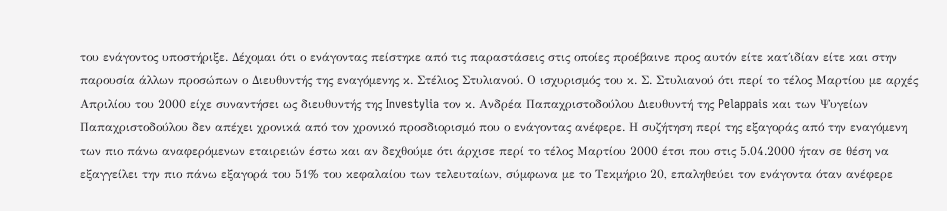του ενάγοντος υποστήριξε. Δέχομαι ότι ο ενάγοντας πείστηκε από τις παραστάσεις στις οποίες προέβαινε προς αυτόν είτε κατ΄ιδίαν είτε και στην παρουσία άλλων προσώπων ο Διευθυντής της εναγόμενης κ. Στέλιος Στυλιανού. Ο ισχυρισμός του κ. Σ. Στυλιανού ότι περί το τέλος Μαρτίου με αρχές Απριλίου του 2000 είχε συναντήσει ως διευθυντής της Investylia τον κ. Ανδρέα Παπαχριστοδούλου Διευθυντή της Pelappais και των Ψυγείων Παπαχριστοδούλου δεν απέχει χρονικά από τον χρονικό προσδιορισμό που ο ενάγοντας ανέφερε. Η συζήτηση περί της εξαγοράς από την εναγόμενη των πιο πάνω αναφερόμενων εταιρειών έστω και αν δεχθούμε ότι άρχισε περί το τέλος Μαρτίου 2000 έτσι που στις 5.04.2000 ήταν σε θέση να εξαγγείλει την πιο πάνω εξαγορά του 51% του κεφαλαίου των τελευταίων, σύμφωνα με το Τεκμήριο 20, επαληθεύει τον ενάγοντα όταν ανέφερε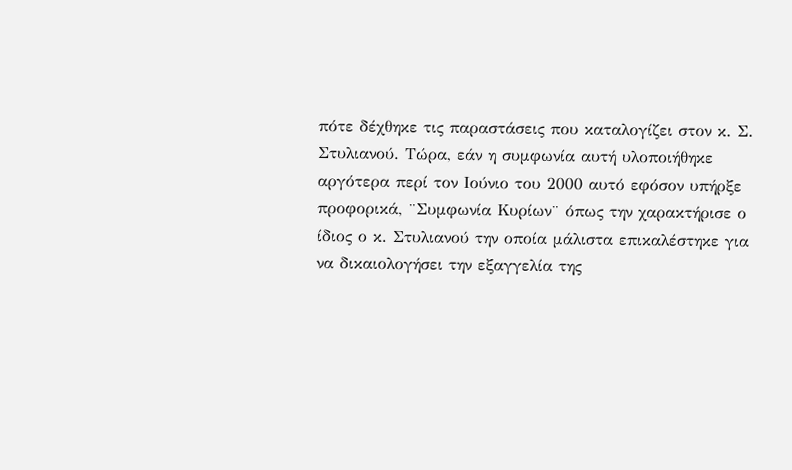πότε δέχθηκε τις παραστάσεις που καταλογίζει στον κ. Σ. Στυλιανού. Τώρα, εάν η συμφωνία αυτή υλοποιήθηκε αργότερα περί τον Ιούνιο του 2000 αυτό εφόσον υπήρξε προφορικά, ¨Συμφωνία Κυρίων¨ όπως την χαρακτήρισε ο ίδιος ο κ. Στυλιανού την οποία μάλιστα επικαλέστηκε για να δικαιολογήσει την εξαγγελία της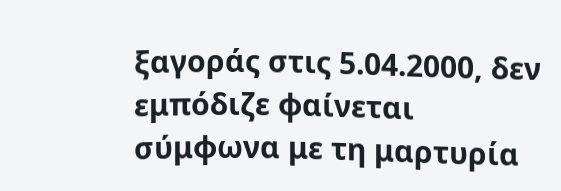ξαγοράς στις 5.04.2000, δεν εμπόδιζε φαίνεται σύμφωνα με τη μαρτυρία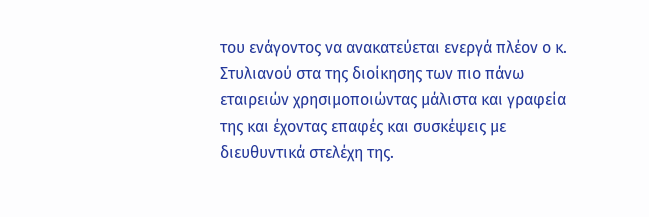του ενάγοντος να ανακατεύεται ενεργά πλέον ο κ. Στυλιανού στα της διοίκησης των πιο πάνω εταιρειών χρησιμοποιώντας μάλιστα και γραφεία της και έχοντας επαφές και συσκέψεις με διευθυντικά στελέχη της.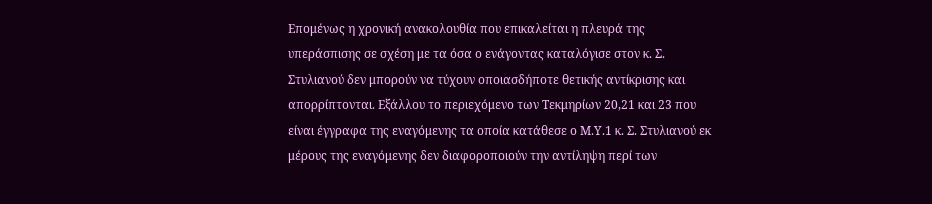Επομένως η χρονική ανακολουθία που επικαλείται η πλευρά της υπεράσπισης σε σχέση με τα όσα ο ενάγοντας καταλόγισε στον κ. Σ. Στυλιανού δεν μπορούν να τύχουν οποιασδήποτε θετικής αντίκρισης και απορρίπτονται. Εξάλλου το περιεχόμενο των Τεκμηρίων 20,21 και 23 που είναι έγγραφα της εναγόμενης τα οποία κατάθεσε ο Μ.Υ.1 κ. Σ. Στυλιανού εκ μέρους της εναγόμενης δεν διαφοροποιούν την αντίληψη περί των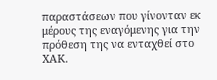παραστάσεων που γίνονταν εκ μέρους της εναγόμενης για την πρόθεση της να ενταχθεί στο ΧΑΚ.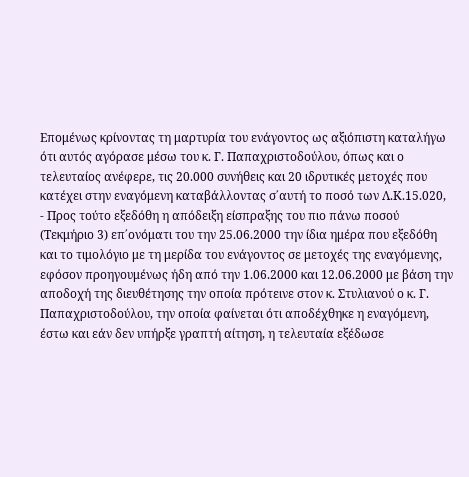Επομένως κρίνοντας τη μαρτυρία του ενάγοντος ως αξιόπιστη καταλήγω ότι αυτός αγόρασε μέσω του κ. Γ. Παπαχριστοδούλου, όπως και ο τελευταίος ανέφερε, τις 20.000 συνήθεις και 20 ιδρυτικές μετοχές που κατέχει στην εναγόμενη καταβάλλοντας σ΄αυτή το ποσό των Λ.Κ.15.020,
- Προς τούτο εξεδόθη η απόδειξη είσπραξης του πιο πάνω ποσού (Τεκμήριο 3) επ΄ονόματι του την 25.06.2000 την ίδια ημέρα που εξεδόθη και το τιμολόγιο με τη μερίδα του ενάγοντος σε μετοχές της εναγόμενης, εφόσον προηγουμένως ήδη από την 1.06.2000 και 12.06.2000 με βάση την αποδοχή της διευθέτησης την οποία πρότεινε στον κ. Στυλιανού ο κ. Γ. Παπαχριστοδούλου, την οποία φαίνεται ότι αποδέχθηκε η εναγόμενη, έστω και εάν δεν υπήρξε γραπτή αίτηση, η τελευταία εξέδωσε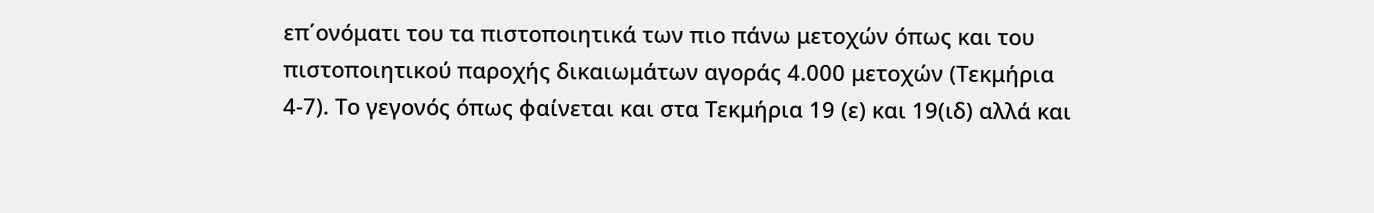επ΄ονόματι του τα πιστοποιητικά των πιο πάνω μετοχών όπως και του πιστοποιητικού παροχής δικαιωμάτων αγοράς 4.000 μετοχών (Τεκμήρια 4-7). Το γεγονός όπως φαίνεται και στα Τεκμήρια 19 (ε) και 19(ιδ) αλλά και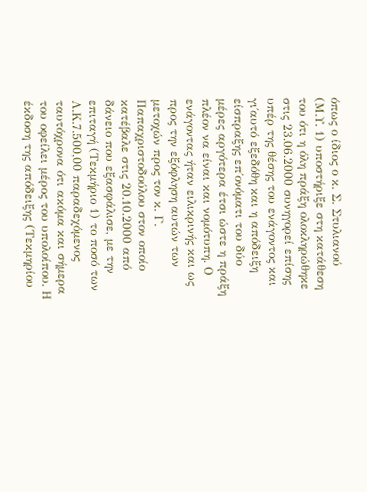όπως ο ίδιος ο κ. Σ. Στυλιανού (Μ.Υ. 1) υποστήριξε στη κατάθεση του ότι η όλη πράξη ολοκληρώθηκε στις 23.06.2000 συνηγορεί επίσης υπέρ της θέσης του ενάγοντος και γι΄αυτό εξεδόθη και η απόδειξη είσπραξης επ΄ονόματι του δύο μέρες αργότερα έτσι ώστε η πράξη πλέον να είναι και νομότυπη. Ο ενάγοντας ήταν ειλικρινής και ως προς την εξόφληση αυτών των μετοχών προς τον κ. Γ. Παπαχριστοδούλου στον οποίο κατέβαλε στις 20.10.2000 από δάνειο που εξασφάλισε, με την επιταγή (Τεκμήριο 1) το ποσό των Λ.Κ.7.500,00 παραδεχόμενος ταυτόχρονα ότι ακόμα και σήμερα του οφείλει μέρος του υπολοίπου. Η έκδοση της απόδειξης (Τεκμηρίου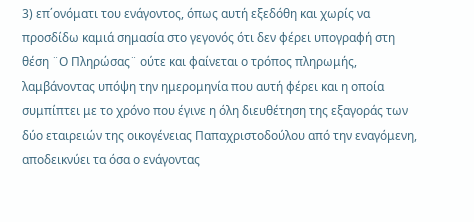3) επ΄ονόματι του ενάγοντος, όπως αυτή εξεδόθη και χωρίς να προσδίδω καμιά σημασία στο γεγονός ότι δεν φέρει υπογραφή στη θέση ¨Ο Πληρώσας¨ ούτε και φαίνεται ο τρόπος πληρωμής, λαμβάνοντας υπόψη την ημερομηνία που αυτή φέρει και η οποία συμπίπτει με το χρόνο που έγινε η όλη διευθέτηση της εξαγοράς των δύο εταιρειών της οικογένειας Παπαχριστοδούλου από την εναγόμενη, αποδεικνύει τα όσα ο ενάγοντας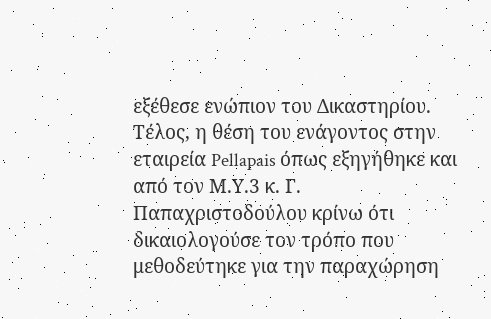εξέθεσε ενώπιον του Δικαστηρίου. Τέλος, η θέση του ενάγοντος στην εταιρεία Pellapais όπως εξηγήθηκε και από τον Μ.Υ.3 κ. Γ. Παπαχριστοδούλου κρίνω ότι δικαιολογούσε τον τρόπο που μεθοδεύτηκε για την παραχώρηση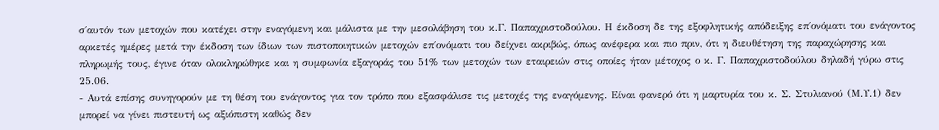σ΄αυτόν των μετοχών που κατέχει στην εναγόμενη και μάλιστα με την μεσολάβηση του κ.Γ. Παπαχριστοδούλου. Η έκδοση δε της εξοφλητικής απόδειξης επ΄ονόματι του ενάγοντος αρκετές ημέρες μετά την έκδοση των ίδιων των πιστοποιητικών μετοχών επ΄ονόματι του δείχνει ακριβώς, όπως ανέφερα και πιο πριν, ότι η διευθέτηση της παραχώρησης και πληρωμής τους, έγινε όταν ολοκληρώθηκε και η συμφωνία εξαγοράς του 51% των μετοχών των εταιρειών στις οποίες ήταν μέτοχος ο κ. Γ. Παπαχριστοδούλου δηλαδή γύρω στις 25.06.
- Αυτά επίσης συνηγορούν με τη θέση του ενάγοντος για τον τρόπο που εξασφάλισε τις μετοχές της εναγόμενης. Είναι φανερό ότι η μαρτυρία του κ. Σ. Στυλιανού (Μ.Υ.1) δεν μπορεί να γίνει πιστευτή ως αξιόπιστη καθώς δεν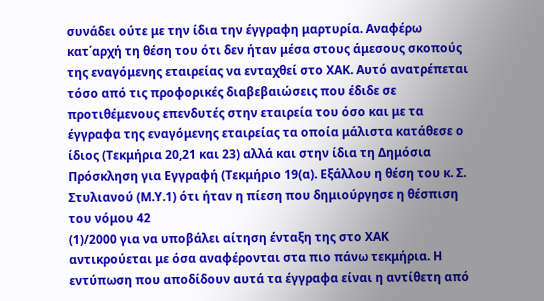συνάδει ούτε με την ίδια την έγγραφη μαρτυρία. Αναφέρω κατ΄αρχή τη θέση του ότι δεν ήταν μέσα στους άμεσους σκοπούς της εναγόμενης εταιρείας να ενταχθεί στο ΧΑΚ. Αυτό ανατρέπεται τόσο από τις προφορικές διαβεβαιώσεις που έδιδε σε προτιθέμενους επενδυτές στην εταιρεία του όσο και με τα έγγραφα της εναγόμενης εταιρείας τα οποία μάλιστα κατάθεσε ο ίδιος (Τεκμήρια 20,21 και 23) αλλά και στην ίδια τη Δημόσια Πρόσκληση για Εγγραφή (Τεκμήριο 19(α). Εξάλλου η θέση του κ. Σ. Στυλιανού (Μ.Υ.1) ότι ήταν η πίεση που δημιούργησε η θέσπιση του νόμου 42
(1)/2000 για να υποβάλει αίτηση ένταξη της στο ΧΑΚ αντικρούεται με όσα αναφέρονται στα πιο πάνω τεκμήρια. Η εντύπωση που αποδίδουν αυτά τα έγγραφα είναι η αντίθετη από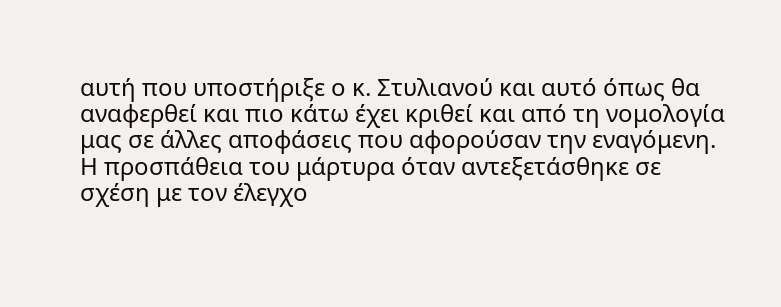αυτή που υποστήριξε ο κ. Στυλιανού και αυτό όπως θα αναφερθεί και πιο κάτω έχει κριθεί και από τη νομολογία μας σε άλλες αποφάσεις που αφορούσαν την εναγόμενη. Η προσπάθεια του μάρτυρα όταν αντεξετάσθηκε σε σχέση με τον έλεγχο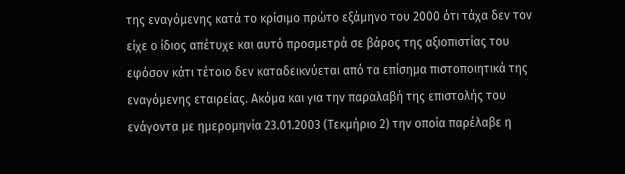της εναγόμενης κατά το κρίσιμο πρώτο εξάμηνο του 2000 ότι τάχα δεν τον είχε ο ίδιος απέτυχε και αυτό προσμετρά σε βάρος της αξιοπιστίας του εφόσον κάτι τέτοιο δεν καταδεικνύεται από τα επίσημα πιστοποιητικά της εναγόμενης εταιρείας. Ακόμα και για την παραλαβή της επιστολής του ενάγοντα με ημερομηνία 23.01.2003 (Τεκμήριο 2) την οποία παρέλαβε η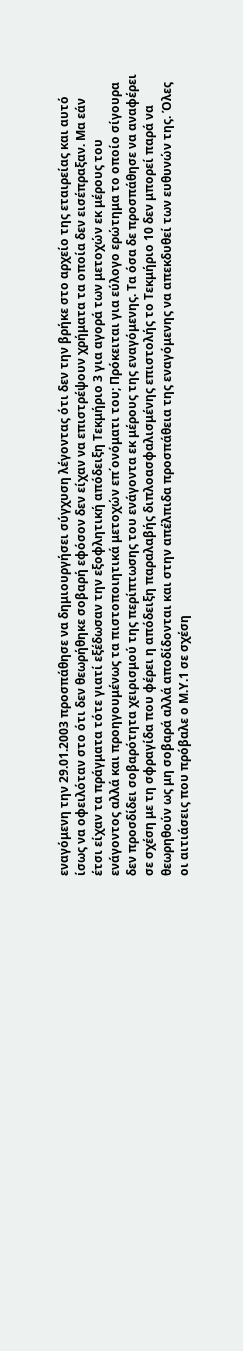εναγόμενη την 29.01.2003 προσπάθησε να δημιουργήσει σύγχυση λέγοντας ότι δεν την βρήκε στο αρχείο της εταιρείας και αυτό ίσως να οφειλόταν στο ότι δεν θεωρήθηκε σοβαρή εφόσον δεν είχαν να επιστρέψουν χρήματα τα οποία δεν εισέπραξαν. Μα εάν έτσι είχαν τα πράγματα τότε γιατί εξέδωσαν την εξοφλητική απόδειξη Τεκμήριο 3 για αγορά των μετοχών εκ μέρους του ενάγοντος αλλά και προηγουμένως τα πιστοποιητικά μετοχών επ΄ονόματι του; Πρόκειται για εύλογο ερώτημα το οποίο σίγουρα δεν προσδίδει σοβαρότητα χειρισμού της περίπτωσης του ενάγοντα εκ μέρους της εναγόμενης. Τα όσα δε προσπάθησε να αναφέρει σε σχέση με τη σφραγίδα που φέρει η απόδειξη παραλαβής διπλοασφαλισμένης επιστολής το Τεκμήριο 10 δεν μπορεί παρά να θεωρηθούν ως μη σοβαρά αλλά αποδίδονται και στην απέλπιδα προσπάθεια της εναγόμενης να απεκδυθεί των ευθυνών της. Όλες οι αιτιάσεις που πρόβαλε ο Μ.Υ.1 σε σχέση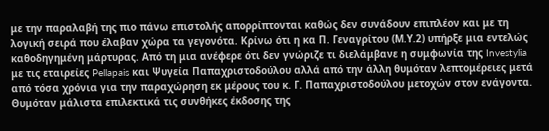με την παραλαβή της πιο πάνω επιστολής απορρίπτονται καθώς δεν συνάδουν επιπλέον και με τη λογική σειρά που έλαβαν χώρα τα γεγονότα. Κρίνω ότι η κα Π. Γεναγρίτου (Μ.Υ.2) υπήρξε μια εντελώς καθοδηγημένη μάρτυρας. Από τη μια ανέφερε ότι δεν γνώριζε τι διελάμβανε η συμφωνία της Investylia με τις εταιρείες Pellapais και Ψυγεία Παπαχριστοδούλου αλλά από την άλλη θυμόταν λεπτομέρειες μετά από τόσα χρόνια για την παραχώρηση εκ μέρους του κ. Γ. Παπαχριστοδούλου μετοχών στον ενάγοντα. Θυμόταν μάλιστα επιλεκτικά τις συνθήκες έκδοσης της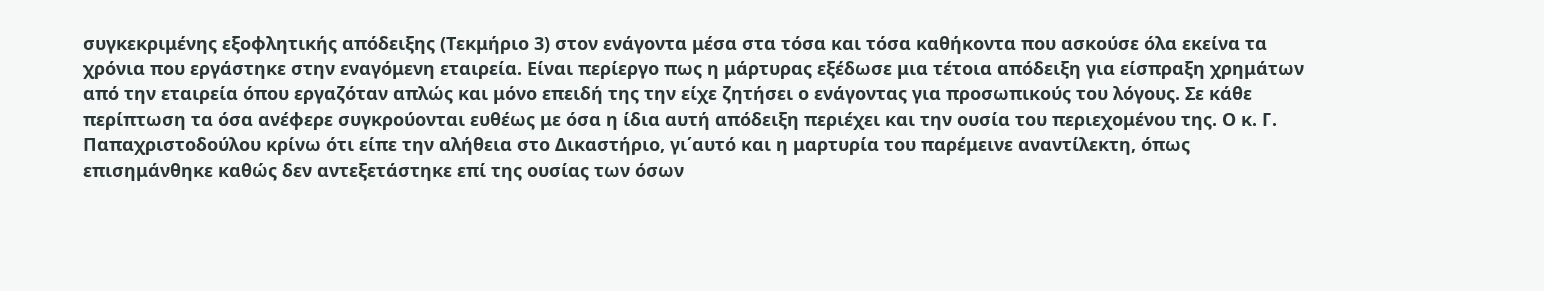συγκεκριμένης εξοφλητικής απόδειξης (Τεκμήριο 3) στον ενάγοντα μέσα στα τόσα και τόσα καθήκοντα που ασκούσε όλα εκείνα τα χρόνια που εργάστηκε στην εναγόμενη εταιρεία. Είναι περίεργο πως η μάρτυρας εξέδωσε μια τέτοια απόδειξη για είσπραξη χρημάτων από την εταιρεία όπου εργαζόταν απλώς και μόνο επειδή της την είχε ζητήσει ο ενάγοντας για προσωπικούς του λόγους. Σε κάθε περίπτωση τα όσα ανέφερε συγκρούονται ευθέως με όσα η ίδια αυτή απόδειξη περιέχει και την ουσία του περιεχομένου της. Ο κ. Γ. Παπαχριστοδούλου κρίνω ότι είπε την αλήθεια στο Δικαστήριο, γι΄αυτό και η μαρτυρία του παρέμεινε αναντίλεκτη, όπως επισημάνθηκε καθώς δεν αντεξετάστηκε επί της ουσίας των όσων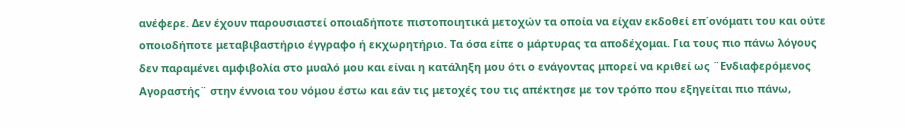ανέφερε. Δεν έχουν παρουσιαστεί οποιαδήποτε πιστοποιητικά μετοχών τα οποία να είχαν εκδοθεί επ΄ονόματι του και ούτε οποιοδήποτε μεταβιβαστήριο έγγραφο ή εκχωρητήριο. Τα όσα είπε ο μάρτυρας τα αποδέχομαι. Για τους πιο πάνω λόγους δεν παραμένει αμφιβολία στο μυαλό μου και είναι η κατάληξη μου ότι ο ενάγοντας μπορεί να κριθεί ως ¨Ενδιαφερόμενος Αγοραστής¨ στην έννοια του νόμου έστω και εάν τις μετοχές του τις απέκτησε με τον τρόπο που εξηγείται πιο πάνω,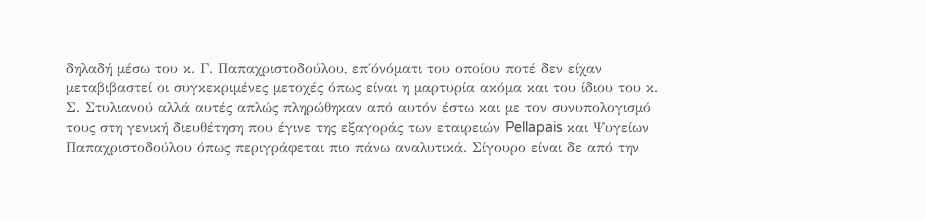δηλαδή μέσω του κ. Γ. Παπαχριστοδούλου, επ΄όνόματι του οποίου ποτέ δεν είχαν μεταβιβαστεί οι συγκεκριμένες μετοχές όπως είναι η μαρτυρία ακόμα και του ίδιου του κ. Σ. Στυλιανού αλλά αυτές απλώς πληρώθηκαν από αυτόν έστω και με τον συνυπολογισμό τους στη γενική διευθέτηση που έγινε της εξαγοράς των εταιρειών Pellapais και Ψυγείων Παπαχριστοδούλου όπως περιγράφεται πιο πάνω αναλυτικά. Σίγουρο είναι δε από την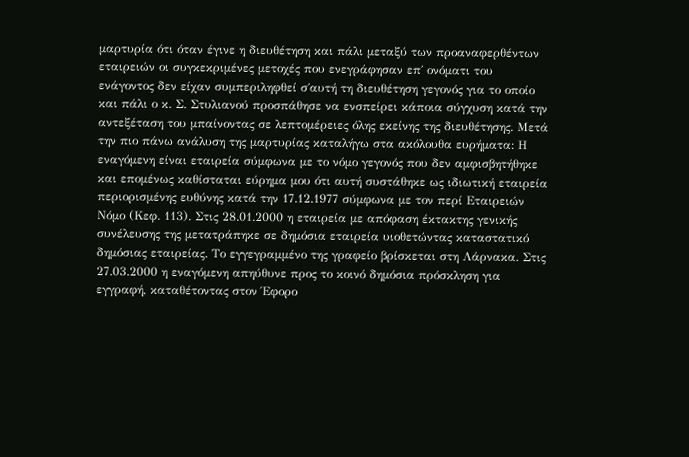μαρτυρία ότι όταν έγινε η διευθέτηση και πάλι μεταξύ των προαναφερθέντων εταιρειών οι συγκεκριμένες μετοχές που ενεγράφησαν επ΄ ονόματι του ενάγοντος δεν είχαν συμπεριληφθεί σ΄αυτή τη διευθέτηση γεγονός για το οποίο και πάλι ο κ. Σ. Στυλιανού προσπάθησε να ενσπείρει κάποια σύγχυση κατά την αντεξέταση του μπαίνοντας σε λεπτομέρειες όλης εκείνης της διευθέτησης. Μετά την πιο πάνω ανάλυση της μαρτυρίας καταλήγω στα ακόλουθα ευρήματα: Η εναγόμενη είναι εταιρεία σύμφωνα με το νόμο γεγονός που δεν αμφισβητήθηκε και επομένως καθίσταται εύρημα μου ότι αυτή συστάθηκε ως ιδιωτική εταιρεία περιορισμένης ευθύνης κατά την 17.12.1977 σύμφωνα με τον περί Εταιρειών Νόμο (Κεφ. 113). Στις 28.01.2000 η εταιρεία με απόφαση έκτακτης γενικής συνέλευσης της μετατράπηκε σε δημόσια εταιρεία υιοθετώντας καταστατικό δημόσιας εταιρείας. Το εγγεγραμμένο της γραφείο βρίσκεται στη Λάρνακα. Στις 27.03.2000 η εναγόμενη απηύθυνε προς το κοινό δημόσια πρόσκληση για εγγραφή, καταθέτοντας στον Έφορο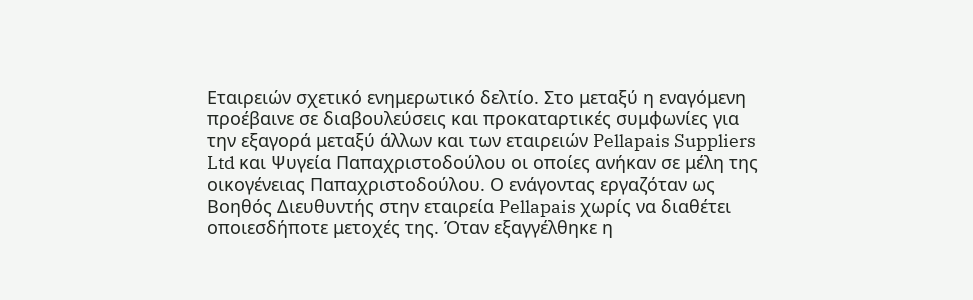Εταιρειών σχετικό ενημερωτικό δελτίο. Στο μεταξύ η εναγόμενη προέβαινε σε διαβουλεύσεις και προκαταρτικές συμφωνίες για την εξαγορά μεταξύ άλλων και των εταιρειών Pellapais Suppliers Ltd και Ψυγεία Παπαχριστοδούλου οι οποίες ανήκαν σε μέλη της οικογένειας Παπαχριστοδούλου. Ο ενάγοντας εργαζόταν ως Βοηθός Διευθυντής στην εταιρεία Pellapais χωρίς να διαθέτει οποιεσδήποτε μετοχές της. Όταν εξαγγέλθηκε η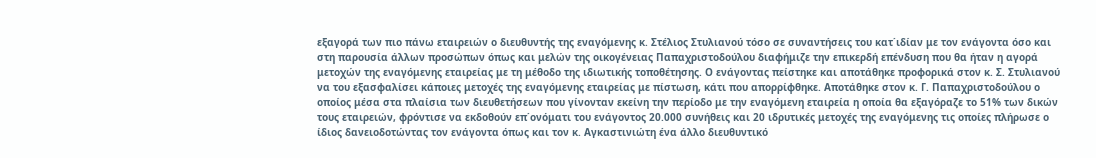εξαγορά των πιο πάνω εταιρειών ο διευθυντής της εναγόμενης κ. Στέλιος Στυλιανού τόσο σε συναντήσεις του κατ΄ιδίαν με τον ενάγοντα όσο και στη παρουσία άλλων προσώπων όπως και μελών της οικογένειας Παπαχριστοδούλου διαφήμιζε την επικερδή επένδυση που θα ήταν η αγορά μετοχών της εναγόμενης εταιρείας με τη μέθοδο της ιδιωτικής τοποθέτησης. Ο ενάγοντας πείστηκε και αποτάθηκε προφορικά στον κ. Σ. Στυλιανού να του εξασφαλίσει κάποιες μετοχές της εναγόμενης εταιρείας με πίστωση, κάτι που απορρίφθηκε. Αποτάθηκε στον κ. Γ. Παπαχριστοδούλου ο οποίος μέσα στα πλαίσια των διευθετήσεων που γίνονταν εκείνη την περίοδο με την εναγόμενη εταιρεία η οποία θα εξαγόραζε το 51% των δικών τους εταιρειών, φρόντισε να εκδοθούν επ΄ονόματι του ενάγοντος 20.000 συνήθεις και 20 ιδρυτικές μετοχές της εναγόμενης τις οποίες πλήρωσε ο ίδιος δανειοδοτώντας τον ενάγοντα όπως και τον κ. Αγκαστινιώτη ένα άλλο διευθυντικό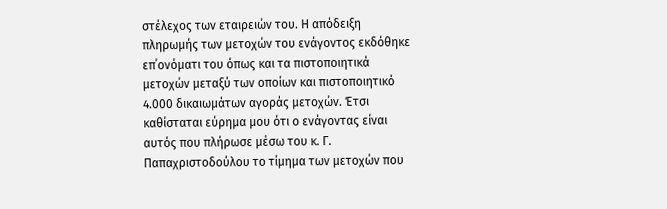στέλεχος των εταιρειών του. Η απόδειξη πληρωμής των μετοχών του ενάγοντος εκδόθηκε επ΄ονόματι του όπως και τα πιστοποιητικά μετοχών μεταξύ των οποίων και πιστοποιητικό 4.000 δικαιωμάτων αγοράς μετοχών. Έτσι καθίσταται εύρημα μου ότι ο ενάγοντας είναι αυτός που πλήρωσε μέσω του κ. Γ. Παπαχριστοδούλου το τίμημα των μετοχών που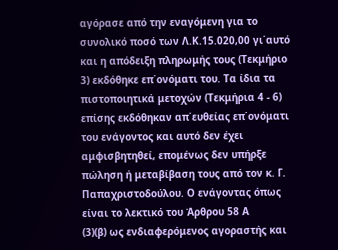αγόρασε από την εναγόμενη για το συνολικό ποσό των Λ.Κ.15.020,00 γι΄αυτό και η απόδειξη πληρωμής τους (Τεκμήριο 3) εκδόθηκε επ΄ονόματι του. Τα ίδια τα πιστοποιητικά μετοχών (Τεκμήρια 4 - 6) επίσης εκδόθηκαν απ΄ευθείας επ΄ονόματι του ενάγοντος και αυτό δεν έχει αμφισβητηθεί, επομένως δεν υπήρξε πώληση ή μεταβίβαση τους από τον κ. Γ. Παπαχριστοδούλου. Ο ενάγοντας όπως είναι το λεκτικό του Άρθρου 58 Α
(3)(β) ως ενδιαφερόμενος αγοραστής και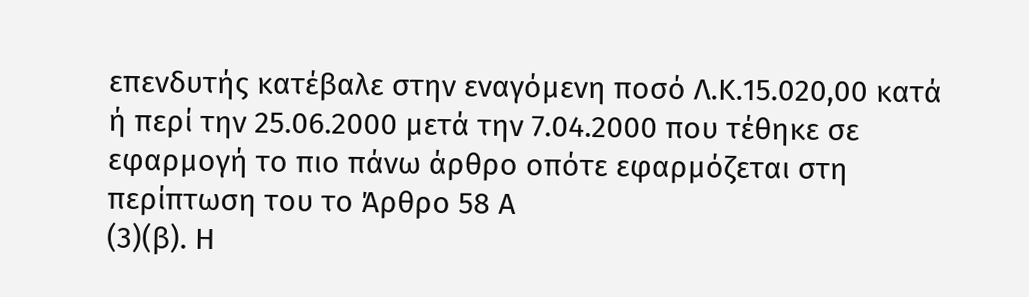επενδυτής κατέβαλε στην εναγόμενη ποσό Λ.Κ.15.020,00 κατά ή περί την 25.06.2000 μετά την 7.04.2000 που τέθηκε σε εφαρμογή το πιο πάνω άρθρο οπότε εφαρμόζεται στη περίπτωση του το Άρθρο 58 Α
(3)(β). Η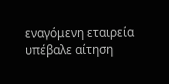εναγόμενη εταιρεία υπέβαλε αίτηση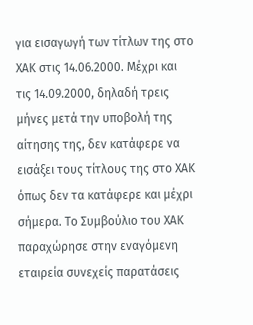για εισαγωγή των τίτλων της στο ΧΑΚ στις 14.06.2000. Μέχρι και τις 14.09.2000, δηλαδή τρεις μήνες μετά την υποβολή της αίτησης της, δεν κατάφερε να εισάξει τους τίτλους της στο ΧΑΚ όπως δεν τα κατάφερε και μέχρι σήμερα. Το Συμβούλιο του ΧΑΚ παραχώρησε στην εναγόμενη εταιρεία συνεχείς παρατάσεις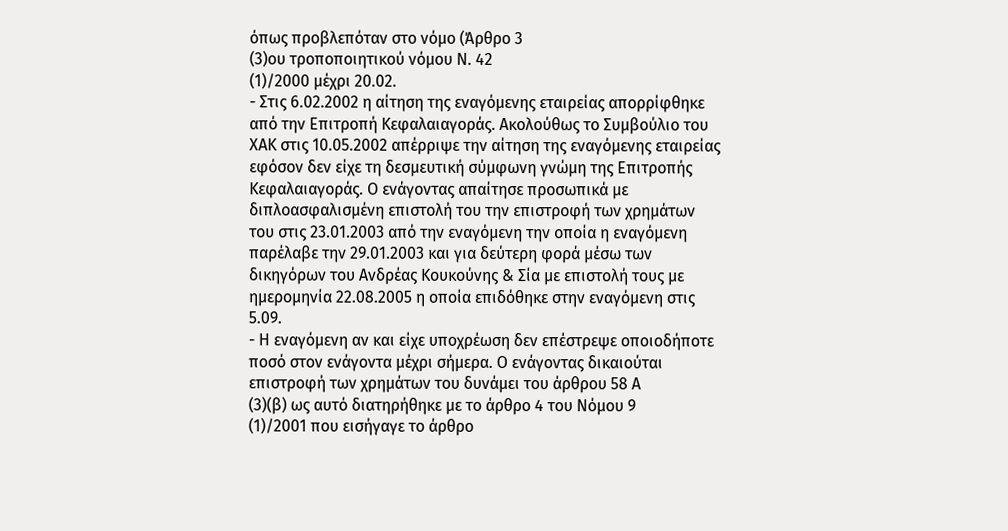όπως προβλεπόταν στο νόμο (Άρθρο 3
(3)ου τροποποιητικού νόμου Ν. 42
(1)/2000 μέχρι 20.02.
- Στις 6.02.2002 η αίτηση της εναγόμενης εταιρείας απορρίφθηκε από την Επιτροπή Κεφαλαιαγοράς. Ακολούθως το Συμβούλιο του ΧΑΚ στις 10.05.2002 απέρριψε την αίτηση της εναγόμενης εταιρείας εφόσον δεν είχε τη δεσμευτική σύμφωνη γνώμη της Επιτροπής Κεφαλαιαγοράς. Ο ενάγοντας απαίτησε προσωπικά με διπλοασφαλισμένη επιστολή του την επιστροφή των χρημάτων του στις 23.01.2003 από την εναγόμενη την οποία η εναγόμενη παρέλαβε την 29.01.2003 και για δεύτερη φορά μέσω των δικηγόρων του Ανδρέας Κουκούνης & Σία με επιστολή τους με ημερομηνία 22.08.2005 η οποία επιδόθηκε στην εναγόμενη στις 5.09.
- Η εναγόμενη αν και είχε υποχρέωση δεν επέστρεψε οποιοδήποτε ποσό στον ενάγοντα μέχρι σήμερα. Ο ενάγοντας δικαιούται επιστροφή των χρημάτων του δυνάμει του άρθρου 58 Α
(3)(β) ως αυτό διατηρήθηκε με το άρθρο 4 του Νόμου 9
(1)/2001 που εισήγαγε το άρθρο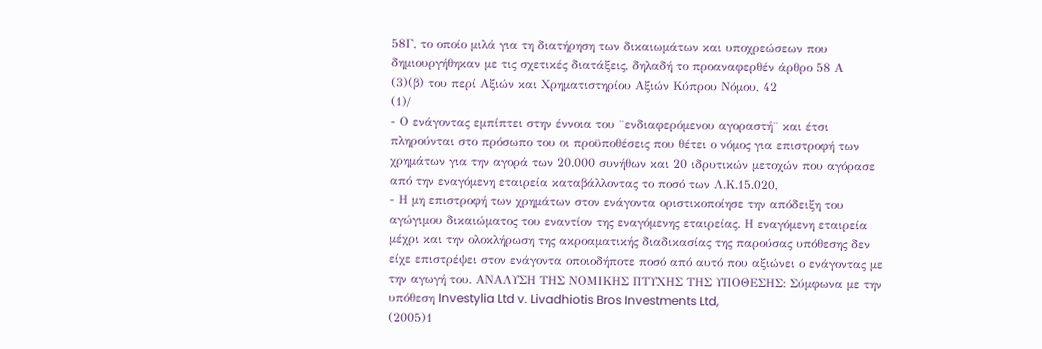58Γ, το οποίο μιλά για τη διατήρηση των δικαιωμάτων και υποχρεώσεων που δημιουργήθηκαν με τις σχετικές διατάξεις, δηλαδή το προαναφερθέν άρθρο 58 Α
(3)(β) του περί Αξιών και Χρηματιστηρίου Αξιών Κύπρου Νόμου, 42
(1)/
- Ο ενάγοντας εμπίπτει στην έννοια του ¨ενδιαφερόμενου αγοραστή¨ και έτσι πληρούνται στο πρόσωπο του οι προϋποθέσεις που θέτει ο νόμος για επιστροφή των χρημάτων για την αγορά των 20.000 συνήθων και 20 ιδρυτικών μετοχών που αγόρασε από την εναγόμενη εταιρεία καταβάλλοντας το ποσό των Λ.Κ.15.020,
- Η μη επιστροφή των χρημάτων στον ενάγοντα οριστικοποίησε την απόδειξη του αγώγιμου δικαιώματος του εναντίον της εναγόμενης εταιρείας. Η εναγόμενη εταιρεία μέχρι και την ολοκλήρωση της ακροαματικής διαδικασίας της παρούσας υπόθεσης δεν είχε επιστρέψει στον ενάγοντα οποιοδήποτε ποσό από αυτό που αξιώνει ο ενάγοντας με την αγωγή του. ΑΝΑΛΥΣΗ ΤΗΣ ΝΟΜΙΚΗΣ ΠΤΥΧΗΣ ΤΗΣ ΥΠΟΘΕΣΗΣ: Σύμφωνα με την υπόθεση Investylia Ltd v. Livadhiotis Bros Investments Ltd,
(2005)1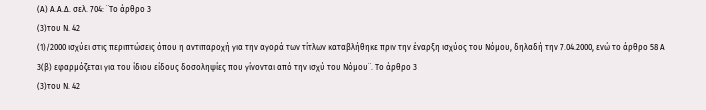(Α) Α.Α.Δ. σελ. 704: ¨Το άρθρο 3
(3)του Ν. 42
(1)/2000 ισχύει στις περιπτώσεις όπου η αντιπαροχή για την αγορά των τίτλων καταβλήθηκε πριν την έναρξη ισχύος του Νόμου, δηλαδή την 7.04.2000, ενώ το άρθρο 58 Α 3(β) εφαρμόζεται για του ίδιου είδους δοσοληψίες που γίνονται από την ισχύ του Νόμου¨. Το άρθρο 3
(3)του Ν. 42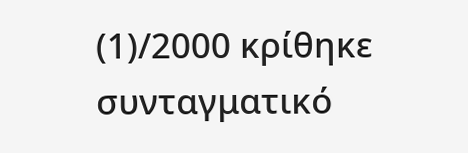(1)/2000 κρίθηκε συνταγματικό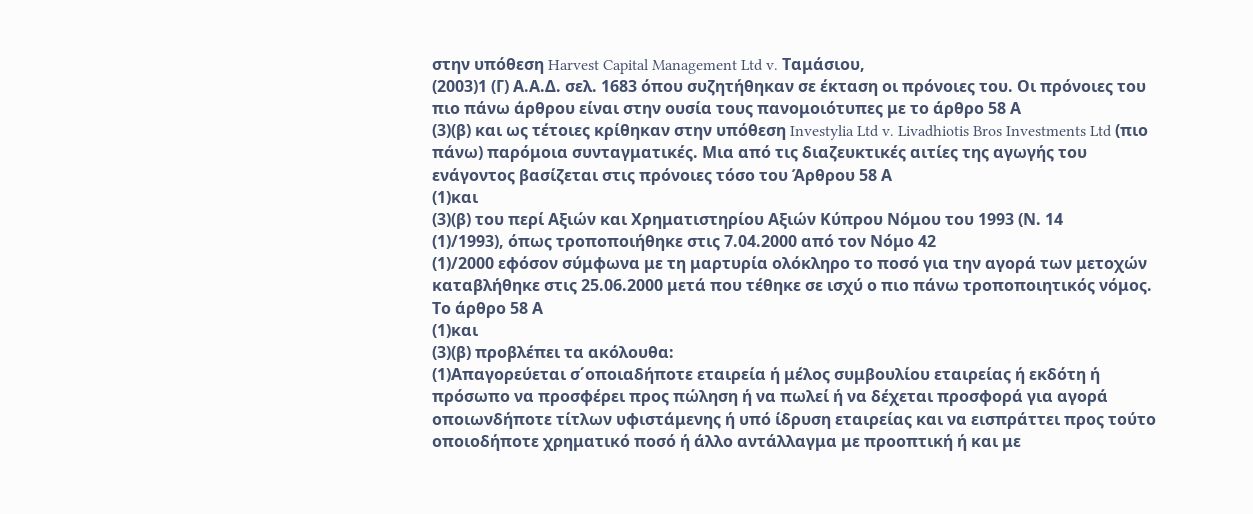στην υπόθεση Harvest Capital Management Ltd v. Ταμάσιου,
(2003)1 (Γ) Α.Α.Δ. σελ. 1683 όπου συζητήθηκαν σε έκταση οι πρόνοιες του. Οι πρόνοιες του πιο πάνω άρθρου είναι στην ουσία τους πανομοιότυπες με το άρθρο 58 Α
(3)(β) και ως τέτοιες κρίθηκαν στην υπόθεση Investylia Ltd v. Livadhiotis Bros Investments Ltd (πιο πάνω) παρόμοια συνταγματικές. Μια από τις διαζευκτικές αιτίες της αγωγής του ενάγοντος βασίζεται στις πρόνοιες τόσο του Άρθρου 58 Α
(1)και
(3)(β) του περί Αξιών και Χρηματιστηρίου Αξιών Κύπρου Νόμου του 1993 (Ν. 14
(1)/1993), όπως τροποποιήθηκε στις 7.04.2000 από τον Νόμο 42
(1)/2000 εφόσον σύμφωνα με τη μαρτυρία ολόκληρο το ποσό για την αγορά των μετοχών καταβλήθηκε στις 25.06.2000 μετά που τέθηκε σε ισχύ ο πιο πάνω τροποποιητικός νόμος. Το άρθρο 58 Α
(1)και
(3)(β) προβλέπει τα ακόλουθα:
(1)Απαγορεύεται σ΄οποιαδήποτε εταιρεία ή μέλος συμβουλίου εταιρείας ή εκδότη ή πρόσωπο να προσφέρει προς πώληση ή να πωλεί ή να δέχεται προσφορά για αγορά οποιωνδήποτε τίτλων υφιστάμενης ή υπό ίδρυση εταιρείας και να εισπράττει προς τούτο οποιοδήποτε χρηματικό ποσό ή άλλο αντάλλαγμα με προοπτική ή και με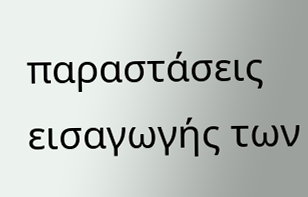παραστάσεις εισαγωγής των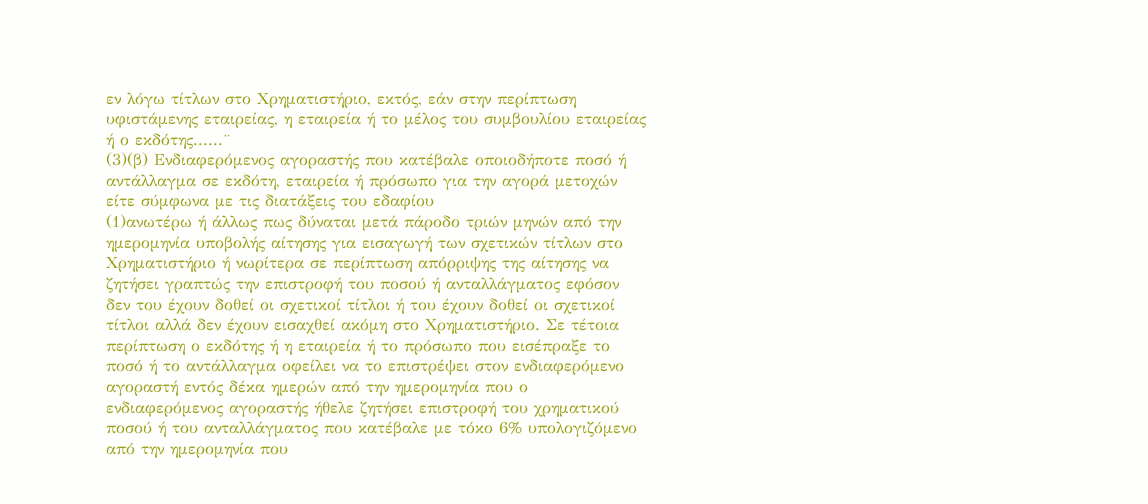εν λόγω τίτλων στο Χρηματιστήριο, εκτός, εάν στην περίπτωση υφιστάμενης εταιρείας, η εταιρεία ή το μέλος του συμβουλίου εταιρείας ή ο εκδότης......¨
(3)(β) Ενδιαφερόμενος αγοραστής που κατέβαλε οποιοδήποτε ποσό ή αντάλλαγμα σε εκδότη, εταιρεία ή πρόσωπο για την αγορά μετοχών είτε σύμφωνα με τις διατάξεις του εδαφίου
(1)ανωτέρω ή άλλως πως δύναται μετά πάροδο τριών μηνών από την ημερομηνία υποβολής αίτησης για εισαγωγή των σχετικών τίτλων στο Χρηματιστήριο ή νωρίτερα σε περίπτωση απόρριψης της αίτησης να ζητήσει γραπτώς την επιστροφή του ποσού ή ανταλλάγματος εφόσον δεν του έχουν δοθεί οι σχετικοί τίτλοι ή του έχουν δοθεί οι σχετικοί τίτλοι αλλά δεν έχουν εισαχθεί ακόμη στο Χρηματιστήριο. Σε τέτοια περίπτωση ο εκδότης ή η εταιρεία ή το πρόσωπο που εισέπραξε το ποσό ή το αντάλλαγμα οφείλει να το επιστρέψει στον ενδιαφερόμενο αγοραστή εντός δέκα ημερών από την ημερομηνία που ο ενδιαφερόμενος αγοραστής ήθελε ζητήσει επιστροφή του χρηματικού ποσού ή του ανταλλάγματος που κατέβαλε με τόκο 6% υπολογιζόμενο από την ημερομηνία που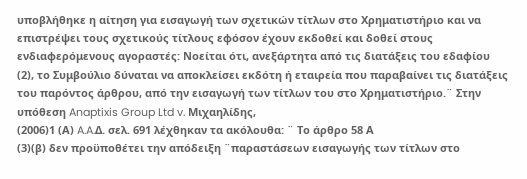υποβλήθηκε η αίτηση για εισαγωγή των σχετικών τίτλων στο Χρηματιστήριο και να επιστρέψει τους σχετικούς τίτλους εφόσον έχουν εκδοθεί και δοθεί στους ενδιαφερόμενους αγοραστές: Νοείται ότι, ανεξάρτητα από τις διατάξεις του εδαφίου
(2), το Συμβούλιο δύναται να αποκλείσει εκδότη ή εταιρεία που παραβαίνει τις διατάξεις του παρόντος άρθρου, από την εισαγωγή των τίτλων του στο Χρηματιστήριο.¨ Στην υπόθεση Anaptixis Group Ltd v. Μιχαηλίδης,
(2006)1 (Α) A.A.Δ. σελ. 691 λέχθηκαν τα ακόλουθα: ¨ Το άρθρο 58 Α
(3)(β) δεν προϋποθέτει την απόδειξη ¨παραστάσεων εισαγωγής των τίτλων στο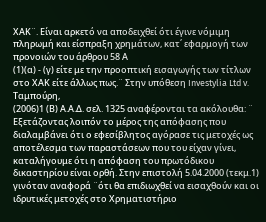ΧΑΚ¨. Είναι αρκετό να αποδειχθεί ότι έγινε νόμιμη πληρωμή και είσπραξη χρημάτων, κατ΄ εφαρμογή των προνοιών του άρθρου 58 Α
(1)(α) - (γ) είτε με την προοπτική εισαγωγής των τίτλων στο ΧΑΚ είτε άλλως πως.¨ Στην υπόθεση Investylia Ltd v. Ταμπούρη,
(2006)1 (Β) Α.Α.Δ. σελ. 1325 αναφέρονται τα ακόλουθα: ¨ Εξετάζοντας λοιπόν το μέρος της απόφασης που διαλαμβάνει ότι ο εφεσίβλητος αγόρασε τις μετοχές ως αποτέλεσμα των παραστάσεων που του είχαν γίνει, καταλήγουμε ότι η απόφαση του πρωτόδικου δικαστηρίου είναι ορθή. Στην επιστολή 5.04.2000 (τεκμ.1) γινόταν αναφορά ¨ότι θα επιδιωχθεί να εισαχθούν και οι ιδρυτικές μετοχές στο Χρηματιστήριο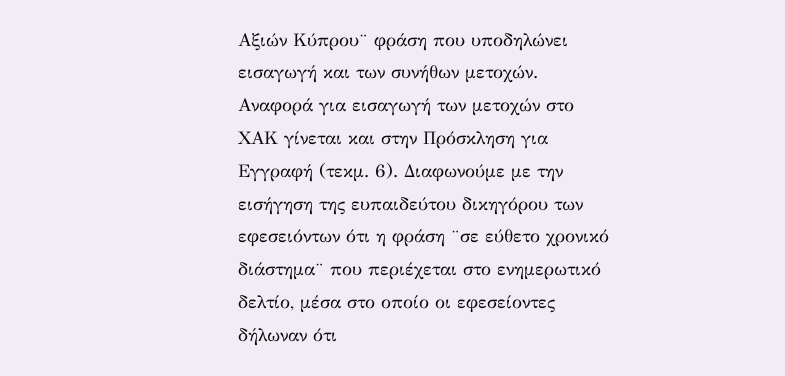Αξιών Κύπρου¨ φράση που υποδηλώνει εισαγωγή και των συνήθων μετοχών. Αναφορά για εισαγωγή των μετοχών στο ΧΑΚ γίνεται και στην Πρόσκληση για Εγγραφή (τεκμ. 6). Διαφωνούμε με την εισήγηση της ευπαιδεύτου δικηγόρου των εφεσειόντων ότι η φράση ¨σε εύθετο χρονικό διάστημα¨ που περιέχεται στο ενημερωτικό δελτίο, μέσα στο οποίο οι εφεσείοντες δήλωναν ότι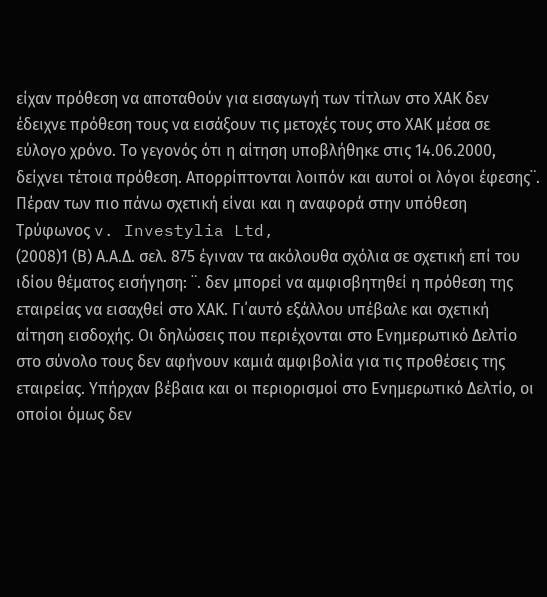είχαν πρόθεση να αποταθούν για εισαγωγή των τίτλων στο ΧΑΚ δεν έδειχνε πρόθεση τους να εισάξουν τις μετοχές τους στο ΧΑΚ μέσα σε εύλογο χρόνο. Το γεγονός ότι η αίτηση υποβλήθηκε στις 14.06.2000, δείχνει τέτοια πρόθεση. Απορρίπτονται λοιπόν και αυτοί οι λόγοι έφεσης¨. Πέραν των πιο πάνω σχετική είναι και η αναφορά στην υπόθεση Τρύφωνος v. Investylia Ltd,
(2008)1 (Β) Α.Α.Δ. σελ. 875 έγιναν τα ακόλουθα σχόλια σε σχετική επί του ιδίου θέματος εισήγηση: ¨. δεν μπορεί να αμφισβητηθεί η πρόθεση της εταιρείας να εισαχθεί στο ΧΑΚ. Γι΄αυτό εξάλλου υπέβαλε και σχετική αίτηση εισδοχής. Οι δηλώσεις που περιέχονται στο Ενημερωτικό Δελτίο στο σύνολο τους δεν αφήνουν καμιά αμφιβολία για τις προθέσεις της εταιρείας. Υπήρχαν βέβαια και οι περιορισμοί στο Ενημερωτικό Δελτίο, οι οποίοι όμως δεν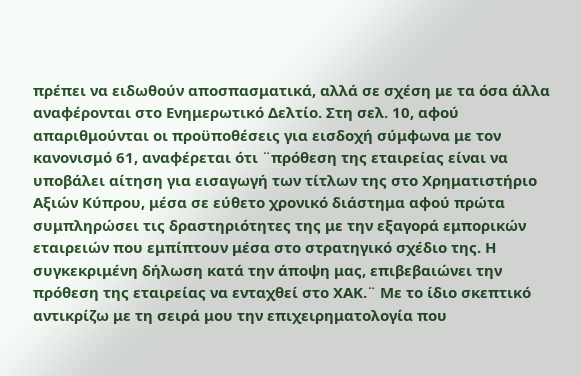πρέπει να ειδωθούν αποσπασματικά, αλλά σε σχέση με τα όσα άλλα αναφέρονται στο Ενημερωτικό Δελτίο. Στη σελ. 10, αφού απαριθμούνται οι προϋποθέσεις για εισδοχή σύμφωνα με τον κανονισμό 61, αναφέρεται ότι ¨πρόθεση της εταιρείας είναι να υποβάλει αίτηση για εισαγωγή των τίτλων της στο Χρηματιστήριο Αξιών Κύπρου, μέσα σε εύθετο χρονικό διάστημα αφού πρώτα συμπληρώσει τις δραστηριότητες της με την εξαγορά εμπορικών εταιρειών που εμπίπτουν μέσα στο στρατηγικό σχέδιο της. Η συγκεκριμένη δήλωση κατά την άποψη μας, επιβεβαιώνει την πρόθεση της εταιρείας να ενταχθεί στο ΧΑΚ.¨ Με το ίδιο σκεπτικό αντικρίζω με τη σειρά μου την επιχειρηματολογία που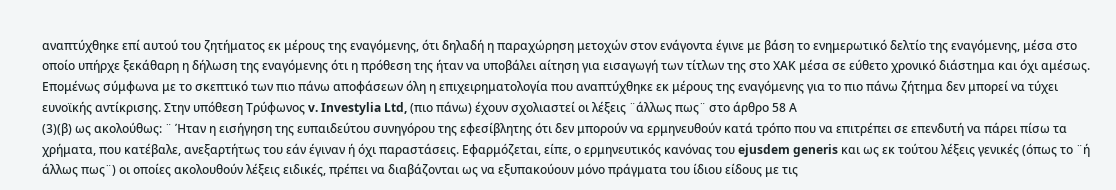αναπτύχθηκε επί αυτού του ζητήματος εκ μέρους της εναγόμενης, ότι δηλαδή η παραχώρηση μετοχών στον ενάγοντα έγινε με βάση το ενημερωτικό δελτίο της εναγόμενης, μέσα στο οποίο υπήρχε ξεκάθαρη η δήλωση της εναγόμενης ότι η πρόθεση της ήταν να υποβάλει αίτηση για εισαγωγή των τίτλων της στο ΧΑΚ μέσα σε εύθετο χρονικό διάστημα και όχι αμέσως. Επομένως σύμφωνα με το σκεπτικό των πιο πάνω αποφάσεων όλη η επιχειρηματολογία που αναπτύχθηκε εκ μέρους της εναγόμενης για το πιο πάνω ζήτημα δεν μπορεί να τύχει ευνοϊκής αντίκρισης. Στην υπόθεση Τρύφωνος v. Investylia Ltd, (πιο πάνω) έχουν σχολιαστεί οι λέξεις ¨άλλως πως¨ στο άρθρο 58 Α
(3)(β) ως ακολούθως: ¨ Ήταν η εισήγηση της ευπαιδεύτου συνηγόρου της εφεσίβλητης ότι δεν μπορούν να ερμηνευθούν κατά τρόπο που να επιτρέπει σε επενδυτή να πάρει πίσω τα χρήματα, που κατέβαλε, ανεξαρτήτως του εάν έγιναν ή όχι παραστάσεις. Εφαρμόζεται, είπε, ο ερμηνευτικός κανόνας του ejusdem generis και ως εκ τούτου λέξεις γενικές (όπως το ¨ή άλλως πως¨) οι οποίες ακολουθούν λέξεις ειδικές, πρέπει να διαβάζονται ως να εξυπακούουν μόνο πράγματα του ίδιου είδους με τις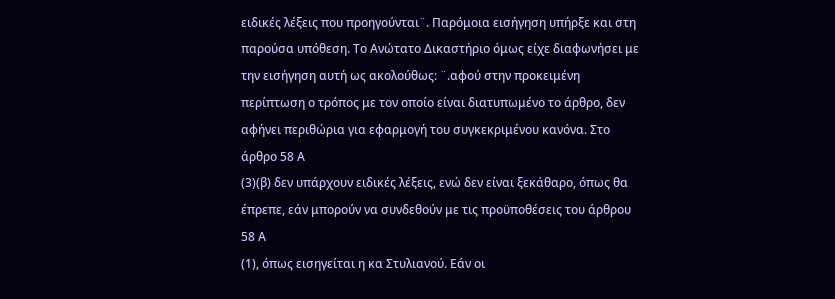ειδικές λέξεις που προηγούνται¨. Παρόμοια εισήγηση υπήρξε και στη παρούσα υπόθεση. Το Ανώτατο Δικαστήριο όμως είχε διαφωνήσει με την εισήγηση αυτή ως ακολούθως: ¨.αφού στην προκειμένη περίπτωση ο τρόπος με τον οποίο είναι διατυπωμένο το άρθρο, δεν αφήνει περιθώρια για εφαρμογή του συγκεκριμένου κανόνα. Στο άρθρο 58 Α
(3)(β) δεν υπάρχουν ειδικές λέξεις, ενώ δεν είναι ξεκάθαρο, όπως θα έπρεπε, εάν μπορούν να συνδεθούν με τις προϋποθέσεις του άρθρου 58 Α
(1), όπως εισηγείται η κα Στυλιανού. Εάν οι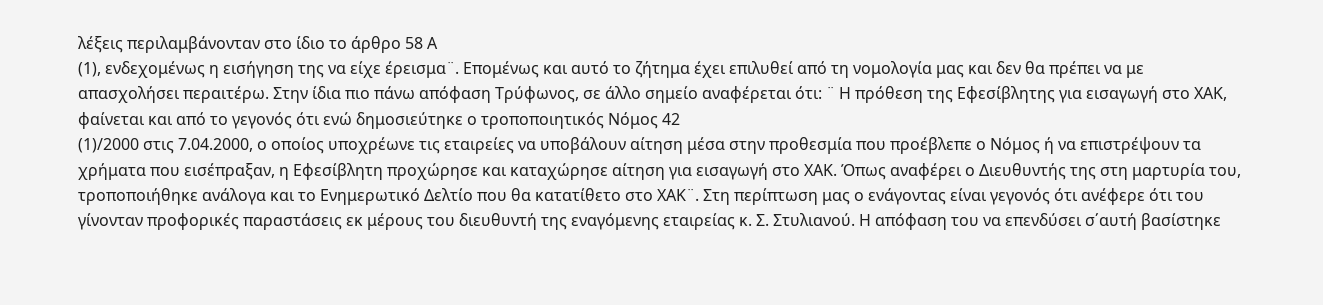λέξεις περιλαμβάνονταν στο ίδιο το άρθρο 58 Α
(1), ενδεχομένως η εισήγηση της να είχε έρεισμα¨. Επομένως και αυτό το ζήτημα έχει επιλυθεί από τη νομολογία μας και δεν θα πρέπει να με απασχολήσει περαιτέρω. Στην ίδια πιο πάνω απόφαση Τρύφωνος, σε άλλο σημείο αναφέρεται ότι: ¨ Η πρόθεση της Εφεσίβλητης για εισαγωγή στο ΧΑΚ, φαίνεται και από το γεγονός ότι ενώ δημοσιεύτηκε ο τροποποιητικός Νόμος 42
(1)/2000 στις 7.04.2000, ο οποίος υποχρέωνε τις εταιρείες να υποβάλουν αίτηση μέσα στην προθεσμία που προέβλεπε ο Νόμος ή να επιστρέψουν τα χρήματα που εισέπραξαν, η Εφεσίβλητη προχώρησε και καταχώρησε αίτηση για εισαγωγή στο ΧΑΚ. Όπως αναφέρει ο Διευθυντής της στη μαρτυρία του, τροποποιήθηκε ανάλογα και το Ενημερωτικό Δελτίο που θα κατατίθετο στο ΧΑΚ¨. Στη περίπτωση μας ο ενάγοντας είναι γεγονός ότι ανέφερε ότι του γίνονταν προφορικές παραστάσεις εκ μέρους του διευθυντή της εναγόμενης εταιρείας κ. Σ. Στυλιανού. Η απόφαση του να επενδύσει σ΄αυτή βασίστηκε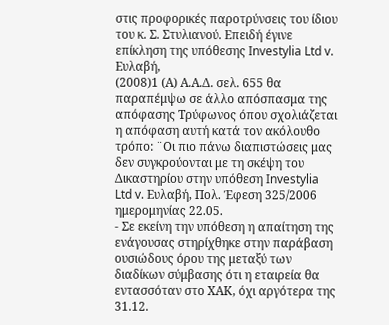στις προφορικές παροτρύνσεις του ίδιου του κ. Σ. Στυλιανού. Επειδή έγινε επίκληση της υπόθεσης Investylia Ltd v. Ευλαβή,
(2008)1 (Α) Α.Α.Δ. σελ. 655 θα παραπέμψω σε άλλο απόσπασμα της απόφασης Τρύφωνος όπου σχολιάζεται η απόφαση αυτή κατά τον ακόλουθο τρόπο: ¨Οι πιο πάνω διαπιστώσεις μας δεν συγκρούονται με τη σκέψη του Δικαστηρίου στην υπόθεση Investylia Ltd v. Ευλαβή, Πολ. Έφεση 325/2006 ημερομηνίας 22.05.
- Σε εκείνη την υπόθεση η απαίτηση της ενάγουσας στηρίχθηκε στην παράβαση ουσιώδους όρου της μεταξύ των διαδίκων σύμβασης ότι η εταιρεία θα εντασσόταν στο ΧΑΚ, όχι αργότερα της 31.12.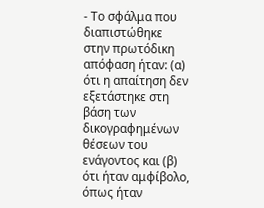- Το σφάλμα που διαπιστώθηκε στην πρωτόδικη απόφαση ήταν: (α) ότι η απαίτηση δεν εξετάστηκε στη βάση των δικογραφημένων θέσεων του ενάγοντος και (β) ότι ήταν αμφίβολο, όπως ήταν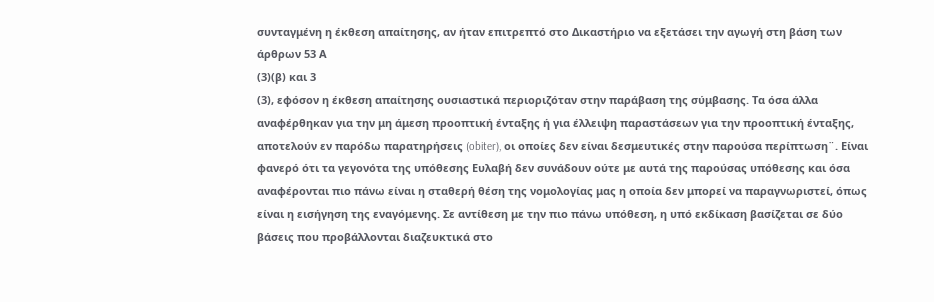συνταγμένη η έκθεση απαίτησης, αν ήταν επιτρεπτό στο Δικαστήριο να εξετάσει την αγωγή στη βάση των άρθρων 53 Α
(3)(β) και 3
(3), εφόσον η έκθεση απαίτησης ουσιαστικά περιοριζόταν στην παράβαση της σύμβασης. Τα όσα άλλα αναφέρθηκαν για την μη άμεση προοπτική ένταξης ή για έλλειψη παραστάσεων για την προοπτική ένταξης, αποτελούν εν παρόδω παρατηρήσεις (obiter), οι οποίες δεν είναι δεσμευτικές στην παρούσα περίπτωση¨. Είναι φανερό ότι τα γεγονότα της υπόθεσης Ευλαβή δεν συνάδουν ούτε με αυτά της παρούσας υπόθεσης και όσα αναφέρονται πιο πάνω είναι η σταθερή θέση της νομολογίας μας η οποία δεν μπορεί να παραγνωριστεί, όπως είναι η εισήγηση της εναγόμενης. Σε αντίθεση με την πιο πάνω υπόθεση, η υπό εκδίκαση βασίζεται σε δύο βάσεις που προβάλλονται διαζευκτικά στο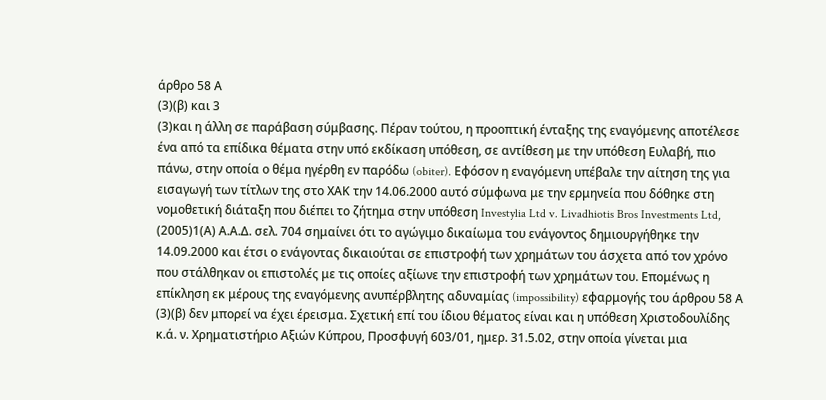άρθρο 58 Α
(3)(β) και 3
(3)και η άλλη σε παράβαση σύμβασης. Πέραν τούτου, η προοπτική ένταξης της εναγόμενης αποτέλεσε ένα από τα επίδικα θέματα στην υπό εκδίκαση υπόθεση, σε αντίθεση με την υπόθεση Ευλαβή, πιο πάνω, στην οποία ο θέμα ηγέρθη εν παρόδω (obiter). Εφόσον η εναγόμενη υπέβαλε την αίτηση της για εισαγωγή των τίτλων της στο ΧΑΚ την 14.06.2000 αυτό σύμφωνα με την ερμηνεία που δόθηκε στη νομοθετική διάταξη που διέπει το ζήτημα στην υπόθεση Investylia Ltd v. Livadhiotis Bros Investments Ltd,
(2005)1(Α) Α.Α.Δ. σελ. 704 σημαίνει ότι το αγώγιμο δικαίωμα του ενάγοντος δημιουργήθηκε την 14.09.2000 και έτσι ο ενάγοντας δικαιούται σε επιστροφή των χρημάτων του άσχετα από τον χρόνο που στάλθηκαν οι επιστολές με τις οποίες αξίωνε την επιστροφή των χρημάτων του. Επομένως η επίκληση εκ μέρους της εναγόμενης ανυπέρβλητης αδυναμίας (impossibility) εφαρμογής του άρθρου 58 Α
(3)(β) δεν μπορεί να έχει έρεισμα. Σχετική επί του ίδιου θέματος είναι και η υπόθεση Χριστοδουλίδης κ.ά. ν. Χρηματιστήριο Αξιών Κύπρου, Προσφυγή 603/01, ημερ. 31.5.02, στην οποία γίνεται μια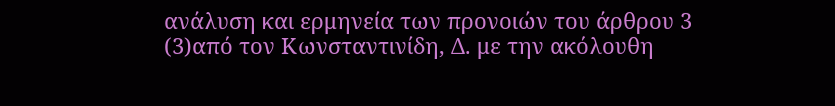ανάλυση και ερμηνεία των προνοιών του άρθρου 3
(3)από τον Κωνσταντινίδη, Δ. με την ακόλουθη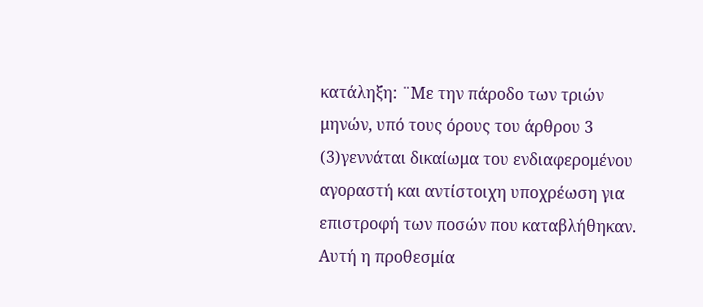κατάληξη: ¨Με την πάροδο των τριών μηνών, υπό τους όρους του άρθρου 3
(3)γεννάται δικαίωμα του ενδιαφερομένου αγοραστή και αντίστοιχη υποχρέωση για επιστροφή των ποσών που καταβλήθηκαν. Αυτή η προθεσμία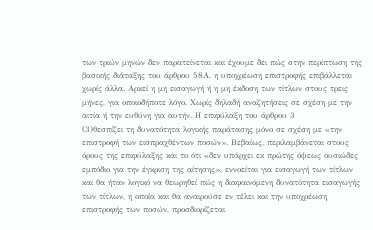των τριών μηνών δεν παρατείνεται και έχουμε δει πώς στην περίπτωση της βασικής διάταξης του άρθρου 58Α, η υποχρέωση επιστροφής επιβάλλεται χωρίς άλλα. Αρκεί η μη εισαγωγή ή η μη έκδοση των τίτλων στους τρεις μήνες, για οποιοδήποτε λόγο. Χωρίς δηλαδή αναζητήσεις σε σχέση με την αιτία ή την ευθύνη για αυτήν. Η επιφύλαξη του άρθρου 3
(3)θεσπίζει τη δυνατότητα λογικής παράτασης μόνο σε σχέση με «την επιστροφή των εισπραχθέντων ποσών». Βεβαίως, περιλαμβάνεται στους όρους της επιφύλαξης και το ότι «δεν υπάρχει εκ πρώτης όψεως ουσιώδες εμπόδιο για την έγκριση της αίτησης», εννοείται για εισαγωγή των τίτλων και θα ήταν λογικό να θεωρηθεί πώς η διαφαινόμενη δυνατότητα εισαγωγής των τίτλων, η οποία και θα αναιρούσε εν τέλει και την υποχρέωση επιστροφής των ποσών, προσδιορίζεται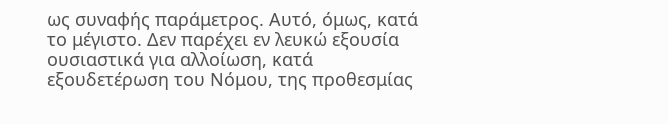ως συναφής παράμετρος. Αυτό, όμως, κατά το μέγιστο. Δεν παρέχει εν λευκώ εξουσία ουσιαστικά για αλλοίωση, κατά εξουδετέρωση του Νόμου, της προθεσμίας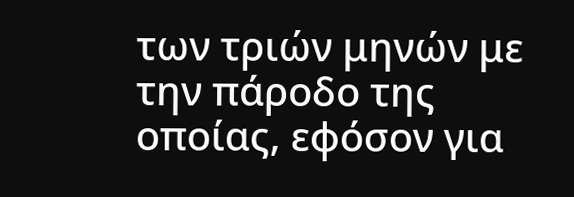των τριών μηνών με την πάροδο της οποίας, εφόσον για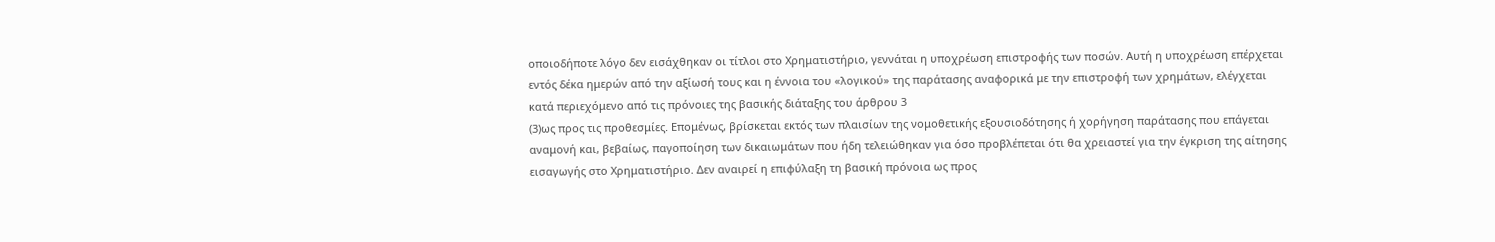οποιοδήποτε λόγο δεν εισάχθηκαν οι τίτλοι στο Χρηματιστήριο, γεννάται η υποχρέωση επιστροφής των ποσών. Αυτή η υποχρέωση επέρχεται εντός δέκα ημερών από την αξίωσή τους και η έννοια του «λογικού» της παράτασης αναφορικά με την επιστροφή των χρημάτων, ελέγχεται κατά περιεχόμενο από τις πρόνοιες της βασικής διάταξης του άρθρου 3
(3)ως προς τις προθεσμίες. Επομένως, βρίσκεται εκτός των πλαισίων της νομοθετικής εξουσιοδότησης ή χορήγηση παράτασης που επάγεται αναμονή και, βεβαίως, παγοποίηση των δικαιωμάτων που ήδη τελειώθηκαν για όσο προβλέπεται ότι θα χρειαστεί για την έγκριση της αίτησης εισαγωγής στο Χρηματιστήριο. Δεν αναιρεί η επιφύλαξη τη βασική πρόνοια ως προς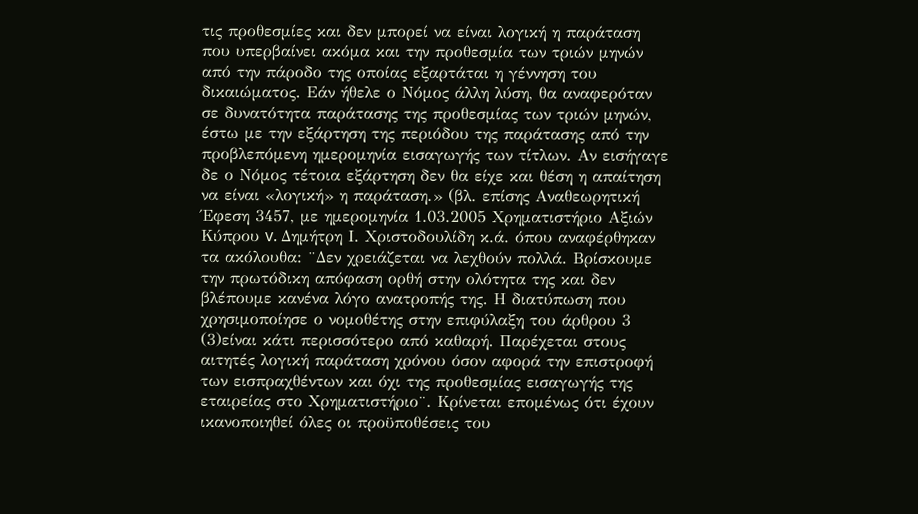τις προθεσμίες και δεν μπορεί να είναι λογική η παράταση που υπερβαίνει ακόμα και την προθεσμία των τριών μηνών από την πάροδο της οποίας εξαρτάται η γέννηση του δικαιώματος. Εάν ήθελε ο Νόμος άλλη λύση, θα αναφερόταν σε δυνατότητα παράτασης της προθεσμίας των τριών μηνών, έστω με την εξάρτηση της περιόδου της παράτασης από την προβλεπόμενη ημερομηνία εισαγωγής των τίτλων. Αν εισήγαγε δε ο Νόμος τέτοια εξάρτηση δεν θα είχε και θέση η απαίτηση να είναι «λογική» η παράταση.» (βλ. επίσης Αναθεωρητική Έφεση 3457, με ημερομηνία 1.03.2005 Χρηματιστήριο Αξιών Κύπρου v. Δημήτρη Ι. Χριστοδουλίδη κ.ά. όπου αναφέρθηκαν τα ακόλουθα: ¨Δεν χρειάζεται να λεχθούν πολλά. Βρίσκουμε την πρωτόδικη απόφαση ορθή στην ολότητα της και δεν βλέπουμε κανένα λόγο ανατροπής της. Η διατύπωση που χρησιμοποίησε ο νομοθέτης στην επιφύλαξη του άρθρου 3
(3)είναι κάτι περισσότερο από καθαρή. Παρέχεται στους αιτητές λογική παράταση χρόνου όσον αφορά την επιστροφή των εισπραχθέντων και όχι της προθεσμίας εισαγωγής της εταιρείας στο Χρηματιστήριο¨. Κρίνεται επομένως ότι έχουν ικανοποιηθεί όλες οι προϋποθέσεις του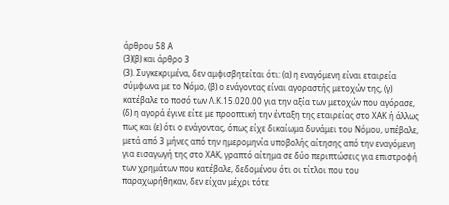άρθρου 58 Α
(3)(β) και άρθρο 3
(3). Συγκεκριμένα, δεν αμφισβητείται ότι: (α) η εναγόμενη είναι εταιρεία σύμφωνα με το Νόμο, (β) ο ενάγοντας είναι αγοραστής μετοχών της, (γ) κατέβαλε το ποσό των Λ.Κ.15.020.00 για την αξία των μετοχών που αγόρασε, (δ) η αγορά έγινε είτε με προοπτική την ένταξη της εταιρείας στο ΧΑΚ ή άλλως πως και (ε) ότι ο ενάγοντας, όπως είχε δικαίωμα δυνάμει του Νόμου, υπέβαλε, μετά από 3 μήνες από την ημερομηνία υποβολής αίτησης από την εναγόμενη για εισαγωγή της στο ΧΑΚ, γραπτό αίτημα σε δύο περιπτώσεις για επιστροφή των χρημάτων που κατέβαλε, δεδομένου ότι οι τίτλοι που του παραχωρήθηκαν, δεν είχαν μέχρι τότε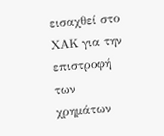εισαχθεί στο ΧΑΚ για την επιστροφή των χρημάτων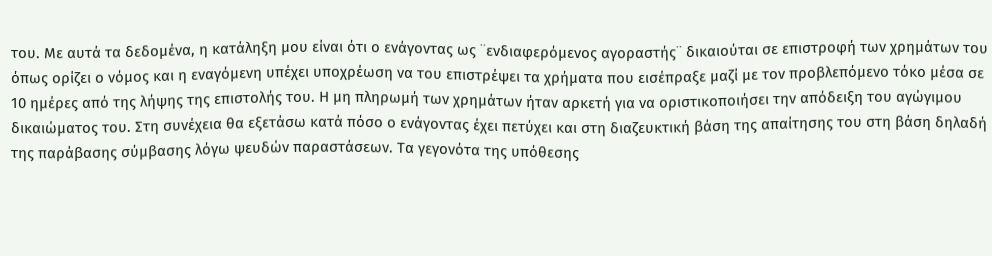του. Με αυτά τα δεδομένα, η κατάληξη μου είναι ότι ο ενάγοντας ως ¨ενδιαφερόμενος αγοραστής¨ δικαιούται σε επιστροφή των χρημάτων του όπως ορίζει ο νόμος και η εναγόμενη υπέχει υποχρέωση να του επιστρέψει τα χρήματα που εισέπραξε μαζί με τον προβλεπόμενο τόκο μέσα σε 10 ημέρες από της λήψης της επιστολής του. Η μη πληρωμή των χρημάτων ήταν αρκετή για να οριστικοποιήσει την απόδειξη του αγώγιμου δικαιώματος του. Στη συνέχεια θα εξετάσω κατά πόσο ο ενάγοντας έχει πετύχει και στη διαζευκτική βάση της απαίτησης του στη βάση δηλαδή της παράβασης σύμβασης λόγω ψευδών παραστάσεων. Τα γεγονότα της υπόθεσης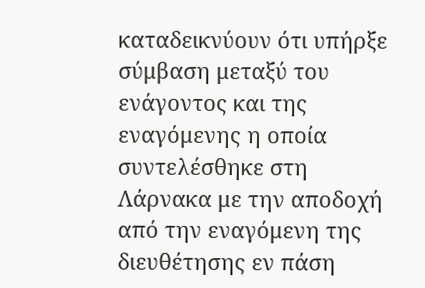καταδεικνύουν ότι υπήρξε σύμβαση μεταξύ του ενάγοντος και της εναγόμενης η οποία συντελέσθηκε στη Λάρνακα με την αποδοχή από την εναγόμενη της διευθέτησης εν πάση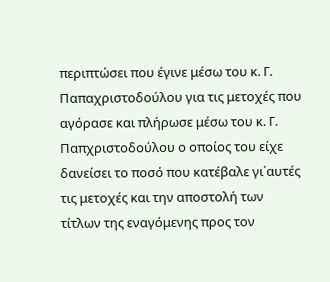περιπτώσει που έγινε μέσω του κ. Γ. Παπαχριστοδούλου για τις μετοχές που αγόρασε και πλήρωσε μέσω του κ. Γ. Παπχριστοδούλου ο οποίος του είχε δανείσει το ποσό που κατέβαλε γι΄αυτές τις μετοχές και την αποστολή των τίτλων της εναγόμενης προς τον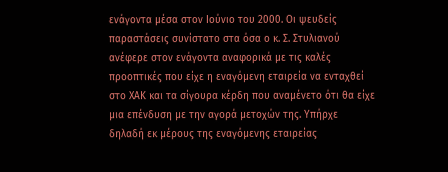ενάγοντα μέσα στον Ιούνιο του 2000. Οι ψευδείς παραστάσεις συνίστατο στα όσα ο κ. Σ. Στυλιανού ανέφερε στον ενάγοντα αναφορικά με τις καλές προοπτικές που είχε η εναγόμενη εταιρεία να ενταχθεί στο ΧΑΚ και τα σίγουρα κέρδη που αναμένετο ότι θα είχε μια επένδυση με την αγορά μετοχών της. Υπήρχε δηλαδή εκ μέρους της εναγόμενης εταιρείας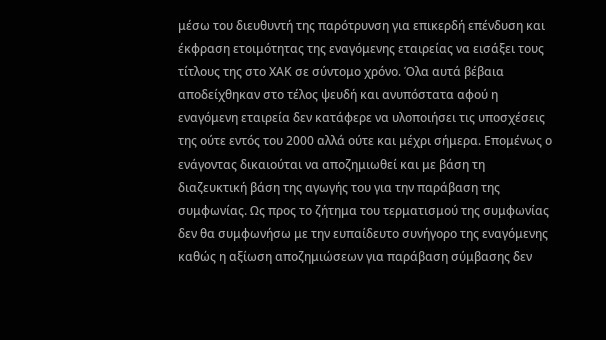μέσω του διευθυντή της παρότρυνση για επικερδή επένδυση και έκφραση ετοιμότητας της εναγόμενης εταιρείας να εισάξει τους τίτλους της στο ΧΑΚ σε σύντομο χρόνο. Όλα αυτά βέβαια αποδείχθηκαν στο τέλος ψευδή και ανυπόστατα αφού η εναγόμενη εταιρεία δεν κατάφερε να υλοποιήσει τις υποσχέσεις της ούτε εντός του 2000 αλλά ούτε και μέχρι σήμερα. Επομένως ο ενάγοντας δικαιούται να αποζημιωθεί και με βάση τη διαζευκτική βάση της αγωγής του για την παράβαση της συμφωνίας. Ως προς το ζήτημα του τερματισμού της συμφωνίας δεν θα συμφωνήσω με την ευπαίδευτο συνήγορο της εναγόμενης καθώς η αξίωση αποζημιώσεων για παράβαση σύμβασης δεν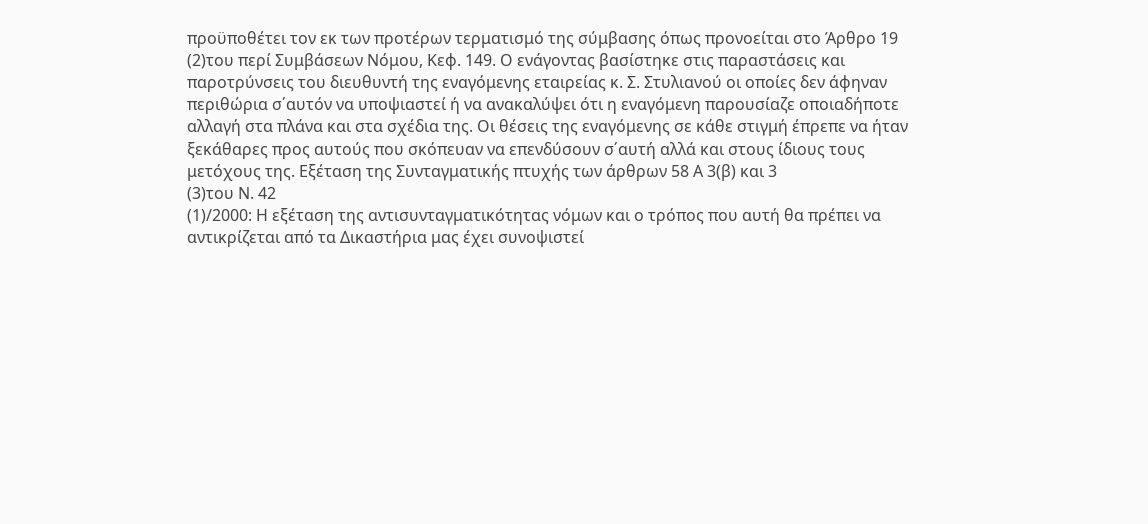προϋποθέτει τον εκ των προτέρων τερματισμό της σύμβασης όπως προνοείται στο Άρθρο 19
(2)του περί Συμβάσεων Νόμου, Κεφ. 149. Ο ενάγοντας βασίστηκε στις παραστάσεις και παροτρύνσεις του διευθυντή της εναγόμενης εταιρείας κ. Σ. Στυλιανού οι οποίες δεν άφηναν περιθώρια σ΄αυτόν να υποψιαστεί ή να ανακαλύψει ότι η εναγόμενη παρουσίαζε οποιαδήποτε αλλαγή στα πλάνα και στα σχέδια της. Οι θέσεις της εναγόμενης σε κάθε στιγμή έπρεπε να ήταν ξεκάθαρες προς αυτούς που σκόπευαν να επενδύσουν σ΄αυτή αλλά και στους ίδιους τους μετόχους της. Εξέταση της Συνταγματικής πτυχής των άρθρων 58 Α 3(β) και 3
(3)του Ν. 42
(1)/2000: Η εξέταση της αντισυνταγματικότητας νόμων και ο τρόπος που αυτή θα πρέπει να αντικρίζεται από τα Δικαστήρια μας έχει συνοψιστεί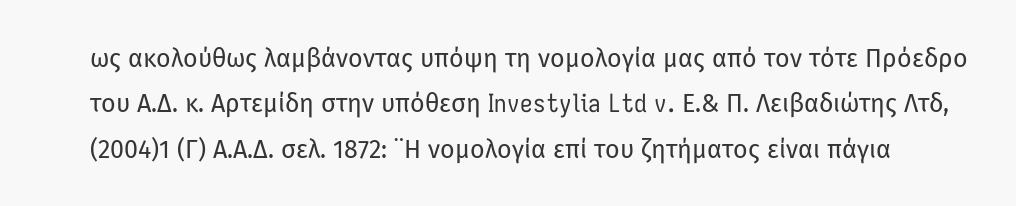ως ακολούθως λαμβάνοντας υπόψη τη νομολογία μας από τον τότε Πρόεδρο του Α.Δ. κ. Αρτεμίδη στην υπόθεση Investylia Ltd v. Ε.& Π. Λειβαδιώτης Λτδ,
(2004)1 (Γ) Α.Α.Δ. σελ. 1872: ¨Η νομολογία επί του ζητήματος είναι πάγια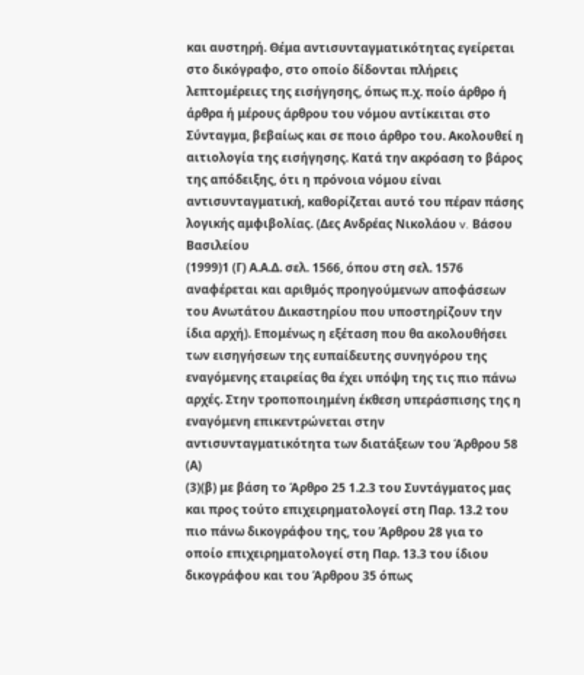και αυστηρή. Θέμα αντισυνταγματικότητας εγείρεται στο δικόγραφο, στο οποίο δίδονται πλήρεις λεπτομέρειες της εισήγησης, όπως π.χ. ποίο άρθρο ή άρθρα ή μέρους άρθρου του νόμου αντίκειται στο Σύνταγμα, βεβαίως και σε ποιο άρθρο του. Ακολουθεί η αιτιολογία της εισήγησης. Κατά την ακρόαση το βάρος της απόδειξης, ότι η πρόνοια νόμου είναι αντισυνταγματική, καθορίζεται αυτό του πέραν πάσης λογικής αμφιβολίας. (Δες Ανδρέας Νικολάου v. Βάσου Βασιλείου
(1999)1 (Γ) Α.Α.Δ. σελ. 1566, όπου στη σελ. 1576 αναφέρεται και αριθμός προηγούμενων αποφάσεων του Ανωτάτου Δικαστηρίου που υποστηρίζουν την ίδια αρχή). Επομένως η εξέταση που θα ακολουθήσει των εισηγήσεων της ευπαίδευτης συνηγόρου της εναγόμενης εταιρείας θα έχει υπόψη της τις πιο πάνω αρχές. Στην τροποποιημένη έκθεση υπεράσπισης της η εναγόμενη επικεντρώνεται στην αντισυνταγματικότητα των διατάξεων του Άρθρου 58 (Α)
(3)(β) με βάση το Άρθρο 25 1.2.3 του Συντάγματος μας και προς τούτο επιχειρηματολογεί στη Παρ. 13.2 του πιο πάνω δικογράφου της, του Άρθρου 28 για το οποίο επιχειρηματολογεί στη Παρ. 13.3 του ίδιου δικογράφου και του Άρθρου 35 όπως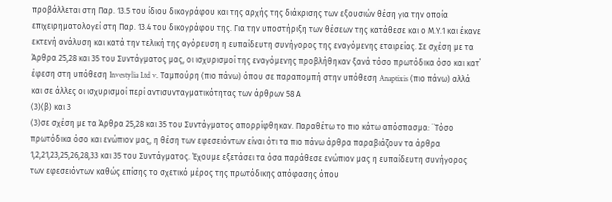προβάλλεται στη Παρ. 13.5 του ίδιου δικογράφου και της αρχής της διάκρισης των εξουσιών θέση για την οποία επιχειρηματολογεί στη Παρ. 13.4 του δικογράφου της. Για την υποστήριξη των θέσεων της κατάθεσε και ο Μ.Υ.1 και έκανε εκτενή ανάλυση και κατά την τελική της αγόρευση η ευπαίδευτη συνήγορος της εναγόμενης εταιρείας. Σε σχέση με τα Άρθρα 25,28 και 35 του Συντάγματος μας, οι ισχυρισμοί της εναγόμενης προβλήθηκαν ξανά τόσο πρωτόδικα όσο και κατ΄ έφεση στη υπόθεση Investylia Ltd v. Ταμπούρη (πιο πάνω) όπου σε παραπομπή στην υπόθεση Anaptixis (πιο πάνω) αλλά και σε άλλες οι ισχυρισμοί περί αντισυνταγματικότητας των άρθρων 58 Α
(3)(β) και 3
(3)σε σχέση με τα Άρθρα 25,28 και 35 του Συντάγματος απορρίφθηκαν. Παραθέτω το πιο κάτω απόσπασμα: ¨Τόσο πρωτόδικα όσο και ενώπιον μας, η θέση των εφεσειόντων είναι ότι τα πιο πάνω άρθρα παραβιάζουν τα άρθρα 1,2,21,23,25,26,28,33 και 35 του Συντάγματος. Έχουμε εξετάσει τα όσα παράθεσε ενώπιον μας η ευπαίδευτη συνήγορος των εφεσειόντων καθώς επίσης το σχετικό μέρος της πρωτόδικης απόφασης όπου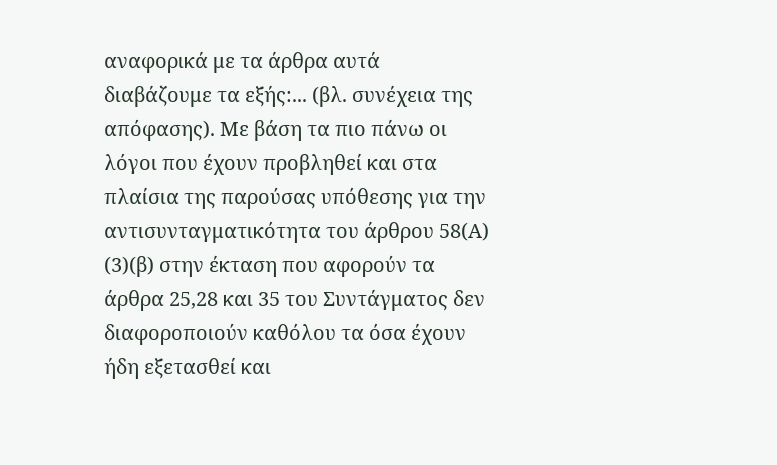αναφορικά με τα άρθρα αυτά διαβάζουμε τα εξής:... (βλ. συνέχεια της απόφασης). Με βάση τα πιο πάνω οι λόγοι που έχουν προβληθεί και στα πλαίσια της παρούσας υπόθεσης για την αντισυνταγματικότητα του άρθρου 58(Α)
(3)(β) στην έκταση που αφορούν τα άρθρα 25,28 και 35 του Συντάγματος δεν διαφοροποιούν καθόλου τα όσα έχουν ήδη εξετασθεί και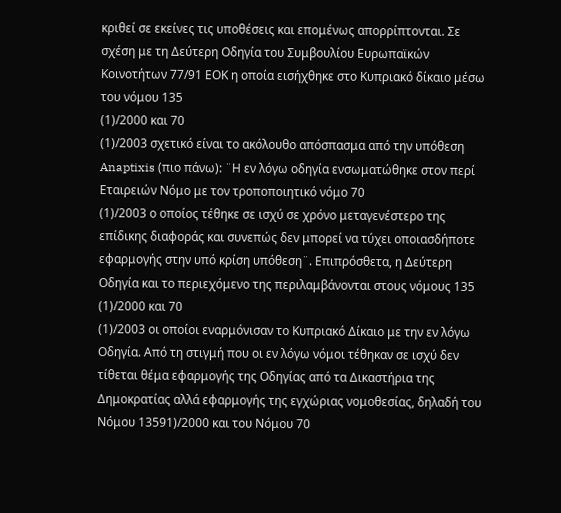κριθεί σε εκείνες τις υποθέσεις και επομένως απορρίπτονται. Σε σχέση με τη Δεύτερη Οδηγία του Συμβουλίου Ευρωπαϊκών Κοινοτήτων 77/91 ΕΟΚ η οποία εισήχθηκε στο Κυπριακό δίκαιο μέσω του νόμου 135
(1)/2000 και 70
(1)/2003 σχετικό είναι το ακόλουθο απόσπασμα από την υπόθεση Anaptixis (πιο πάνω): ¨Η εν λόγω οδηγία ενσωματώθηκε στον περί Εταιρειών Νόμο με τον τροποποιητικό νόμο 70
(1)/2003 ο οποίος τέθηκε σε ισχύ σε χρόνο μεταγενέστερο της επίδικης διαφοράς και συνεπώς δεν μπορεί να τύχει οποιασδήποτε εφαρμογής στην υπό κρίση υπόθεση¨. Επιπρόσθετα, η Δεύτερη Οδηγία και το περιεχόμενο της περιλαμβάνονται στους νόμους 135
(1)/2000 και 70
(1)/2003 οι οποίοι εναρμόνισαν το Κυπριακό Δίκαιο με την εν λόγω Οδηγία. Από τη στιγμή που οι εν λόγω νόμοι τέθηκαν σε ισχύ δεν τίθεται θέμα εφαρμογής της Οδηγίας από τα Δικαστήρια της Δημοκρατίας αλλά εφαρμογής της εγχώριας νομοθεσίας, δηλαδή του Νόμου 13591)/2000 και του Νόμου 70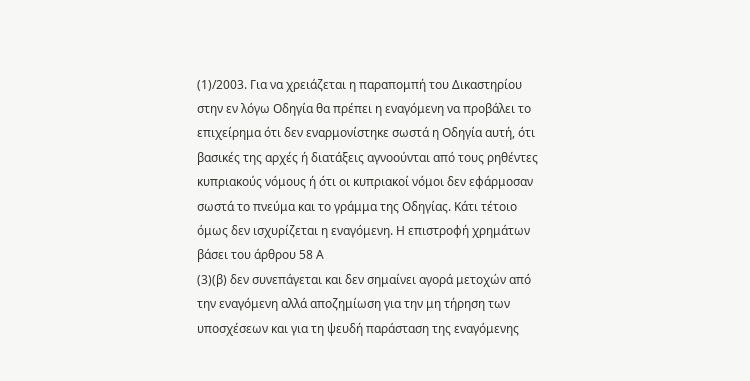(1)/2003. Για να χρειάζεται η παραπομπή του Δικαστηρίου στην εν λόγω Οδηγία θα πρέπει η εναγόμενη να προβάλει το επιχείρημα ότι δεν εναρμονίστηκε σωστά η Οδηγία αυτή, ότι βασικές της αρχές ή διατάξεις αγνοούνται από τους ρηθέντες κυπριακούς νόμους ή ότι οι κυπριακοί νόμοι δεν εφάρμοσαν σωστά το πνεύμα και το γράμμα της Οδηγίας. Κάτι τέτοιο όμως δεν ισχυρίζεται η εναγόμενη. Η επιστροφή χρημάτων βάσει του άρθρου 58 Α
(3)(β) δεν συνεπάγεται και δεν σημαίνει αγορά μετοχών από την εναγόμενη αλλά αποζημίωση για την μη τήρηση των υποσχέσεων και για τη ψευδή παράσταση της εναγόμενης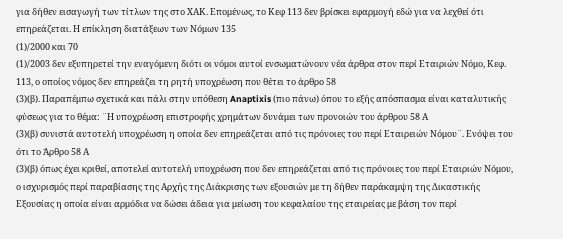για δήθεν εισαγωγή των τίτλων της στο ΧΑΚ. Επομένως, το Κεφ 113 δεν βρίσκει εφαρμογή εδώ για να λεχθεί ότι επηρεάζεται. Η επίκληση διατάξεων των Νόμων 135
(1)/2000 και 70
(1)/2003 δεν εξυπηρετεί την εναγόμενη διότι οι νόμοι αυτοί ενσωματώνουν νέα άρθρα στον περί Εταιριών Νόμο, Κεφ. 113, ο οποίος νόμος δεν επηρεάζει τη ρητή υποχρέωση που θέτει το άρθρο 58
(3)(β). Παραπέμπω σχετικά και πάλι στην υπόθεση Anaptixis (πιο πάνω) όπου το εξής απόσπασμα είναι καταλυτικής φύσεως για το θέμα: ¨Η υποχρέωση επιστροφής χρημάτων δυνάμει των προνοιών του άρθρου 58 Α
(3)(β) συνιστά αυτοτελή υποχρέωση η οποία δεν επηρεάζεται από τις πρόνοιες του περί Εταιρειών Νόμου¨. Ενόψει του ότι το Άρθρο 58 Α
(3)(β) όπως έχει κριθεί, αποτελεί αυτοτελή υποχρέωση που δεν επηρεάζεται από τις πρόνοιες του περί Εταιριών Νόμου, ο ισχυρισμός περί παραβίασης της Αρχής της Διάκρισης των εξουσιών με τη δήθεν παράκαμψη της Δικαστικής Εξουσίας η οποία είναι αρμόδια να δώσει άδεια για μείωση του κεφαλαίου της εταιρείας με βάση τον περί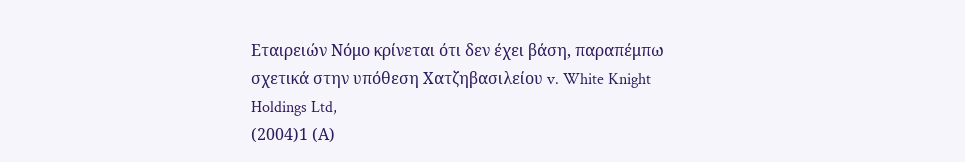Εταιρειών Νόμο κρίνεται ότι δεν έχει βάση, παραπέμπω σχετικά στην υπόθεση Χατζηβασιλείου v. White Knight Holdings Ltd,
(2004)1 (Α)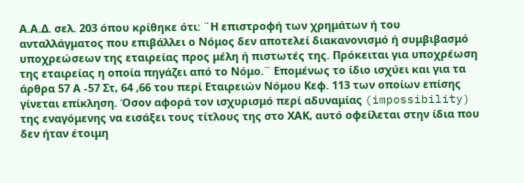Α.Α.Δ. σελ. 203 όπου κρίθηκε ότι: ¨Η επιστροφή των χρημάτων ή του ανταλλάγματος που επιβάλλει ο Νόμος δεν αποτελεί διακανονισμό ή συμβιβασμό υποχρεώσεων της εταιρείας προς μέλη ή πιστωτές της. Πρόκειται για υποχρέωση της εταιρείας η οποία πηγάζει από το Νόμο.¨ Επομένως το ίδιο ισχύει και για τα άρθρα 57 Α -57 Στ, 64 ,66 του περί Εταιρειών Νόμου Κεφ. 113 των οποίων επίσης γίνεται επίκληση. Όσον αφορά τον ισχυρισμό περί αδυναμίας (impossibility) της εναγόμενης να εισάξει τους τίτλους της στο ΧΑΚ, αυτό οφείλεται στην ίδια που δεν ήταν έτοιμη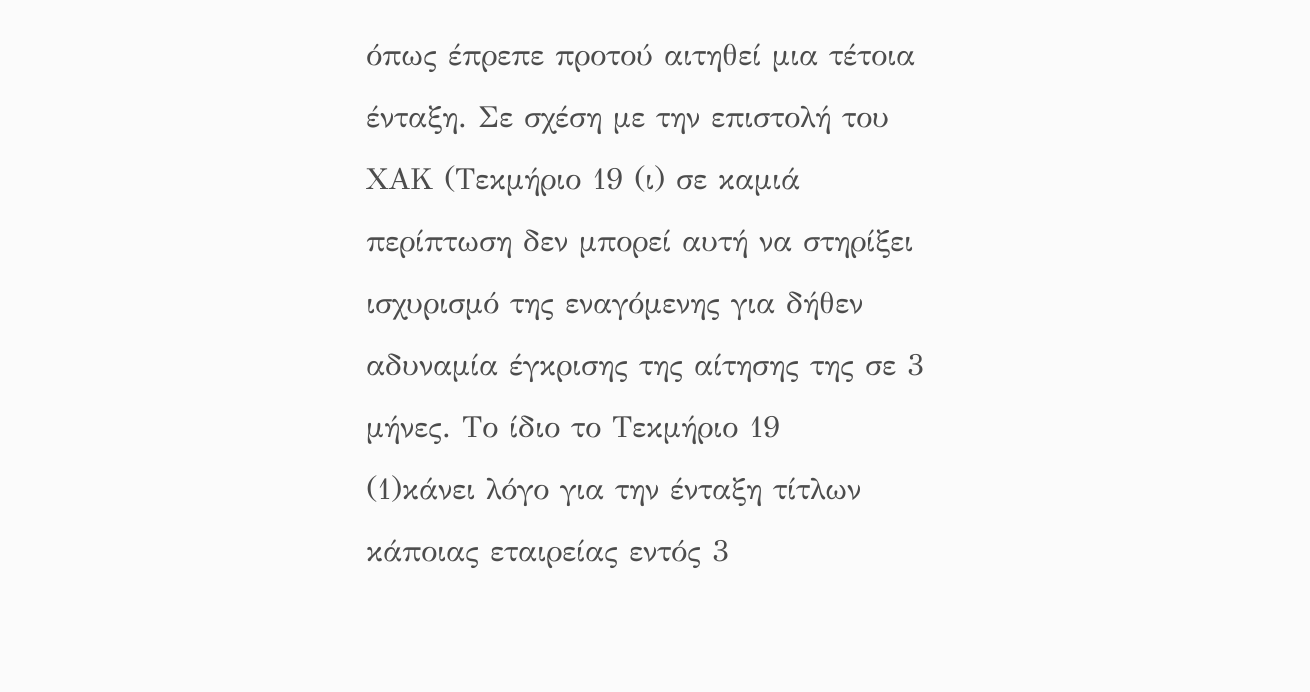όπως έπρεπε προτού αιτηθεί μια τέτοια ένταξη. Σε σχέση με την επιστολή του ΧΑΚ (Τεκμήριο 19 (ι) σε καμιά περίπτωση δεν μπορεί αυτή να στηρίξει ισχυρισμό της εναγόμενης για δήθεν αδυναμία έγκρισης της αίτησης της σε 3 μήνες. Το ίδιο το Τεκμήριο 19
(1)κάνει λόγο για την ένταξη τίτλων κάποιας εταιρείας εντός 3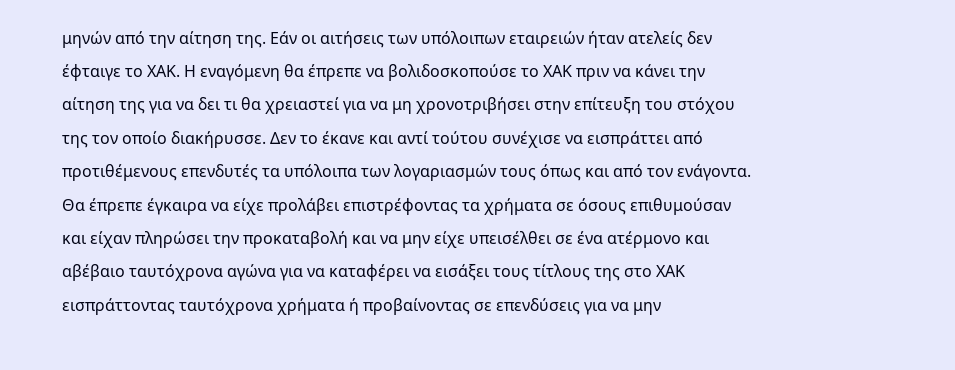μηνών από την αίτηση της. Εάν οι αιτήσεις των υπόλοιπων εταιρειών ήταν ατελείς δεν έφταιγε το ΧΑΚ. Η εναγόμενη θα έπρεπε να βολιδοσκοπούσε το ΧΑΚ πριν να κάνει την αίτηση της για να δει τι θα χρειαστεί για να μη χρονοτριβήσει στην επίτευξη του στόχου της τον οποίο διακήρυσσε. Δεν το έκανε και αντί τούτου συνέχισε να εισπράττει από προτιθέμενους επενδυτές τα υπόλοιπα των λογαριασμών τους όπως και από τον ενάγοντα. Θα έπρεπε έγκαιρα να είχε προλάβει επιστρέφοντας τα χρήματα σε όσους επιθυμούσαν και είχαν πληρώσει την προκαταβολή και να μην είχε υπεισέλθει σε ένα ατέρμονο και αβέβαιο ταυτόχρονα αγώνα για να καταφέρει να εισάξει τους τίτλους της στο ΧΑΚ εισπράττοντας ταυτόχρονα χρήματα ή προβαίνοντας σε επενδύσεις για να μην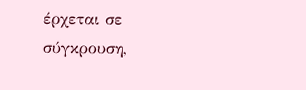έρχεται σε σύγκρουση,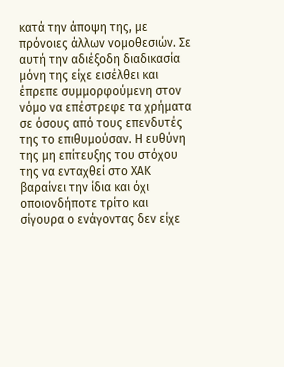κατά την άποψη της, με πρόνοιες άλλων νομοθεσιών. Σε αυτή την αδιέξοδη διαδικασία μόνη της είχε εισέλθει και έπρεπε συμμορφούμενη στον νόμο να επέστρεφε τα χρήματα σε όσους από τους επενδυτές της το επιθυμούσαν. Η ευθύνη της μη επίτευξης του στόχου της να ενταχθεί στο ΧΑΚ βαραίνει την ίδια και όχι οποιονδήποτε τρίτο και σίγουρα ο ενάγοντας δεν είχε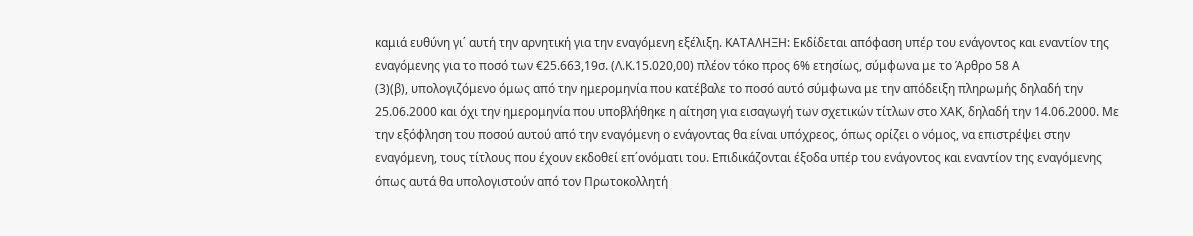καμιά ευθύνη γι΄ αυτή την αρνητική για την εναγόμενη εξέλιξη. ΚΑΤΑΛΗΞΗ: Εκδίδεται απόφαση υπέρ του ενάγοντος και εναντίον της εναγόμενης για το ποσό των €25.663,19σ. (Λ.Κ.15.020,00) πλέον τόκο προς 6% ετησίως, σύμφωνα με το Άρθρο 58 Α
(3)(β), υπολογιζόμενο όμως από την ημερομηνία που κατέβαλε το ποσό αυτό σύμφωνα με την απόδειξη πληρωμής δηλαδή την 25.06.2000 και όχι την ημερομηνία που υποβλήθηκε η αίτηση για εισαγωγή των σχετικών τίτλων στο ΧΑΚ, δηλαδή την 14.06.2000. Με την εξόφληση του ποσού αυτού από την εναγόμενη ο ενάγοντας θα είναι υπόχρεος, όπως ορίζει ο νόμος, να επιστρέψει στην εναγόμενη, τους τίτλους που έχουν εκδοθεί επ΄ονόματι του. Επιδικάζονται έξοδα υπέρ του ενάγοντος και εναντίον της εναγόμενης όπως αυτά θα υπολογιστούν από τον Πρωτοκολλητή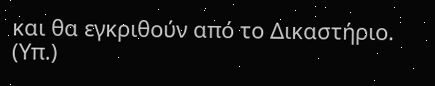και θα εγκριθούν από το Δικαστήριο. (Υπ.)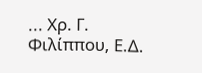... Χρ. Γ. Φιλίππου, Ε.Δ.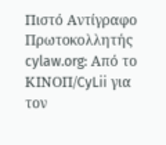Πιστό Αντίγραφο Πρωτοκολλητής cylaw.org: Από το ΚΙΝOΠ/CyLii για τον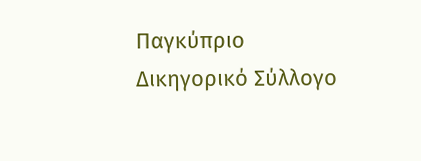Παγκύπριο Δικηγορικό Σύλλογο